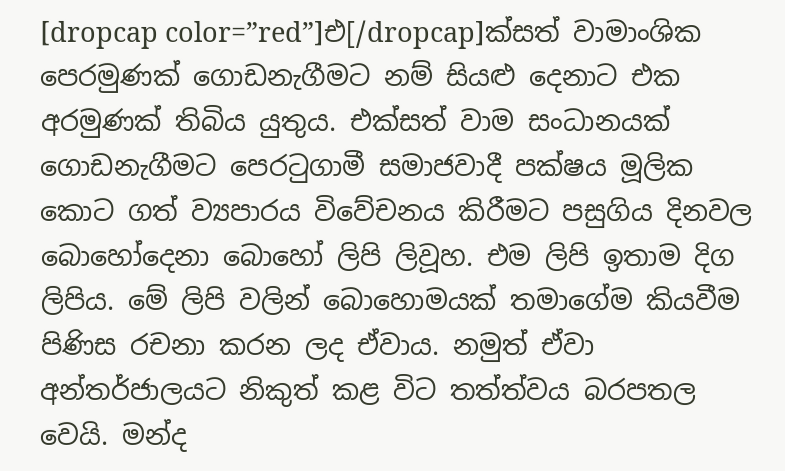[dropcap color=”red”]එ[/dropcap]ක්සත් වාමාංශික පෙරමුණක් ගොඩනැගීමට නම් සියළු දෙනාට එක අරමුණක් තිබිය යුතුය. එක්සත් වාම සංධානයක් ගොඩනැගීමට පෙරටුගාමී සමාජවාදී පක්ෂය මූලික කොට ගත් ව්‍යපාරය විවේචනය කිරීමට පසුගිය දිනවල බොහෝදෙනා බොහෝ ලිපි ලිවූහ. එම ලිපි ඉතාම දිග ලිපිය. මේ ලිපි වලින් බොහොමයක් තමාගේම කියවීම පිණිස රචනා කරන ලද ඒවාය. නමුත් ඒවා අන්තර්ජාලයට නිකුත් කළ විට තත්ත්වය බරපතල වෙයි. මන්ද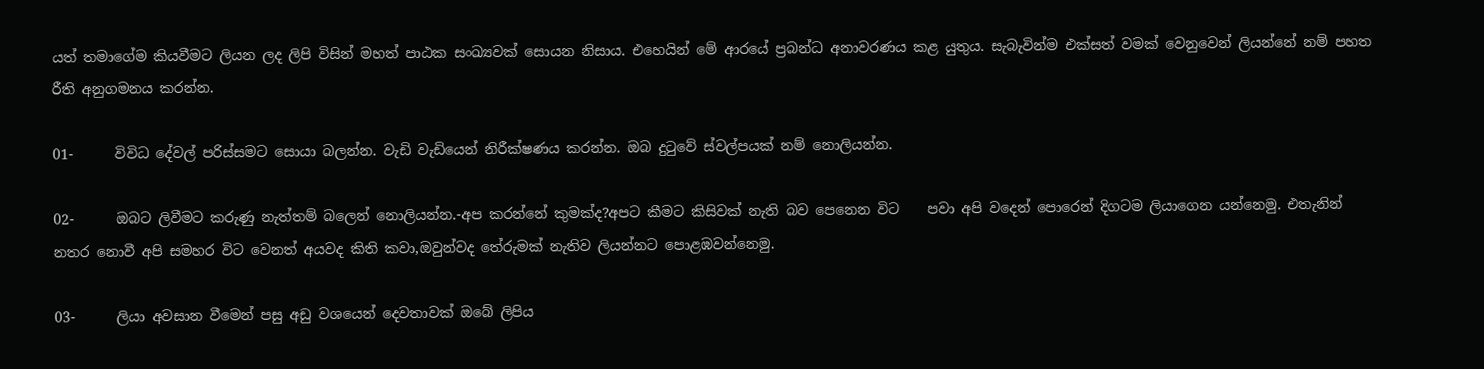යත් තමාගේම කියවීමට ලියන ලද ලිපි විසින් මහත් පාඨක සංඛ්‍යවක් සොයන නිසාය. එහෙයින් මේ ආරයේ ප්‍රබන්ධ අනාවරණය කළ යුතුය. සැබැවින්ම එක්සත් වමක් වෙනුවෙන් ලියන්නේ නම් පහත රීති අනුගමනය කරන්න.

01-      විවිධ දේවල් පරිස්සමට සොයා බලන්න. වැඩි වැඩියෙන් නිරීක්ෂණය කරන්න. ඔබ දුටුවේ ස්වල්පයක් නම් නොලියන්න.

02-      ඔබට ලිවීමට කරුණු නැත්තම් බලෙන් නොලියන්න.-අප කරන්නේ කුමක්ද?අපට කීමට කිසිවක් නැති බව පෙනෙන විට    පවා අපි වදෙන් පොරෙන් දිගටම ලියාගෙන යන්නෙමු. එතැනින් නතර නොවී අපි සමහර විට වෙනත් අයවද කිති කවා,ඔවුන්වද තේරුමක් නැතිව ලියන්නට පොළඹවන්නෙමු.

03-      ලියා අවසාන වීමෙන් පසු අඩු වශයෙන් දෙවතාවක් ඔබේ ලිපිය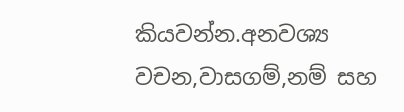කියවන්න.අනවශ්‍ය වචන,වාසගම්,නම් සහ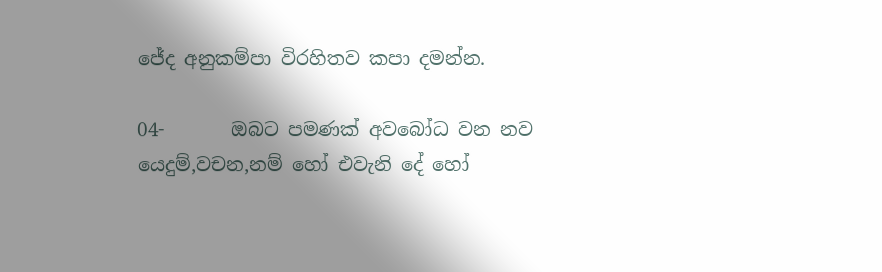ජේද අනුකම්පා විරහිතව කපා දමන්න.

04-       ඔබට පමණක් අවබෝධ වන නව යෙදුම්,වචන,නම් හෝ එවැනි දේ හෝ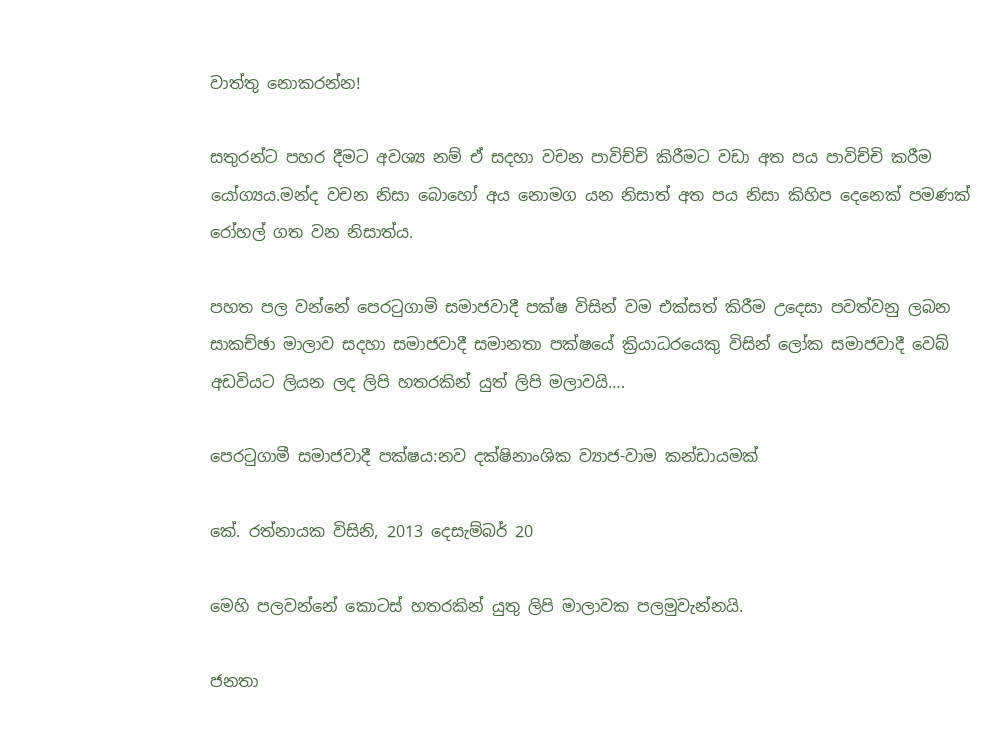වාත්තු නොකරන්න!

සතුරන්ට පහර දීමට අවශ්‍ය නම් ඒ සදහා වචන පාවිච්චි කිරීමට වඩා අත පය පාවිච්චි කරීම යෝග්‍යය.මන්ද වචන නිසා බොහෝ අය නොමග යන නිසාත් අත පය නිසා කිහිප දෙනෙක් පමණක් රෝහල් ගත වන නිසාත්ය.

පහත පල වන්නේ පෙරටුගාමි සමාජවාදී පක්ෂ විසින් වම එක්සත් කිරීම උදෙසා පවත්වනු ලබන සාකච්ඡා මාලාව සදහා සමාජවාදී සමානතා පක්ෂයේ ක්‍රියාධරයෙකු විසින් ලෝක සමාජවාදී වෙබ් අඩවියට ලියන ලද ලිපි හතරකින් යුත් ලිපි මලාවයි….

පෙරටුගාමී සමාජවාදී පක්ෂය:නව දක්ෂිනාංශික ව්‍යාජ-වාම කන්ඩායමක්

කේ. රත්නායක විසිනි, 2013 දෙසැම්බර් 20

මෙහි පලවන්නේ කොටස් හතරකින් යුතු ලිපි මාලාවක පලමුවැන්නයි.

ජනතා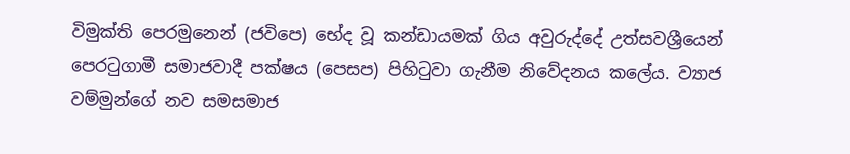විමුක්ති පෙරමුනෙන් (ජවිපෙ) භේද වූ කන්ඩායමක් ගිය අවුරුද්දේ උත්සවශ්‍රීයෙන් පෙරටුගාමී සමාජවාදී පක්ෂය (පෙසප) පිහිටුවා ගැනීම නිවේදනය කලේය. ව්‍යාජ වම්මුන්ගේ නව සමසමාජ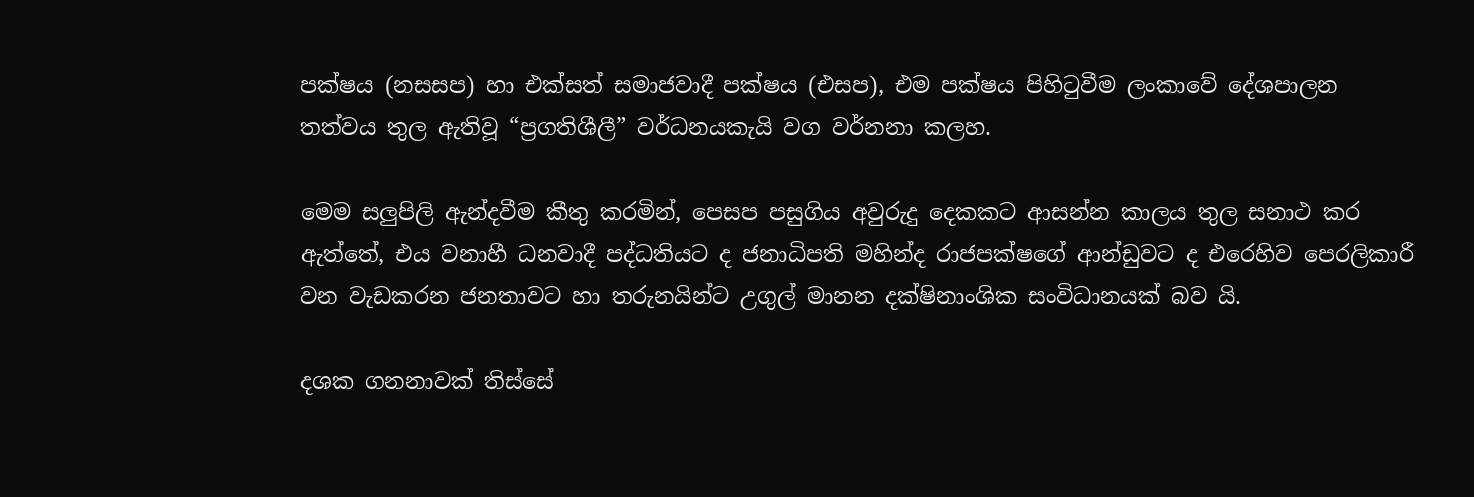පක්ෂය (නසසප) හා එක්සත් සමාජවාදී පක්ෂය (එසප), එම පක්ෂය පිහිටුවීම ලංකාවේ දේශපාලන තත්වය තුල ඇතිවූ “ප්‍රගතිශීලී” වර්ධනයකැයි වග වර්නනා කලහ.

මෙම සලුපිලි ඇන්දවීම කීතු කරමින්, පෙසප පසුගිය අවුරුදු දෙකකට ආසන්න කාලය තුල සනාථ කර ඇත්තේ, එය වනාහී ධනවාදී පද්ධතියට ද ජනාධිපති මහින්ද රාජපක්ෂගේ ආන්ඩුවට ද එරෙහිව පෙරලිකාරී වන වැඩකරන ජනතාවට හා තරුනයින්ට උගුල් මානන දක්ෂිනාංශික සංවිධානයක් බව යි.

දශක ගනනාවක් තිස්සේ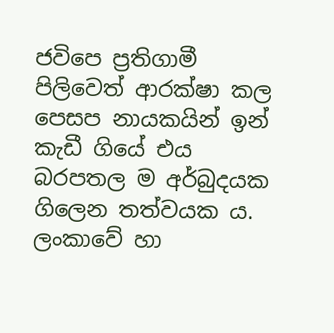ජවිපෙ ප්‍රතිගාමී පිලිවෙත් ආරක්ෂා කල පෙසප නායකයින් ඉන් කැඩී ගියේ එය බරපතල ම අර්බුදයක ගිලෙන තත්වයක ය. ලංකාවේ හා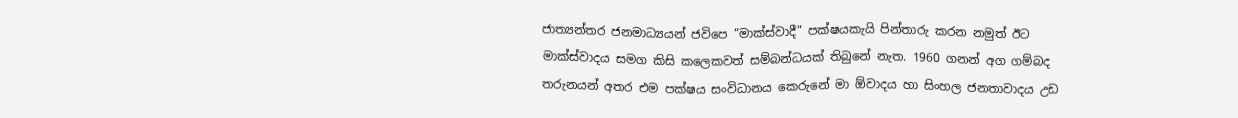ජාත්‍යන්තර ජනමාධ්‍යයන් ජවිපෙ “මාක්ස්වාදී” පක්ෂයකැයි පින්තාරු කරන නමුත් ඊට මාක්ස්වාදය සමග කිසි කලෙකවත් සම්බන්ධයක් තිබුනේ නැත. 1960 ගනන් අග ගම්බද තරුනයන් අතර එම පක්ෂය සංවිධානය කෙරුනේ මා ඕවාදය හා සිංහල ජනතාවාදය උඩ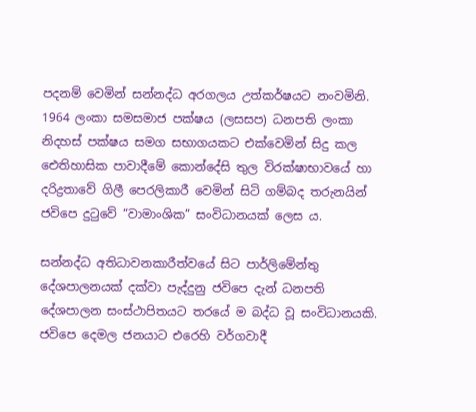පදනම් වෙමින් සන්නද්ධ අරගලය උත්කර්ෂයට නංවමිනි. 1964 ලංකා සමසමාජ පක්ෂය (ලසසප) ධනපති ලංකා නිදහස් පක්ෂය සමග සභාගයකට එක්වෙමින් සිදු කල ඓතිහාසික පාවාදීමේ කොන්දේසි තුල විරක්ෂාභාවයේ හා දරිද්‍රතාවේ ගිලී පෙරලිකාරී වෙමින් සිටි ගම්බද තරුනයින් ජවිපෙ දුටුවේ “වාමාංශික” සංවිධානයක් ලෙස ය.

සන්නද්ධ අතිධාවනකාරීත්වයේ සිට පාර්ලිමේන්තු දේශපාලනයක් දක්වා පැද්දුනු ජවිපෙ දැන් ධනපති දේශපාලන සංස්ථාපිතයට තරයේ ම බද්ධ වූ සංවිධානයකි. ජවිපෙ දෙමල ජනයාට එරෙහි වර්ගවාදී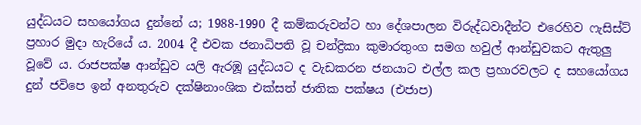යුද්ධයට සහයෝගය දුන්නේ ය; 1988-1990 දී කම්කරුවන්ට හා දේශපාලන විරුද්ධවාදීන්ට එරෙහිව ෆැසිස්ට් ප්‍රහාර මුදා හැරියේ ය. 2004 දී එවක ජනාධිපති වූ චන්ද්‍රිකා කුමාරතුංග සමග හවුල් ආන්ඩුවකට ඇතුලු වූවේ ය. රාජපක්ෂ ආන්ඩුව යලි ඇරඹූ යුද්ධයට ද වැඩකරන ජනයාට එල්ල කල ප්‍රහාරවලට ද සහයෝගය දුන් ජවිපෙ ඉන් අනතුරුව දක්ෂිනාංශික එක්සත් ජාතික පක්ෂය (එජාප)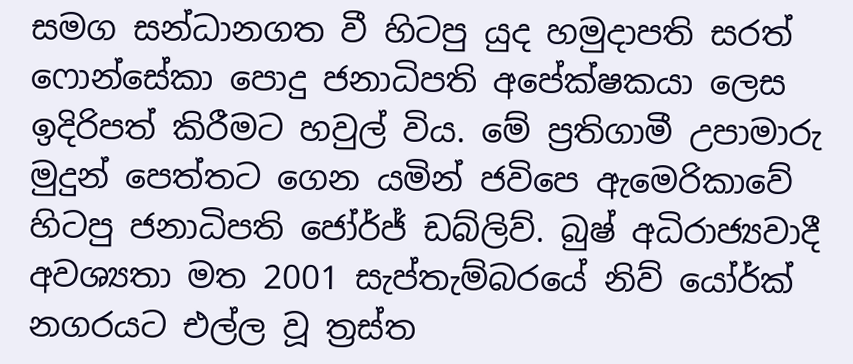සමග සන්ධානගත වී හිටපු යුද හමුදාපති සරත් ෆොන්සේකා පොදු ජනාධිපති අපේක්ෂකයා ලෙස ඉදිරිපත් කිරීමට හවුල් විය. මේ ප්‍රතිගාමී උපාමාරු මුදුන් පෙත්තට ගෙන යමින් ජවිපෙ ඇමෙරිකාවේ හිටපු ජනාධිපති ජෝර්ජ් ඩබ්ලිව්. බුෂ් අධිරාජ්‍යවාදී අවශ්‍යතා මත 2001 සැප්තැම්බරයේ නිව් යෝර්ක් නගරයට එල්ල වූ ත්‍රස්ත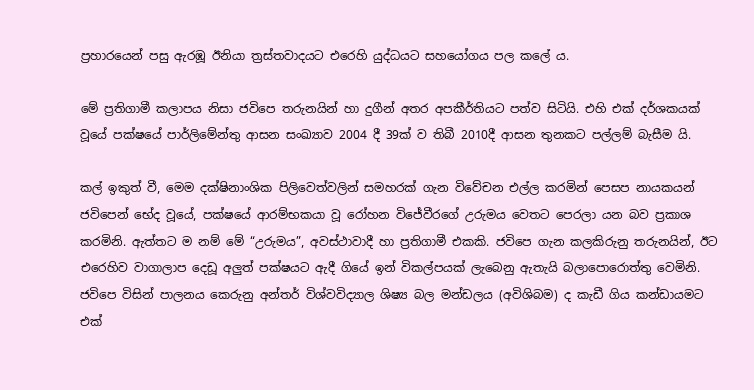ප්‍රහාරයෙන් පසු ඇරඹූ ඊනියා ත්‍රස්තවාදයට එරෙහි යුද්ධයට සහයෝගය පල කලේ ය.

මේ ප්‍රතිගාමී කලාපය නිසා ජවිපෙ තරුනයින් හා දුගීන් අතර අපකීර්තියට පත්ව සිටියි. එහි එක් දර්ශකයක් වූයේ පක්ෂයේ පාර්ලිමේන්තු ආසන සංඛ්‍යාව 2004 දී 39ක් ව තිබී 2010දී ආසන තුනකට පල්ලම් බැසීම යි.

කල් ඉකුත් වී, මෙම දක්ෂිනාංශික පිලිවෙත්වලින් සමහරක් ගැන විවේචන එල්ල කරමින් පෙසප නායකයන් ජවිපෙන් භේද වූයේ, පක්ෂයේ ආරම්භකයා වූ රෝහන විජේවීරගේ උරුමය වෙතට පෙරලා යන බව ප්‍රකාශ කරමිනි. ඇත්තට ම නම් මේ “උරුමය”, අවස්ථාවාදී හා ප්‍රතිගාමී එකකි. ජවිපෙ ගැන කලකිරුනු තරුනයින්, ඊට එරෙහිව වාගාලාප දෙඩූ අලුත් පක්ෂයට ඇදී ගියේ ඉන් විකල්පයක් ලැබෙනු ඇතැයි බලාපොරොත්තු වෙමිනි. ජවිපෙ විසින් පාලනය කෙරුනු අන්තර් විශ්වවිද්‍යාල ශිෂ්‍ය බල මන්ඩලය (අවිශිබම) ද කැඩී ගිය කන්ඩායමට එක්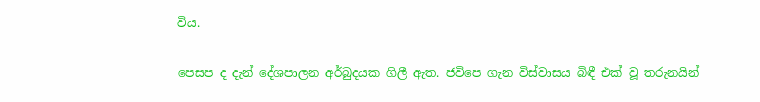විය.

පෙසප ද දැන් දේශපාලන අර්බුදයක ගිලී ඇත. ජවිපෙ ගැන විස්වාසය බිඳී එක් වූ තරුනයින්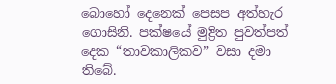බොහෝ දෙනෙක් පෙසප අත්හැර ගොසිනි. පක්ෂයේ මුද්‍රිත පුවත්පත් දෙක “තාවකාලිකව” වසා දමා තිබේ.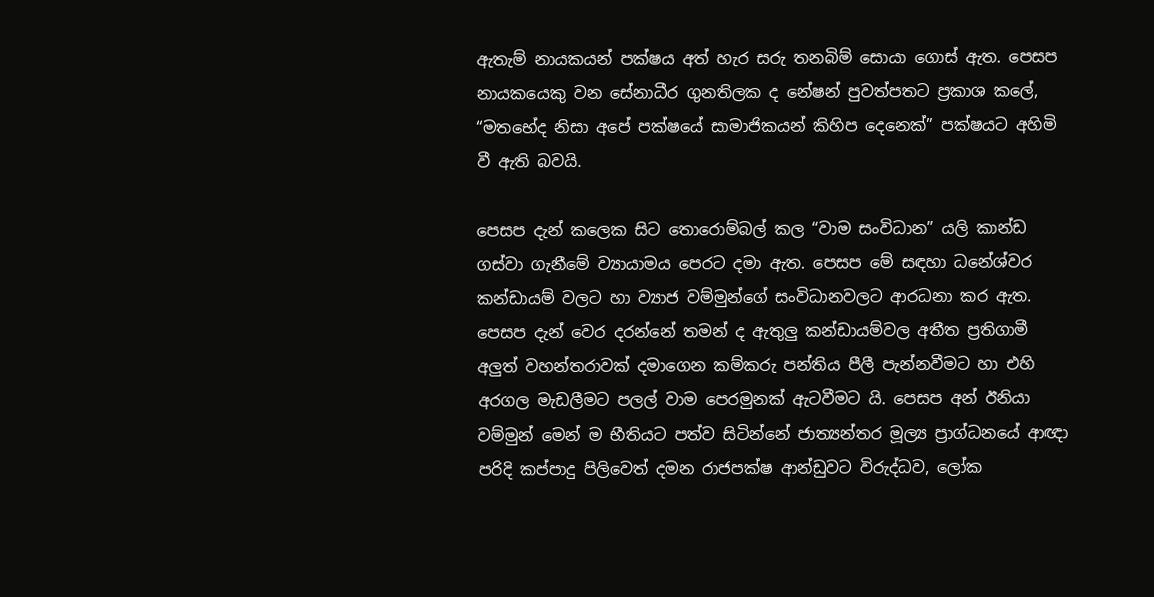ඇතැම් නායකයන් පක්ෂය අත් හැර සරු තනබිම් සොයා ගොස් ඇත. පෙසප නායකයෙකු වන සේනාධීර ගුනතිලක ද නේෂන් පුවත්පතට ප්‍රකාශ කලේ, “මතභේද නිසා අපේ පක්ෂයේ සාමාජිකයන් කිහිප දෙනෙක්” පක්ෂයට අහිමි වී ඇති බවයි.

පෙසප දැන් කලෙක සිට තොරොම්බල් කල “වාම සංවිධාන” යලි කාන්ඩ ගස්වා ගැනීමේ ව්‍යායාමය පෙරට දමා ඇත. පෙසප මේ සඳහා ධනේශ්වර කන්ඩායම් වලට හා ව්‍යාජ වම්මුන්ගේ සංවිධානවලට ආරධනා කර ඇත. පෙසප දැන් වෙර දරන්නේ තමන් ද ඇතුලු කන්ඩායම්වල අතීත ප්‍රතිගාමී අලුත් වහන්තරාවක් දමාගෙන කම්කරු පන්තිය පීලී පැන්නවීමට හා එහි අරගල මැඩලීමට පලල් වාම පෙරමුනක් ඇටවීමට යි. පෙසප අන් ඊනියා වම්මුන් මෙන් ම භීතියට පත්ව සිටින්නේ ජාත්‍යන්තර මූල්‍ය ප්‍රාග්ධනයේ ආඥා පරිදි කප්පාදු පිලිවෙත් දමන රාජපක්ෂ ආන්ඩුවට විරුද්ධව, ලෝක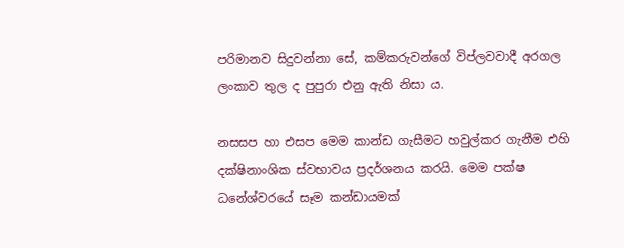පරිමානව සිදුවන්නා සේ, කම්කරුවන්ගේ විප්ලවවාදී අරගල ලංකාව තුල ද පුපුරා එනු ඇති නිසා ය.

නසසප හා එසප මෙම කාන්ඩ ගැසීමට හවුල්කර ගැනීම එහි දක්ෂිනාංශික ස්වභාවය ප්‍රදර්ශනය කරයි. මෙම පක්ෂ ධනේශ්වරයේ සෑම කන්ඩායමක්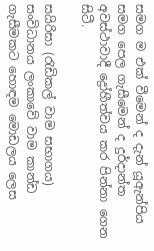සමග ම එක් වීමෙන් ද දැන් යූඇන්පිය සමග පෙල ගැසීමෙන් ද දුර්දාන්ත අවස්ථාවාදී ද්‍රෝහීත්වය කර පින්නා ගෙන සිටී.

සයිරිසා (රැඩිකල් වාම සභාගය) සංවිධානය ලංකාවේ වාම කාන්ඩ ගැසීමකට හොඳම මොඩලය ලෙස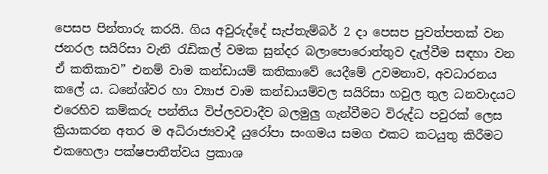පෙසප පින්තාරු කරයි. ගිය අවුරුද්දේ සැප්තැම්බර් 2 දා පෙසප පුවත්පතක් වන ජනරල සයිරිසා වැනි රැඩිකල් වමක සුන්දර බලාපොරොත්තුව දැල්වීම සඳහා වන ඒ කතිකාව” එනම් වාම කන්ඩායම් කතිකාවේ යෙදීමේ උවමනාව, අවධාරනය කලේ ය. ධනේශ්වර හා ව්‍යාජ වාම කන්ඩායම්වල සයිරිසා හවුල තුල ධනවාදයට එරෙහිව කම්කරු පන්තිය විප්ලවවාදීව බලමුලු ගැන්වීමට විරුද්ධ පවුරක් ලෙස ක්‍රියාකරන අතර ම අධිරාජ්‍යවාදී යුරෝපා සංගමය සමග එකට කටයුතු කිරීමට එකහෙලා පක්ෂපාතීත්වය ප්‍රකාශ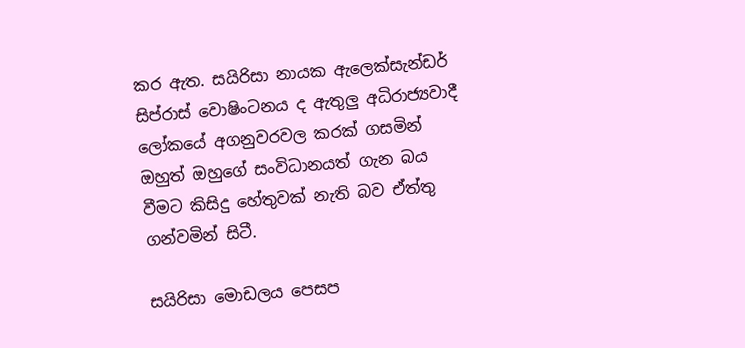කර ඇත. සයිරිසා නායක ඇලෙක්සැන්ඩර් සිප්රාස් වොෂිංටනය ද ඇතුලු අධිරාජ්‍යවාදී ලෝකයේ අගනුවරවල කරක් ගසමින් ඔහුත් ඔහුගේ සංවිධානයත් ගැන බය වීමට කිසිදු හේතුවක් නැති බව ඒත්තු ගන්වමින් සිටී.

සයිරිසා මොඩලය පෙසප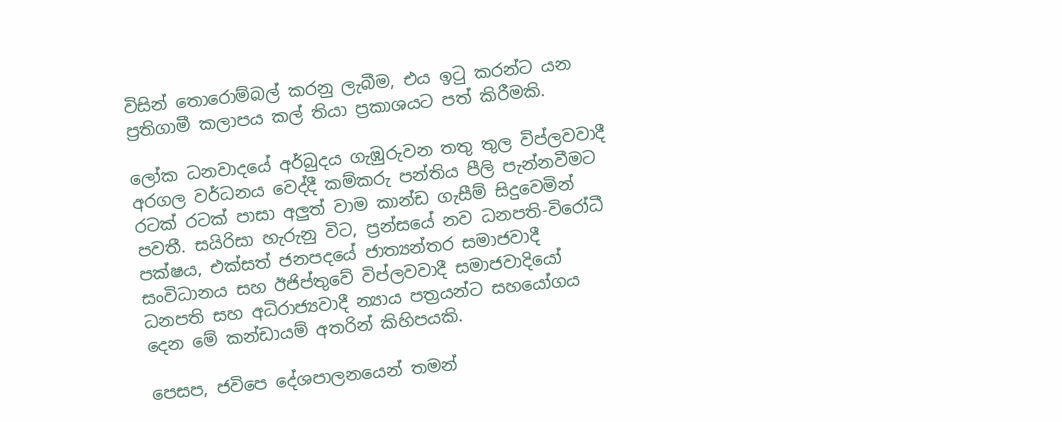විසින් තොරොම්බල් කරනු ලැබීම, එය ඉටු කරන්ට යන ප්‍රතිගාමී කලාපය කල් තියා ප්‍රකාශයට පත් කිරීමකි.

ලෝක ධනවාදයේ අර්බුදය ගැඹුරුවන තතු තුල විප්ලවවාදී අරගල වර්ධනය වෙද්දී කම්කරු පන්තිය පීලි පැන්නවීමට රටක් රටක් පාසා අලුත් වාම කාන්ඩ ගැසීම් සිදුවෙමින් පවතී. සයිරිසා හැරුනු විට, ප්‍රන්සයේ නව ධනපති-විරෝධී පක්ෂය, එක්සත් ජනපදයේ ජාත්‍යන්තර සමාජවාදී සංවිධානය සහ ඊජිප්තුවේ විප්ලවවාදී සමාජවාදියෝ ධනපති සහ අධිරාජ්‍යවාදී න්‍යාය පත්‍රයන්ට සහයෝගය දෙන මේ කන්ඩායම් අතරින් කිහිපයකි.

පෙසප, ජවිපෙ දේශපාලනයෙන් තමන්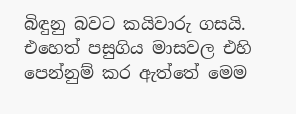බිඳුනු බවට කයිවාරු ගසයි. එහෙත් පසුගිය මාසවල එහි පෙන්නුම් කර ඇත්තේ මෙම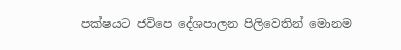පක්ෂයට ජවිපෙ දේශපාලන පිලිවෙතින් මොනම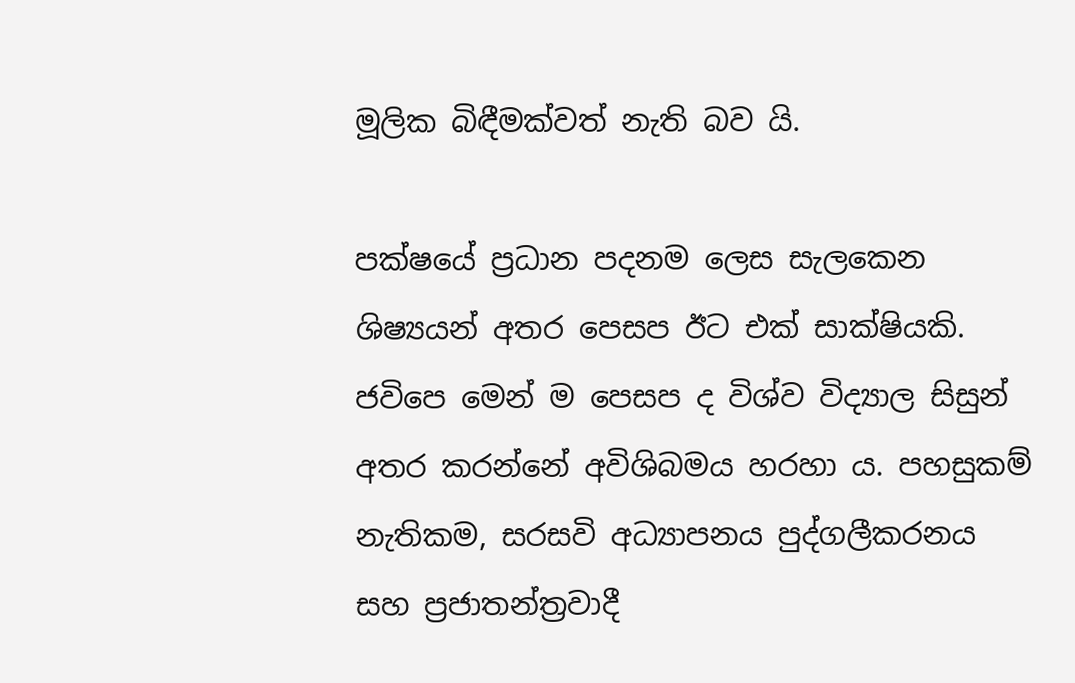මූලික බිඳීමක්වත් නැති බව යි.

පක්ෂයේ ප්‍රධාන පදනම ලෙස සැලකෙන ශිෂ්‍යයන් අතර පෙසප ඊට එක් සාක්ෂියකි. ජවිපෙ මෙන් ම පෙසප ද විශ්ව විද්‍යාල සිසුන් අතර කරන්නේ අවිශිබමය හරහා ය. පහසුකම් නැතිකම, සරසවි අධ්‍යාපනය පුද්ගලීකරනය සහ ප්‍රජාතන්ත්‍රවාදී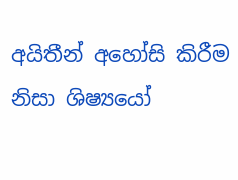අයිතීන් අහෝසි කිරීම නිසා ශිෂ්‍යයෝ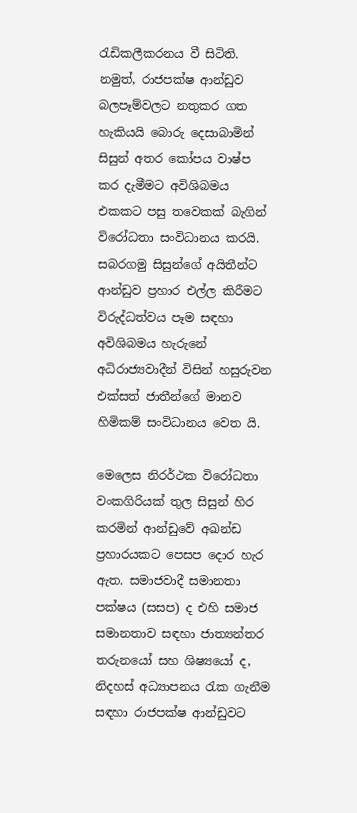රැඩිකලීකරනය වී සිටිති. නමුත්, රාජපක්ෂ ආන්ඩුව බලපෑම්වලට නතුකර ගත හැකියයි බොරු දෙසාබාමින් සිසුන් අතර කෝපය වාෂ්ප කර දැමීමට අවිශිබමය එකකට පසු තවෙකක් බැගින් විරෝධතා සංවිධානය කරයි. සබරගමු සිසුන්ගේ අයිතීන්ට ආන්ඩුව ප්‍රහාර එල්ල කිරීමට විරුද්ධත්වය පෑම සඳහා අවිශිබමය හැරුනේ අධිරාජ්‍යවාදීන් විසින් හසුරුවන එක්සත් ජාතීන්ගේ මානව හිමිකම් සංවිධානය වෙත යි.

මෙලෙස නිරර්ථක විරෝධතා වංකගිරියක් තුල සිසුන් හිර කරමින් ආන්ඩුවේ අඛන්ඩ ප්‍රහාරයකට පෙසප දොර හැර ඇත. සමාජවාදී සමානතා පක්ෂය (සසප) ද එහි සමාජ සමානතාව සඳහා ජාත්‍යන්තර තරුනයෝ සහ ශිෂ්‍යයෝ ද, නිදහස් අධ්‍යාපනය රැක ගැනීම සඳහා රාජපක්ෂ ආන්ඩුවට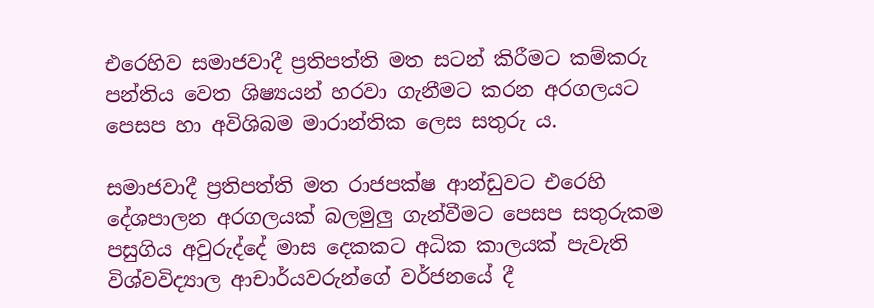එරෙහිව සමාජවාදී ප්‍රතිපත්ති මත සටන් කිරීමට කම්කරු පන්තිය වෙත ශිෂ්‍යයන් හරවා ගැනීමට කරන අරගලයට පෙසප හා අවිශිබම මාරාන්තික ලෙස සතුරු ය.

සමාජවාදී ප්‍රතිපත්ති මත රාජපක්ෂ ආන්ඩුවට එරෙහි දේශපාලන අරගලයක් බලමුලු ගැන්වීමට පෙසප සතුරුකම පසුගිය අවුරුද්දේ මාස දෙකකට අධික කාලයක් පැවැති විශ්වවිද්‍යාල ආචාර්යවරුන්ගේ වර්ජනයේ දී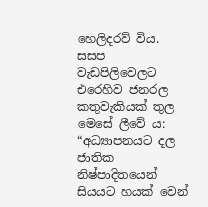හෙලිදරව් විය. සසප වැඩපිලිවෙලට එරෙහිව ජනරල කතුවැකියක් තුල මෙසේ ලීවේ ය: “අධ්‍යාපනයට දල ජාතික නිෂ්පාදිතයෙන් සියයට හයක් වෙන්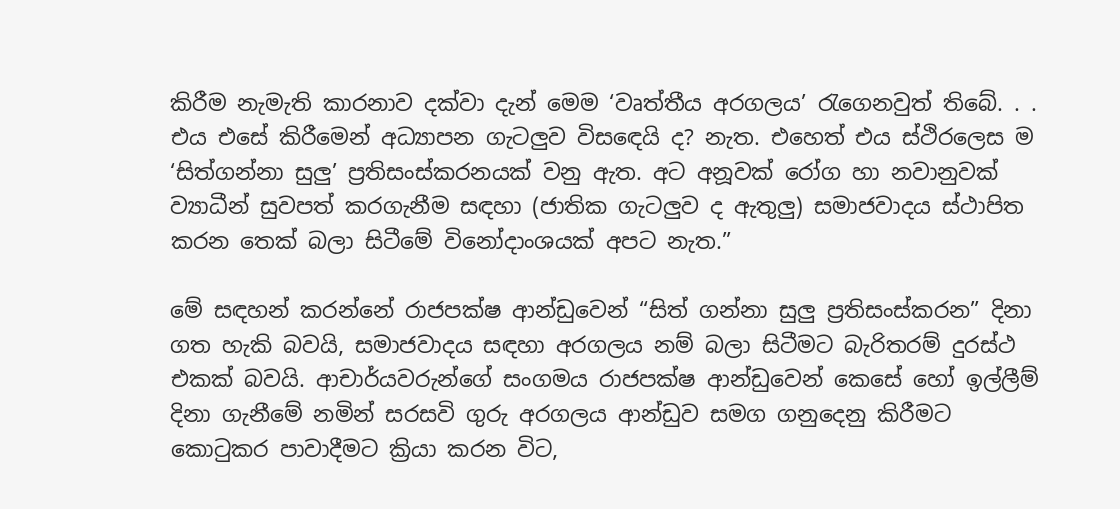කිරීම නැමැති කාරනාව දක්වා දැන් මෙම ‘වෘත්තීය අරගලය’ රැගෙනවුත් තිබේ. . . එය එසේ කිරීමෙන් අධ්‍යාපන ගැටලුව විසඳෙයි ද? නැත. එහෙත් එය ස්ථිරලෙස ම ‘සිත්ගන්නා සුලු’ ප්‍රතිසංස්කරනයක් වනු ඇත. අට අනූවක් රෝග හා නවානුවක් ව්‍යාධීන් සුවපත් කරගැනීම සඳහා (ජාතික ගැටලුව ද ඇතුලු) සමාජවාදය ස්ථාපිත කරන තෙක් බලා සිටීමේ විනෝදාංශයක් අපට නැත.”

මේ සඳහන් කරන්නේ රාජපක්ෂ ආන්ඩුවෙන් “සිත් ගන්නා සුලු ප්‍රතිසංස්කරන” දිනා ගත හැකි බවයි, සමාජවාදය සඳහා අරගලය නම් බලා සිටීමට බැරිතරම් දුරස්ථ එකක් බවයි. ආචාර්යවරුන්ගේ සංගමය රාජපක්ෂ ආන්ඩුවෙන් කෙසේ හෝ ඉල්ලීම් දිනා ගැනීමේ නමින් සරසවි ගුරු අරගලය ආන්ඩුව සමග ගනුදෙනු කිරීමට කොටුකර පාවාදීමට ක්‍රියා කරන විට,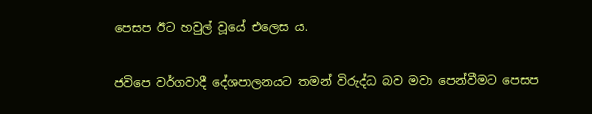පෙසප ඊට හවුල් වූයේ එලෙස ය.

ජවිපෙ වර්ගවාදී දේශපාලනයට තමන් විරුද්ධ බව මවා පෙන්වීමට පෙසප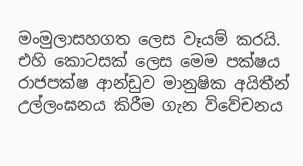මංමුලාසහගත ලෙස වෑයම් කරයි. එහි කොටසක් ලෙස මෙම පක්ෂය රාජපක්ෂ ආන්ඩුව මානුෂික අයිතීන් උල්ලංඝනය කිරීම ගැන විවේචනය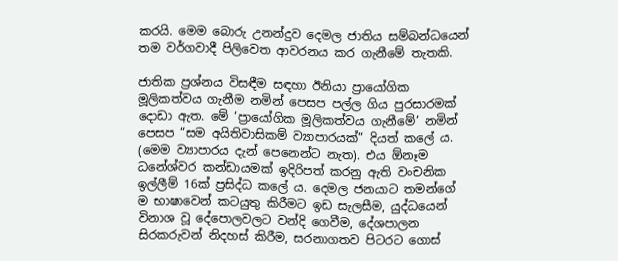කරයි. මෙම බොරු උනන්දුව දෙමල ජාතිය සම්බන්ධයෙන් තම වර්ගවාදී පිලිවෙත ආවරනය කර ගැනීමේ තැතකි.

ජාතික ප්‍රශ්නය විසඳීම සඳහා ඊනියා ප්‍රායෝගික මූලිකත්වය ගැනීම නමින් පෙසප පල්ල ගිය පුරසාරමක් දොඩා ඇත. මේ ‘ප්‍රායෝගික මූලිකත්වය ගැනීමේ’ නමින් පෙසප “සම අයිතිවාසිකම් ව්‍යාපාරයක්” දියත් කලේ ය. (මෙම ව්‍යාපාරය දැන් පෙනෙන්ට නැත). එය ඕනෑම ධනේශ්වර කන්ඩායමක් ඉදිරිපත් කරනු ඇති වංචනික ඉල්ලීම් 16ක් ප්‍රසිද්ධ කලේ ය. දෙමල ජනයාට තමන්ගේ ම භාෂාවෙන් කටයුතු කිරීමට ඉඩ සැලසීම, යුද්ධයෙන් විනාශ වූ දේපොලවලට වන්දි ගෙවීම, දේශපාලන සිරකරුවන් නිදහස් කිරීම, සරනාගතව පිටරට ගොස්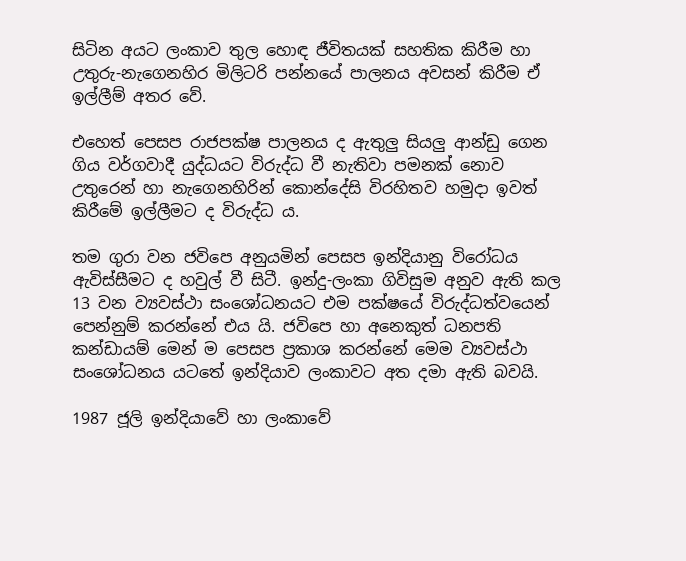සිටින අයට ලංකාව තුල හොඳ ජීවිතයක් සහතික කිරීම හා උතුරු-නැගෙනහිර මිලිටරි පන්නයේ පාලනය අවසන් කිරීම ඒ ඉල්ලීම් අතර වේ.

එහෙත් පෙසප රාජපක්ෂ පාලනය ද ඇතුලු සියලු ආන්ඩු ගෙන ගිය වර්ගවාදී යුද්ධයට විරුද්ධ වී නැතිවා පමනක් නොව උතුරෙන් හා නැගෙනහිරින් කොන්දේසි විරහිතව හමුදා ඉවත් කිරීමේ ඉල්ලීමට ද විරුද්ධ ය.

තම ගුරා වන ජවිපෙ අනුයමින් පෙසප ඉන්දියානු විරෝධය ඇවිස්සීමට ද හවුල් වී සිටී. ඉන්දු-ලංකා ගිවිසුම අනුව ඇති කල 13 වන ව්‍යවස්ථා සංශෝධනයට එම පක්ෂයේ විරුද්ධත්වයෙන් පෙන්නුම් කරන්නේ එය යි. ජවිපෙ හා අනෙකුත් ධනපති කන්ඩායම් මෙන් ම පෙසප ප්‍රකාශ කරන්නේ මෙම ව්‍යවස්ථා සංශෝධනය යටතේ ඉන්දියාව ලංකාවට අත දමා ඇති බවයි.

1987 ජූලි ඉන්දියාවේ හා ලංකාවේ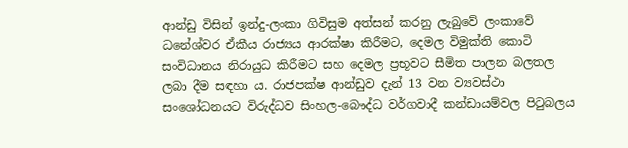ආන්ඩු විසින් ඉන්දු-ලංකා ගිවිසුම අත්සන් කරනු ලැබුවේ ලංකාවේ ධනේශ්වර ඒකීය රාජ්‍යය ආරක්ෂා කිරීමට, දෙමල විමුක්ති කොටි සංවිධානය නිරායුධ කිරීමට සහ දෙමල ප්‍රභූවට සීමිත පාලන බලතල ලබා දීම සඳහා ය. රාජපක්ෂ ආන්ඩුව දැන් 13 වන ව්‍යවස්ථා සංශෝධනයට විරුද්ධව සිංහල-බෞද්ධ වර්ගවාදී කන්ඩායම්වල පිටුබලය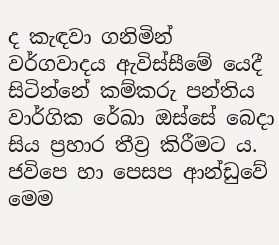ද කැඳවා ගනිමින් වර්ගවාදය ඇවිස්සීමේ යෙදී සිටින්නේ කම්කරු පන්තිය වාර්ගික රේඛා ඔස්සේ බෙදා සිය ප්‍රහාර තීව්‍ර කිරීමට ය. ජවිපෙ හා පෙසප ආන්ඩුවේ මෙම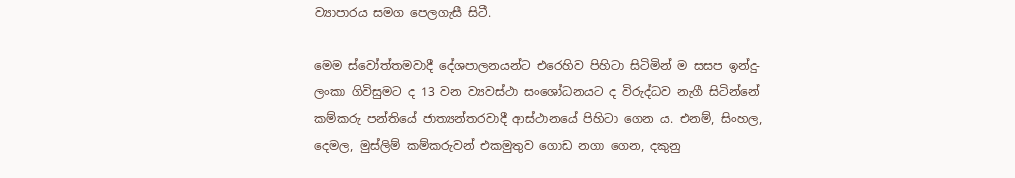ව්‍යාපාරය සමග පෙලගැසී සිටී.

මෙම ස්වෝත්තමවාදී දේශපාලනයන්ට එරෙහිව පිහිටා සිටිමින් ම සසප ඉන්දු-ලංකා ගිවිසුමට ද 13 වන ව්‍යවස්ථා සංශෝධනයට ද විරුද්ධව නැගී සිටින්නේ කම්කරු පන්තියේ ජාත්‍යන්තරවාදී ආස්ථානයේ පිහිටා ගෙන ය. එනම්, සිංහල, දෙමල, මුස්ලිම් කම්කරුවන් එකමුතුව ගොඩ නගා ගෙන, දකුනු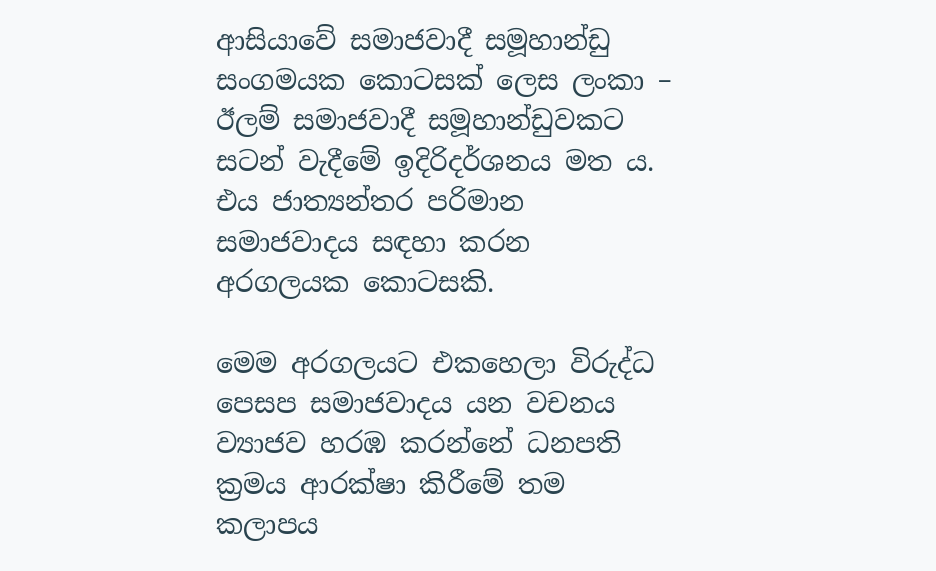ආසියාවේ සමාජවාදී සමූහාන්ඩු සංගමයක කොටසක් ලෙස ලංකා – ඊලම් සමාජවාදී සමූහාන්ඩුවකට සටන් වැදීමේ ඉදිරිදර්ශනය මත ය. එය ජාත්‍යන්තර පරිමාන සමාජවාදය සඳහා කරන අරගලයක කොටසකි.

මෙම අරගලයට එකහෙලා විරුද්ධ පෙසප සමාජවාදය යන වචනය ව්‍යාජව හරඹ කරන්නේ ධනපති ක්‍රමය ආරක්ෂා කිරීමේ තම කලාපය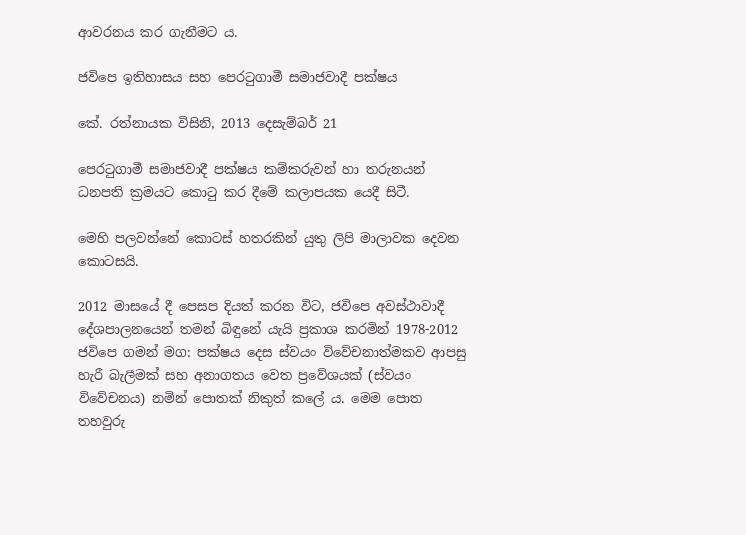ආවරනය කර ගැනීමට ය.

ජවිපෙ ඉතිහාසය සහ පෙරටුගාමී සමාජවාදී පක්ෂය

කේ. රත්නායක විසිනි, 2013 දෙසැම්බර් 21

පෙරටුගාමී සමාජවාදී පක්ෂය කම්කරුවන් හා තරුනයන් ධනපති ක්‍රමයට කොටු කර දීමේ කලාපයක යෙදී සිටී.

මෙහි පලවන්නේ කොටස් හතරකින් යුතු ලිපි මාලාවක දෙවන කොටසයි.

2012 මාසයේ දී පෙසප දියත් කරන විට, ජවිපෙ අවස්ථාවාදී දේශපාලනයෙන් තමන් බිඳුනේ යැයි ප්‍රකාශ කරමින් 1978-2012 ජවිපෙ ගමන් මග: පක්ෂය දෙස ස්වයං විවේචනාත්මකව ආපසු හැරී බැලීමක් සහ අනාගතය වෙත ප්‍රවේශයක් (ස්වයං විවේචනය) නමින් පොතක් නිකුත් කලේ ය. මෙම පොත තහවුරු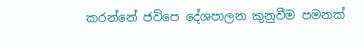කරන්නේ ජවිපෙ දේශපාලන කුනුවීම පමනක්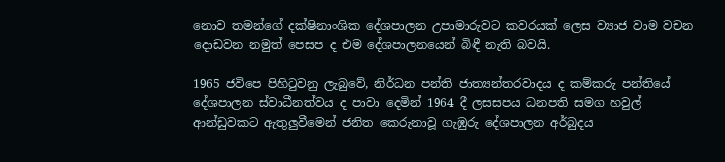නොව තමන්ගේ දක්ෂිනාංශික දේශපාලන උපාමාරුවට කවරයක් ලෙස ව්‍යාජ වාම වචන දොඩවන නමුත් පෙසප ද එම දේශපාලනයෙන් බිඳී නැති බවයි.

1965 ජවිපෙ පිහිටුවනු ලැබුවේ, නිර්ධන පන්ති ජාත්‍යන්තරවාදය ද කම්කරු පන්තියේ දේශපාලන ස්වාධීනත්වය ද පාවා දෙමින් 1964 දී ලසසපය ධනපති සමග හවුල් ආන්ඩුවකට ඇතුලුවීමෙන් ජනිත කෙරුනාවූ ගැඹුරු දේශපාලන අර්බුදය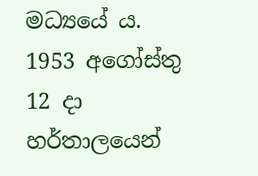මධ්‍යයේ ය. 1953 අගෝස්තු 12 දා හර්තාලයෙන්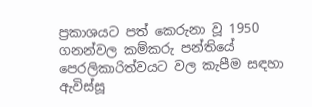ප්‍රකාශයට පත් කෙරුනා වූ 1950 ගනන්වල කම්කරු පන්තියේ පෙරලිකාරිත්වයට වල කැපීම සඳහා ඇවිස්සූ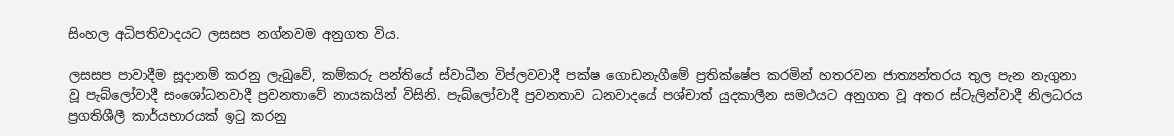සිංහල අධිපතිවාදයට ලසසප නග්නවම අනුගත විය.

ලසසප පාවාදීම සූදානම් කරනු ලැබුවේ, කම්කරු පන්තියේ ස්වාධීන විප්ලවවාදී පක්ෂ ගොඩනැගීමේ ප්‍රතික්ෂේප කරමින් හතරවන ජාත්‍යන්තරය තුල පැන නැගුනා වූ පැබ්ලෝවාදී සංශෝධනවාදී ප්‍රවනතාවේ නායකයින් විසිනි. පැබ්ලෝවාදී ප්‍රවනතාව ධනවාදයේ පශ්චාත් යුදකාලීන සමථයට අනුගත වූ අතර ස්ටැලින්වාදී නිලධරය ප්‍රගතිශීලී කාර්යභාරයක් ඉටු කරනු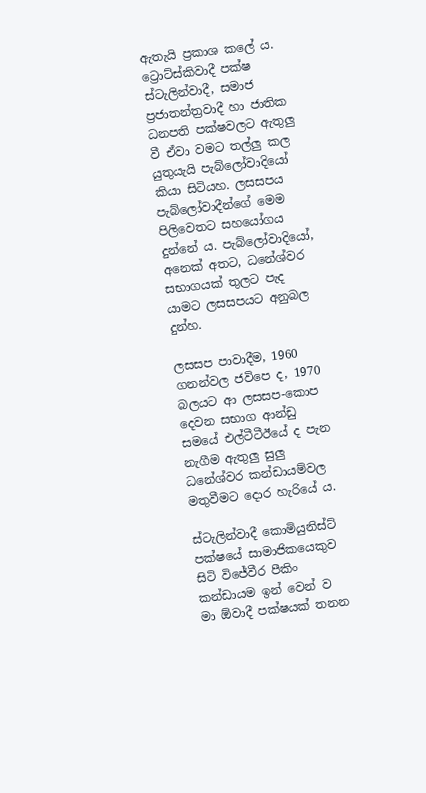ඇතැයි ප්‍රකාශ කලේ ය. ට්‍රොට්ස්කිවාදී පක්ෂ ස්ටැලින්වාදී, සමාජ ප්‍රජාතන්ත්‍රවාදී හා ජාතික ධනපති පක්ෂවලට ඇතුලු වී ඒවා වමට තල්ලු කල යුතුයැයි පැබ්ලෝවාදියෝ කියා සිටියහ. ලසසපය පැබ්ලෝවාදීන්ගේ මෙම පිලිවෙතට සහයෝගය දුන්නේ ය. පැබ්ලෝවාදියෝ, අනෙක් අතට, ධනේශ්වර සභාගයක් තුලට පැද යාමට ලසසපයට අනුබල දුන්හ.

ලසසප පාවාදීම, 1960 ගනන්වල ජවිපෙ ද, 1970 බලයට ආ ලසසප-කොප දෙවන සභාග ආන්ඩු සමයේ එල්ටීටීඊයේ ද පැන නැගීම ඇතුලු සුලු ධනේශ්වර කන්ඩායම්වල මතුවීමට දොර හැරියේ ය.

ස්ටැලින්වාදී කොමියුනිස්ට් පක්ෂයේ සාමාජිකයෙකුව සිටි විජේවීර පීකිං කන්ඩායම ඉන් වෙන් ව මා ඕවාදී පක්ෂයක් තනන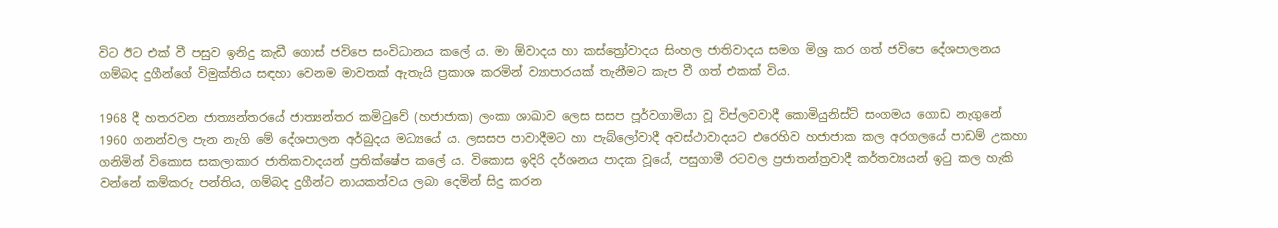විට ඊට එක් වී පසුව ඉනිදු කැඩී ගොස් ජවිපෙ සංවිධානය කලේ ය. මා ඕවාදය හා කස්ත්‍රෝවාදය සිංහල ජාතිවාදය සමග මිශ්‍ර කර ගත් ජවිපෙ දේශපාලනය ගම්බද දුගීන්ගේ විමුක්තිය සඳහා වෙනම මාවතක් ඇතැයි ප්‍රකාශ කරමින් ව්‍යාපාරයක් තැනීමට කැප වී ගත් එකක් විය.

1968 දී හතරවන ජාත්‍යන්තරයේ ජාත්‍යන්තර කමිටුවේ (හජාජාක) ලංකා ශාඛාව ලෙස සසප පූර්වගාමියා වූ විප්ලවවාදී කොමියුනිස්ට් සංගමය ගොඩ නැගුනේ 1960 ගනන්වල පැන නැගි මේ දේශපාලන අර්බුදය මධ්‍යයේ ය. ලසසප පාවාදීමට හා පැබ්ලෝවාදී අවස්ථාවාදයට එරෙහිව හජාජාක කල අරගලයේ පාඩම් උකහා ගනිමින් විකොස සකලාකාර ජාතිකවාදයන් ප්‍රතික්ෂේප කලේ ය. විකොස ඉදිරි දර්ශනය පාදක වූයේ, පසුගාමී රටවල ප්‍රජාතන්ත්‍රවාදී කර්තව්‍යයන් ඉටු කල හැකි වන්නේ කම්කරු පන්තිය, ගම්බද දුගීන්ට නායකත්වය ලබා දෙමින් සිදු කරන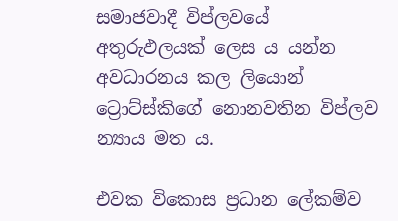සමාජවාදී විප්ලවයේ අතුරුඵලයක් ලෙස ය යන්න අවධාරනය කල ලියොන් ට්‍රොට්ස්කිගේ නොනවතින විප්ලව න්‍යාය මත ය.

එවක විකොස ප්‍රධාන ලේකම්ව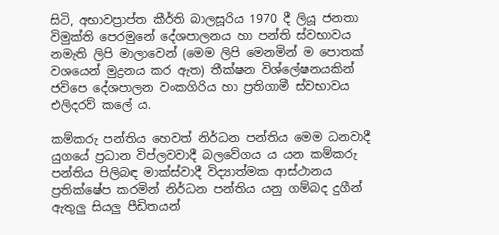සිටි, අභාවප්‍රාප්ත කීර්ති බාලසූරිය 1970 දී ලියූ ජනතා විමුක්ති පෙරමුනේ දේශපාලනය හා පන්ති ස්වභාවය නමැති ලිපි මාලාවෙන් (මෙම ලිපි මෙනමින් ම පොතක් වශයෙන් මුද්‍රනය කර ඇත) තීක්ෂන විශ්ලේෂනයකින් ජවිපෙ දේශපාලන වංකගිරිය හා ප්‍රතිගාමී ස්වභාවය එලිදරව් කලේ ය.

කම්කරු පන්තිය හෙවත් නිර්ධන පන්තිය මෙම ධනවාදී යුගයේ ප්‍රධාන විප්ලවවාදී බලවේගය ය යන කම්කරු පන්තිය පිලිබඳ මාක්ස්වාදී විද්‍යාත්මක ආස්ථානය ප්‍රතික්ෂේප කරමින් නිර්ධන පන්තිය යනු ගම්බද දුගීන් ඇතුලු සියලු පීඩිතයන්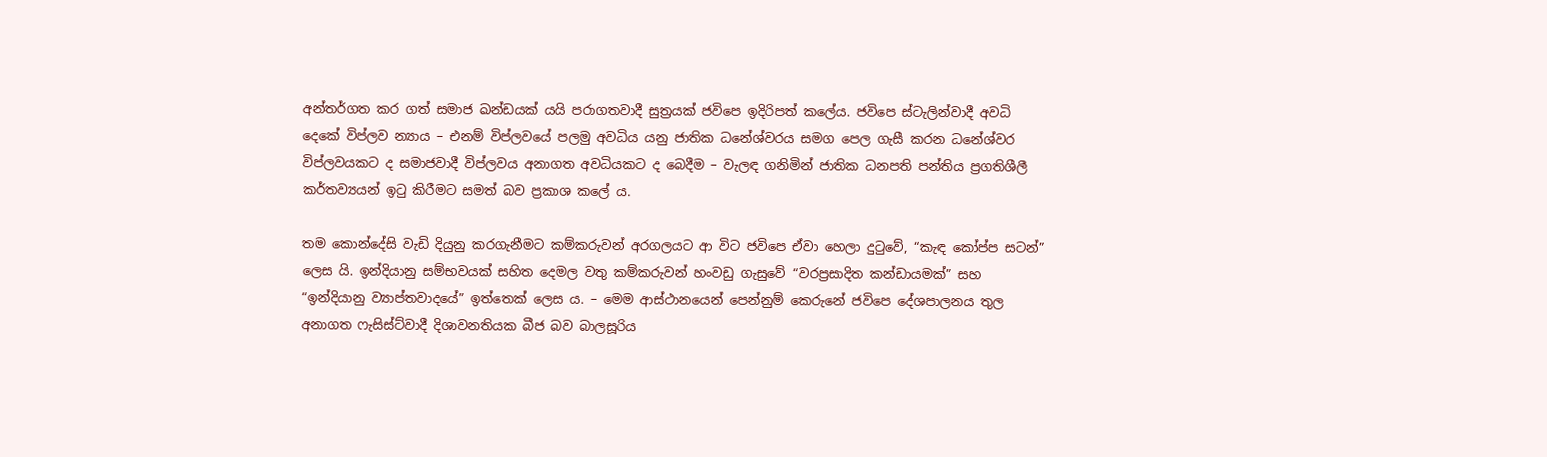අන්තර්ගත කර ගත් සමාජ ඛන්ඩයක් යයි පරාගතවාදී සුත්‍රයක් ජවිපෙ ඉදිරිපත් කලේය. ජවිපෙ ස්ටැලින්වාදී අවධි දෙකේ විප්ලව න්‍යාය – එනම් විප්ලවයේ පලමු අවධිය යනු ජාතික ධනේශ්වරය සමග පෙල ගැසී කරන ධනේශ්වර විප්ලවයකට ද සමාජවාදී විප්ලවය අනාගත අවධියකට ද බෙදීම – වැලඳ ගනිමින් ජාතික ධනපති පන්තිය ප්‍රගතිශීලී කර්තව්‍යයන් ඉටු කිරීමට සමත් බව ප්‍රකාශ කලේ ය.

තම කොන්දේසි වැඩි දියුනු කරගැනීමට කම්කරුවන් අරගලයට ආ විට ජවිපෙ ඒවා හෙලා දුටුවේ, “කැඳ කෝප්ප සටන්” ලෙස යි. ඉන්දියානු සම්භවයක් සහිත දෙමල වතු කම්කරුවන් හංවඩු ගැසුවේ “වරප්‍රසාදිත කන්ඩායමක්” සහ “ඉන්දියානු ව්‍යාප්තවාදයේ” ඉත්තෙක් ලෙස ය. – මෙම ආස්ථානයෙන් පෙන්නුම් කෙරුනේ ජවිපෙ දේශපාලනය තුල අනාගත ෆැසිස්ට්වාදී දිශාවනතියක බීජ බව බාලසූරිය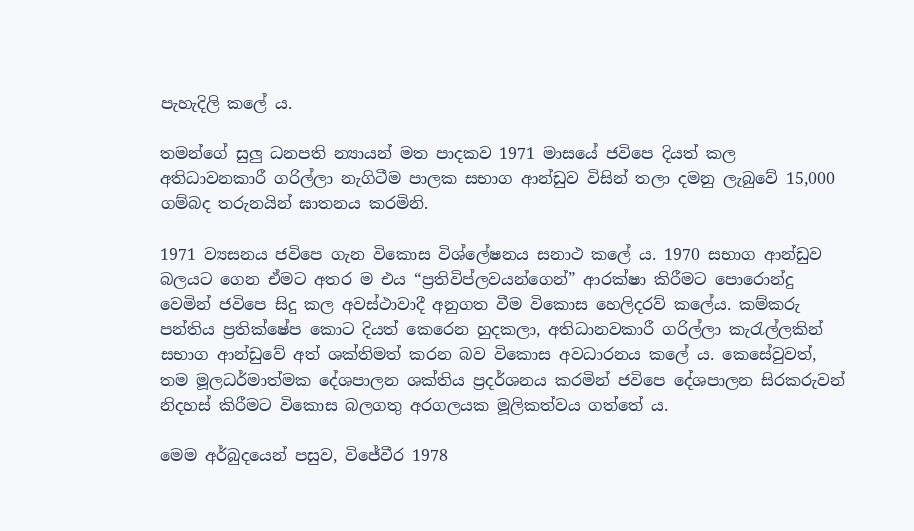පැහැදිලි කලේ ය.

තමන්ගේ සුලු ධනපති න්‍යායන් මත පාදකව 1971 මාසයේ ජවිපෙ දියත් කල අතිධාවනකාරී ගරිල්ලා නැගිටීම පාලක සභාග ආන්ඩුව විසින් තලා දමනු ලැබුවේ 15,000 ගම්බද තරුනයින් ඝාතනය කරමිනි.

1971 ව්‍යසනය ජවිපෙ ගැන විකොස විශ්ලේෂනය සනාථ කලේ ය. 1970 සභාග ආන්ඩුව බලයට ගෙන ඒමට අතර ම එය “ප්‍රතිවිප්ලවයන්ගෙන්” ආරක්ෂා කිරීමට පොරොන්දු වෙමින් ජවිපෙ සිදු කල අවස්ථාවාදී අනුගත වීම විකොස හෙලිදරව් කලේය. කම්කරු පන්තිය ප්‍රතික්ෂේප කොට දියත් කෙරෙන හුදකලා, අතිධානවකාරී ගරිල්ලා කැරැල්ලකින් සභාග ආන්ඩුවේ අත් ශක්තිමත් කරන බව විකොස අවධාරනය කලේ ය. කෙසේවුවත්, තම මූලධර්මාත්මක දේශපාලන ශක්තිය ප්‍රදර්ශනය කරමින් ජවිපෙ දේශපාලන සිරකරුවන් නිදහස් කිරීමට විකොස බලගතු අරගලයක මූලිකත්වය ගත්තේ ය.

මෙම අර්බුදයෙන් පසුව, විජේවීර 1978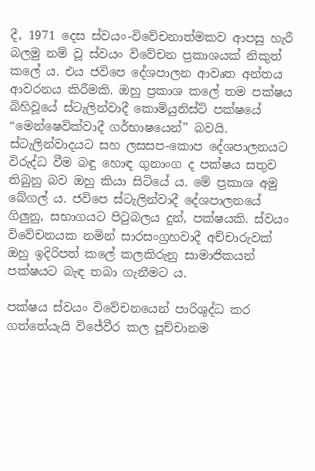දී, 1971 දෙස ස්වයං-විවේචනාත්මකව ආපසු හැරී බලමු නම් වූ ස්වයං විවේචන ප්‍රකාශයක් නිකුත් කලේ ය. එය ජවිපෙ දේශපාලන ආවෘත අන්තය ආවරනය කිරීමකි. ඔහු ප්‍රකාශ කලේ තම පක්ෂය බිහිවූයේ ස්ටැලින්වාදී කොමියුනිස්ට් පක්ෂයේ “මෙන්ෂෙවික්වාදී ගර්භාෂයෙන්” බවයි. ස්ටැලින්වාදයට සහ ලසසප-කොප දේශපාලනයට විරුද්ධ වීම බඳු හොඳ ගුනාංග ද පක්ෂය සතුව තිබුනු බව ඔහු කියා සිටියේ ය. මේ ප්‍රකාශ අමු බේගල් ය. ජවිපෙ ස්ටැලින්වාදී දේශපාලනයේ ගිලුනු, සභාගයට පිටුබලය දුන්, පක්ෂයකි. ස්වයං විවේචනයක නමින් සාරසංග්‍රහවාදී අච්චාරුවක් ඔහු ඉදිරිපත් කලේ කලකිරුනු සාමාජිකයන් පක්ෂයට බැඳ තබා ගැනීමට ය.

පක්ෂය ස්වයං විවේචනයෙන් පාරිශුද්ධ කර ගත්තේයැයි විජේවීර කල පූච්චානම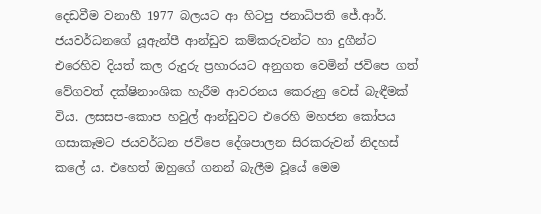දෙඩවීම වනාහී 1977 බලයට ආ හිටපු ජනාධිපති ජේ.ආර්. ජයවර්ධනගේ යූඇන්පී ආන්ඩුව කම්කරුවන්ට හා දුගීන්ට එරෙහිව දියත් කල රුදුරු ප්‍රහාරයට අනුගත වෙමින් ජවිපෙ ගත් වේගවත් දක්ෂිනාංශික හැරීම ආවරනය කෙරුනු වෙස් බැඳීමක් විය. ලසසප-කොප හවුල් ආන්ඩුවට එරෙහි මහජන කෝපය ගසාකෑමට ජයවර්ධන ජවිපෙ දේශපාලන සිරකරුවන් නිදහස් කලේ ය. එහෙත් ඔහුගේ ගනන් බැලීම වූයේ මෙම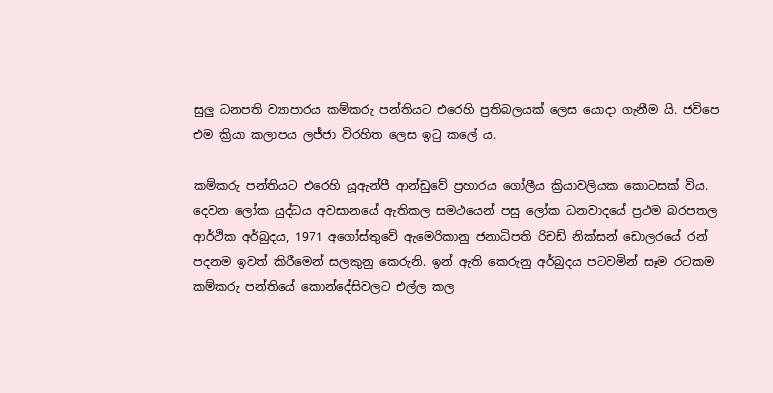සුලු ධනපති ව්‍යාපාරය කම්කරු පන්තියට එරෙහි ප්‍රතිබලයක් ලෙස යොදා ගැනීම යි. ජවිපෙ එම ක්‍රියා කලාපය ලජ්ජා විරහිත ලෙස ඉටු කලේ ය.

කම්කරු පන්තියට එරෙහි යූඇන්පී ආන්ඩුවේ ප්‍රහාරය ගෝලීය ක්‍රියාවලියක කොටසක් විය. දෙවන ලෝක යුද්ධය අවසානයේ ඇතිකල සමථයෙන් පසු ලෝක ධනවාදයේ ප්‍රථම බරපතල ආර්ථික අර්බුදය, 1971 අගෝස්තුවේ ඇමෙරිකානු ජනාධිපති රිචඩ් නික්සන් ඩොලරයේ රන් පදනම ඉවත් කිරීමෙන් සලකුනු කෙරුනි. ඉන් ඇති කෙරුනු අර්බුදය පටවමින් සෑම රටකම කම්කරු පන්තියේ කොන්දේසිවලට එල්ල කල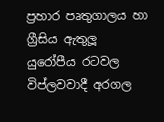ප්‍රහාර පෘතුගාලය හා ග්‍රීසිය ඇතුලූ යුරෝපීය රටවල විප්ලවවාදී අරගල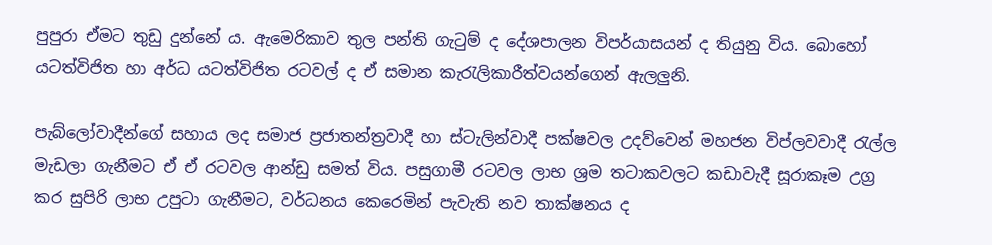පුපුරා ඒමට තුඩු දුන්නේ ය. ඇමෙරිකාව තුල පන්ති ගැටුම් ද දේශපාලන විපර්යාසයන් ද තියුනු විය. බොහෝ යටත්විජිත හා අර්ධ යටත්විජිත රටවල් ද ඒ සමාන කැරැලිකාරීත්වයන්ගෙන් ඇලලුනි.

පැබ්ලෝවාදීන්ගේ සහාය ලද සමාජ ප්‍රජාතන්ත්‍රවාදී හා ස්ටැලින්වාදී පක්ෂවල උදව්වෙන් මහජන විප්ලවවාදී රැල්ල මැඩලා ගැනීමට ඒ ඒ රටවල ආන්ඩු සමත් විය. පසුගාමී රටවල ලාභ ශ්‍රම තටාකවලට කඩාවැදී සූරාකෑම උග්‍ර කර සුපිරි ලාභ උපුටා ගැනීමට, වර්ධනය කෙරෙමින් පැවැති නව තාක්ෂනය ද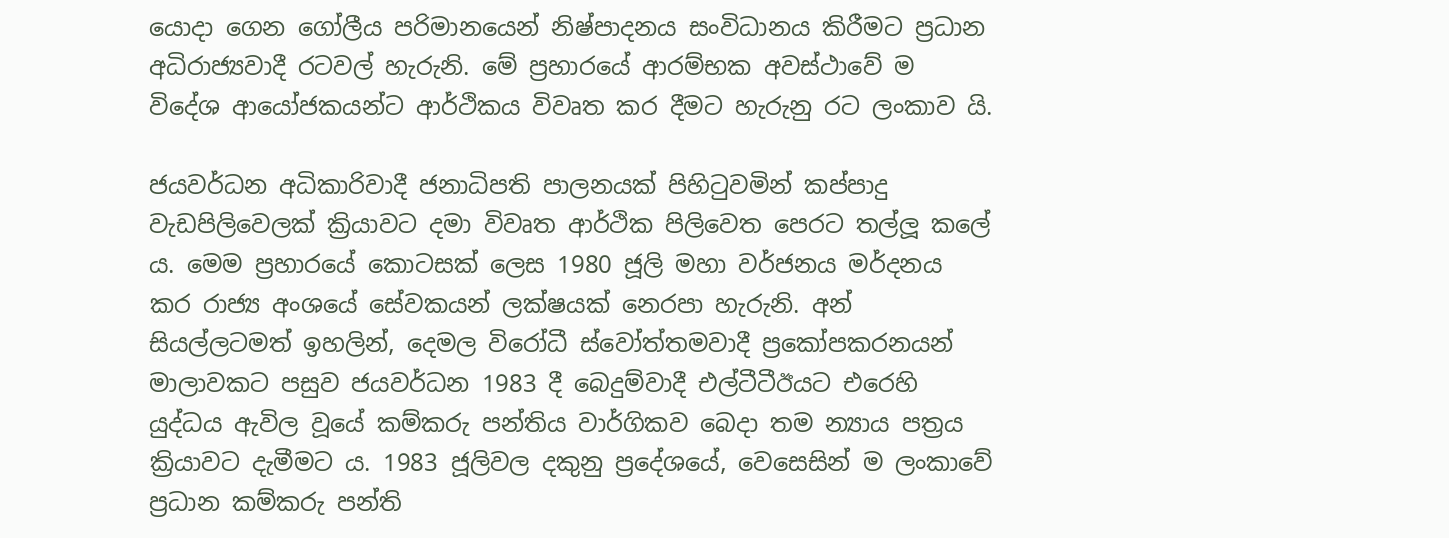යොදා ගෙන ගෝලීය පරිමානයෙන් නිෂ්පාදනය සංවිධානය කිරීමට ප්‍රධාන අධිරාජ්‍යවාදී රටවල් හැරුනි. මේ ප්‍රහාරයේ ආරම්භක අවස්ථාවේ ම විදේශ ආයෝජකයන්ට ආර්ථිකය විවෘත කර දීමට හැරුනු රට ලංකාව යි.

ජයවර්ධන අධිකාරිවාදී ජනාධිපති පාලනයක් පිහිටුවමින් කප්පාදු වැඩපිලිවෙලක් ක්‍රියාවට දමා විවෘත ආර්ථික පිලිවෙත පෙරට තල්ලූ කලේ ය. මෙම ප්‍රහාරයේ කොටසක් ලෙස 1980 ජූලි මහා වර්ජනය මර්දනය කර රාජ්‍ය අංශයේ සේවකයන් ලක්ෂයක් නෙරපා හැරුනි. අන් සියල්ලටමත් ඉහලින්, දෙමල විරෝධී ස්වෝත්තමවාදී ප්‍රකෝපකරනයන් මාලාවකට පසුව ජයවර්ධන 1983 දී බෙදුම්වාදී එල්ටීටීඊයට එරෙහි යුද්ධය ඇවිල වූයේ කම්කරු පන්තිය වාර්ගිකව බෙදා තම න්‍යාය පත්‍රය ක්‍රියාවට දැමීමට ය. 1983 ජූලිවල දකුනු ප්‍රදේශයේ, වෙසෙසින් ම ලංකාවේ ප්‍රධාන කම්කරු පන්ති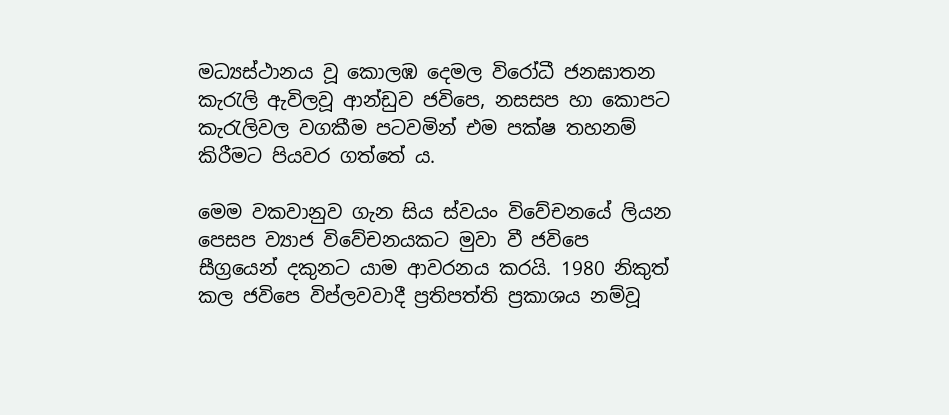මධ්‍යස්ථානය වූ කොලඹ දෙමල විරෝධී ජනඝාතන කැරැලි ඇවිලවූ ආන්ඩුව ජවිපෙ, නසසප හා කොපට කැරැලිවල වගකීම පටවමින් එම පක්ෂ තහනම් කිරීමට පියවර ගත්තේ ය.

මෙම වකවානුව ගැන සිය ස්වයං විවේචනයේ ලියන පෙසප ව්‍යාජ විවේචනයකට මුවා වී ජවිපෙ සීග්‍රයෙන් දකුනට යාම ආවරනය කරයි. 1980 නිකුත් කල ජවිපෙ විප්ලවවාදී ප්‍රතිපත්ති ප්‍රකාශය නම්වූ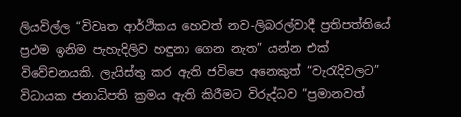ලියවිල්ල “විවෘත ආර්ථිකය හෙවත් නව-ලිබරල්වාදී ප්‍රතිපත්තියේ ප්‍රථම ඉනිම පැහැදිලිව හඳුනා ගෙන නැත” යන්න එක් විවේචනයකි. ලැයිස්තු කර ඇති ජවිපෙ අනෙකුත් “වැරැදිවලට” විධායක ජනාධිපති ක්‍රමය ඇති කිරීමට විරුද්ධව ”ප්‍රමානවත්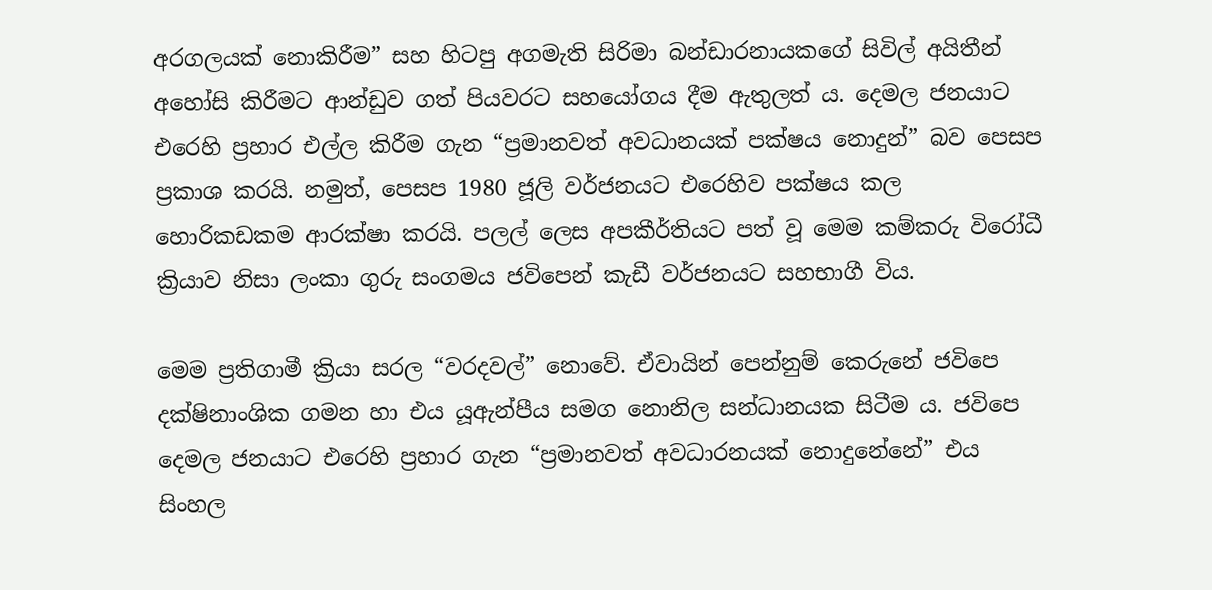අරගලයක් නොකිරීම” සහ හිටපු අගමැති සිරිමා බන්ඩාරනායකගේ සිවිල් අයිතීන් අහෝසි කිරීමට ආන්ඩුව ගත් පියවරට සහයෝගය දීම ඇතුලත් ය. දෙමල ජනයාට එරෙහි ප්‍රහාර එල්ල කිරීම ගැන “ප්‍රමානවත් අවධානයක් පක්ෂය නොදුන්” බව පෙසප ප්‍රකාශ කරයි. නමුත්, පෙසප 1980 ජූලි වර්ජනයට එරෙහිව පක්ෂය කල හොරිකඩකම ආරක්ෂා කරයි. පලල් ලෙස අපකීර්තියට පත් වූ මෙම කම්කරු විරෝධී ක්‍රියාව නිසා ලංකා ගුරු සංගමය ජවිපෙන් කැඩී වර්ජනයට සහභාගී විය.

මෙම ප්‍රතිගාමී ක්‍රියා සරල “වරදවල්” නොවේ. ඒවායින් පෙන්නුම් කෙරුනේ ජවිපෙ දක්ෂිනාංශික ගමන හා එය යූඇන්පීය සමග නොනිල සන්ධානයක සිටීම ය. ජවිපෙ දෙමල ජනයාට එරෙහි ප්‍රහාර ගැන “ප්‍රමානවත් අවධාරනයක් නොදුනේනේ” එය සිංහල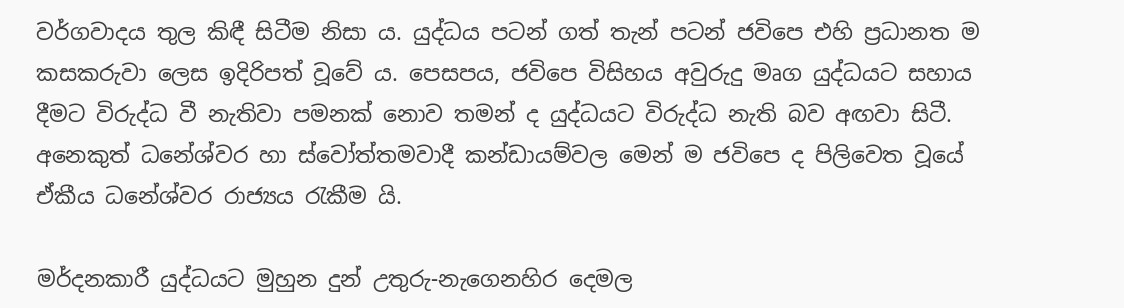වර්ගවාදය තුල කිඳී සිටීම නිසා ය. යුද්ධය පටන් ගත් තැන් පටන් ජවිපෙ එහි ප්‍රධානත ම කසකරුවා ලෙස ඉදිරිපත් වූවේ ය. පෙසපය, ජවිපෙ විසිහය අවුරුදු මෘග යුද්ධයට සහාය දීමට විරුද්ධ වී නැතිවා පමනක් නොව තමන් ද යුද්ධයට විරුද්ධ නැති බව අඟවා සිටී. අනෙකුත් ධනේශ්වර හා ස්වෝත්තමවාදී කන්ඩායම්වල මෙන් ම ජවිපෙ ද පිලිවෙත වූයේ ඒකීය ධනේශ්වර රාජ්‍යය රැකීම යි.

මර්දනකාරී යුද්ධයට මුහුන දුන් උතුරු-නැගෙනහිර දෙමල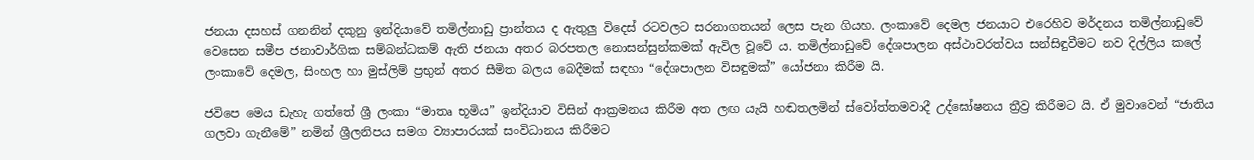ජනයා දසහස් ගනනින් දකුනු ඉන්දියාවේ තමිල්නාඩු ප්‍රාන්තය ද ඇතුලු විදෙස් රටවලට සරනාගතයන් ලෙස පැන ගියහ. ලංකාවේ දෙමල ජනයාට එරෙහිව මර්දනය තමිල්නාඩුවේ වෙසෙන සමීප ජනාවාර්ගික සම්බන්ධකම් ඇති ජනයා අතර බරපතල නොසන්සුන්කමක් ඇවිල වූවේ ය. තමිල්නාඩුවේ දේශපාලන අස්ථාවරත්වය සන්සිඳුවීමට නව දිල්ලිය කලේ ලංකාවේ දෙමල, සිංහල හා මුස්ලිම් ප්‍රභුන් අතර සීමිත බලය බෙදීමක් සඳහා “දේශපාලන විසඳුමක්” යෝජනා කිරීම යි.

ජවිපෙ මෙය ඩැහැ ගත්තේ ශ්‍රී ලංකා “මාතෘ භූමිය” ඉන්දියාව විසින් ආක්‍රමනය කිරීම අත ලඟ යැයි හඬතලමින් ස්වෝත්තමවාදී උද්ඝෝෂනය ත්‍රීව්‍ර කිරීමට යි. ඒ මුවාවෙන් “ජාතිය ගලවා ගැනීමේ” නමින් ශ්‍රීලනිපය සමග ව්‍යාපාරයක් සංවිධානය කිරීමට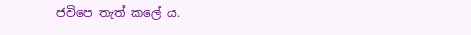ජවිපෙ තැත් කලේ ය.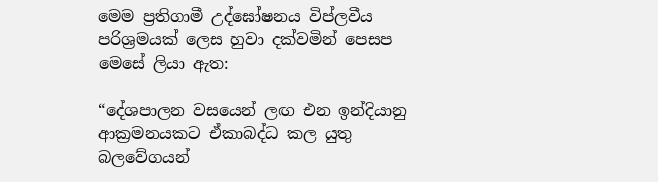මෙම ප්‍රතිගාමී උද්ඝෝෂනය විප්ලවීය පරිශ්‍රමයක් ලෙස හුවා දක්වමින් පෙසප මෙසේ ලියා ඇත:

“දේශපාලන වසයෙන් ලඟ එන ඉන්දියානු ආක්‍රමනයකට ඒකාබද්ධ කල යුතු බලවේගයන්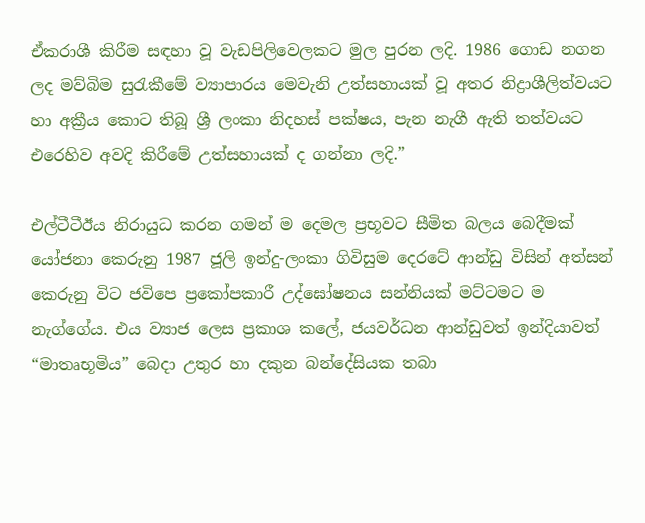ඒකරාශී කිරීම සඳහා වූ වැඩපිලිවෙලකට මුල පුරන ලදි. 1986 ගොඩ නගන ලද මව්බිම සුරැකීමේ ව්‍යාපාරය මෙවැනි උත්සහායක් වූ අතර නිද්‍රාශීලිත්වයට හා අක්‍රීය කොට තිබූ ශ්‍රී ලංකා නිදහස් පක්ෂය, පැන නැගී ඇති තත්වයට එරෙහිව අවදි කිරීමේ උත්සහායක් ද ගන්නා ලදි.”

එල්ටීටීඊය නිරායුධ කරන ගමන් ම දෙමල ප්‍රභූවට සීමිත බලය බෙදීමක් යෝජනා කෙරුනු 1987 ජූලි ඉන්දු-ලංකා ගිවිසුම දෙරටේ ආන්ඩු විසින් අත්සන් කෙරුනු විට ජවිපෙ ප්‍රකෝපකාරී උද්ඝෝෂනය සන්නියක් මට්ටමට ම නැග්ගේය. එය ව්‍යාජ ලෙස ප්‍රකාශ කලේ, ජයවර්ධන ආන්ඩුවත් ඉන්දියාවත් “මාතෘභූමිය” බෙදා උතුර හා දකුන බන්දේසියක තබා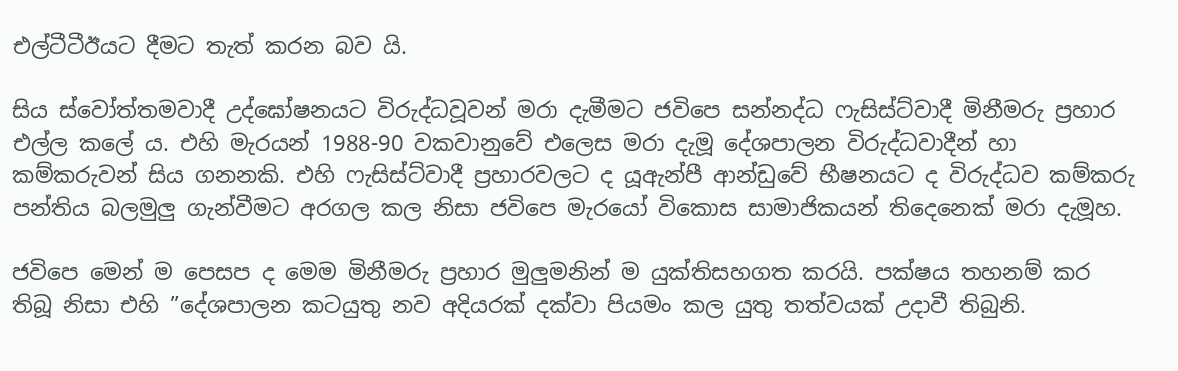එල්ටීටීඊයට දීමට තැත් කරන බව යි.

සිය ස්වෝත්තමවාදී උද්ඝෝෂනයට විරුද්ධවූවන් මරා දැමීමට ජවිපෙ සන්නද්ධ ෆැසිස්ට්වාදී මිනීමරු ප්‍රහාර එල්ල කලේ ය. එහි මැරයන් 1988-90 වකවානුවේ එලෙස මරා දැමූ දේශපාලන විරුද්ධවාදීන් හා කම්කරුවන් සිය ගනනකි. එහි ෆැසිස්ට්වාදී ප්‍රහාරවලට ද යූඇන්පී ආන්ඩුවේ භීෂනයට ද විරුද්ධව කම්කරු පන්තිය බලමුලු ගැන්වීමට අරගල කල නිසා ජවිපෙ මැරයෝ විකොස සාමාජිකයන් තිදෙනෙක් මරා දැමූහ.

ජවිපෙ මෙන් ම පෙසප ද මෙම මිනීමරු ප්‍රහාර මුලුමනින් ම යුක්තිසහගත කරයි. පක්ෂය තහනම් කර තිබූ නිසා එහි ”දේශපාලන කටයුතු නව අදියරක් දක්වා පියමං කල යුතු තත්වයක් උදාවී තිබුනි.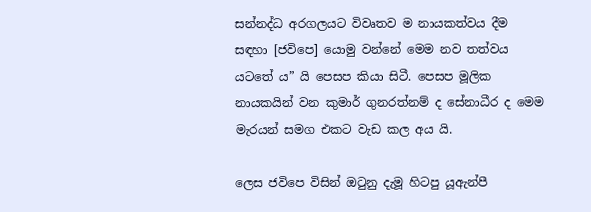සන්නද්ධ අරගලයට විවෘතව ම නායකත්වය දීම සඳහා [ජවිපෙ] යොමු වන්නේ මෙම නව තත්වය යටතේ ය” යි පෙසප කියා සිටී. පෙසප මූලික නායකයින් වන කුමාර් ගුනරත්නම් ද සේනාධීර ද මෙම මැරයන් සමග එකට වැඩ කල අය යි.

ලෙස ජවිපෙ විසින් ඔටුනු දැමූ හිටපු යූඇන්පී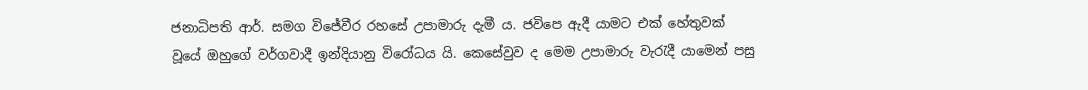ජනාධිපති ආර්. සමග විජේවීර රහසේ උපාමාරු දැමී ය. ජවිපෙ ඇදී යාමට එක් හේතුවක් වූයේ ඔහුගේ වර්ගවාදී ඉන්දියානු විරෝධය යි. කෙසේවුව ද මෙම උපාමාරු වැරැදී යාමෙන් පසු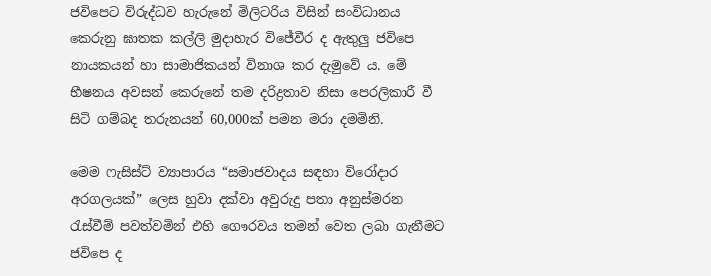ජවිපෙට විරුද්ධව හැරුනේ මිලිටරිය විසින් සංවිධානය කෙරුනු ඝාතක කල්ලි මුදාහැර විජේවීර ද ඇතුලු ජවිපෙ නායකයන් හා සාමාජිකයන් විනාශ කර දැමුවේ ය. මේ භීෂනය අවසන් කෙරුනේ තම දරිද්‍රතාව නිසා පෙරලිකාරී වී සිටි ගම්බද තරුනයන් 60,000ක් පමන මරා දමමිනි.

මෙම ෆැසිස්ට් ව්‍යාපාරය “සමාජවාදය සඳහා විරෝදාර අරගලයක්” ලෙස හුවා දක්වා අවුරුදු පතා අනුස්මරන රැස්වීම් පවත්වමින් එහි ගෞරවය තමන් වෙත ලබා ගැනීමට ජවිපෙ ද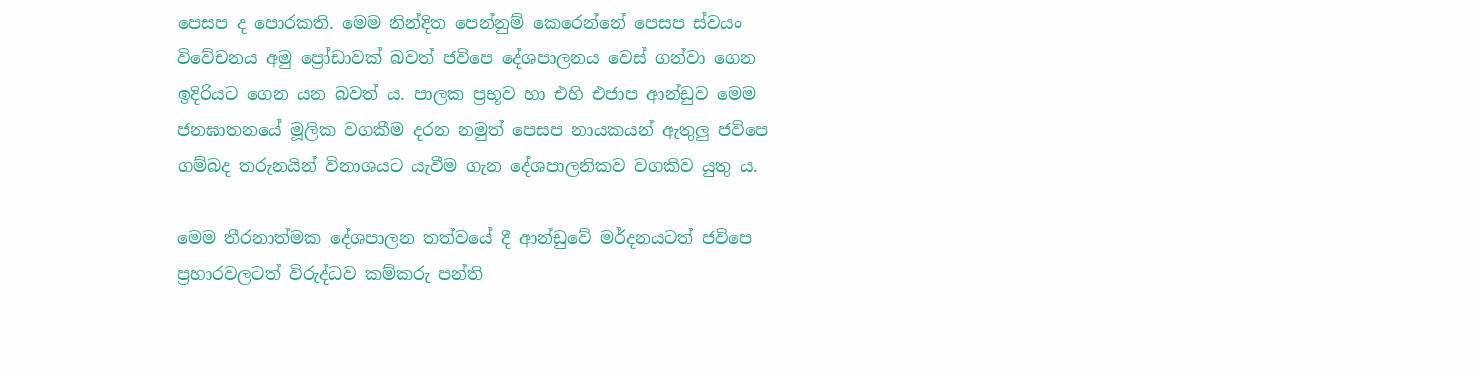පෙසප ද පොරකති. මෙම නින්දිත පෙන්නුම් කෙරෙන්නේ පෙසප ස්වයං විවේචනය අමු ප්‍රෝඩාවක් බවත් ජවිපෙ දේශපාලනය වෙස් ගන්වා ගෙන ඉදිරියට ගෙන යන බවත් ය. පාලක ප්‍රභූව හා එහි එජාප ආන්ඩුව මෙම ජනඝාතනයේ මූලික වගකීම දරන නමුත් පෙසප නායකයන් ඇතුලු ජවිපෙ ගම්බද තරුනයින් විනාශයට යැවීම ගැන දේශපාලනිකව වගකිව යුතු ය.

මෙම තීරනාත්මක දේශපාලන තත්වයේ දී ආන්ඩුවේ මර්දනයටත් ජවිපෙ ප්‍රහාරවලටත් විරුද්ධව කම්කරු පන්ති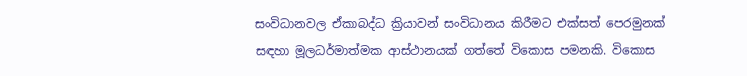සංවිධානවල ඒකාබද්ධ ක්‍රියාවන් සංවිධානය කිරීමට එක්සත් පෙරමුනක් සඳහා මූලධර්මාත්මක ආස්ථානයක් ගත්තේ විකොස පමනකි. විකොස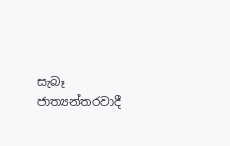සැබෑ ජාත්‍යන්තරවාදී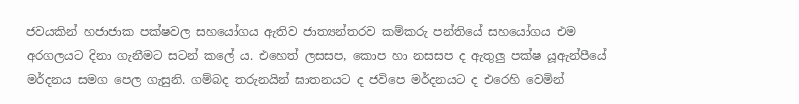ජවයකින් හජාජාක පක්ෂවල සහයෝගය ඇතිව ජාත්‍යන්තරව කම්කරු පන්තියේ සහයෝගය එම අරගලයට දිනා ගැනීමට සටන් කලේ ය. එහෙත් ලසසප, කොප හා නසසප ද ඇතුලු පක්ෂ යූඇන්පීයේ මර්දනය සමග පෙල ගැසුනි. ගම්බද තරුනයින් ඝාතනයට ද ජවිපෙ මර්දනයට ද එරෙහි වෙමින්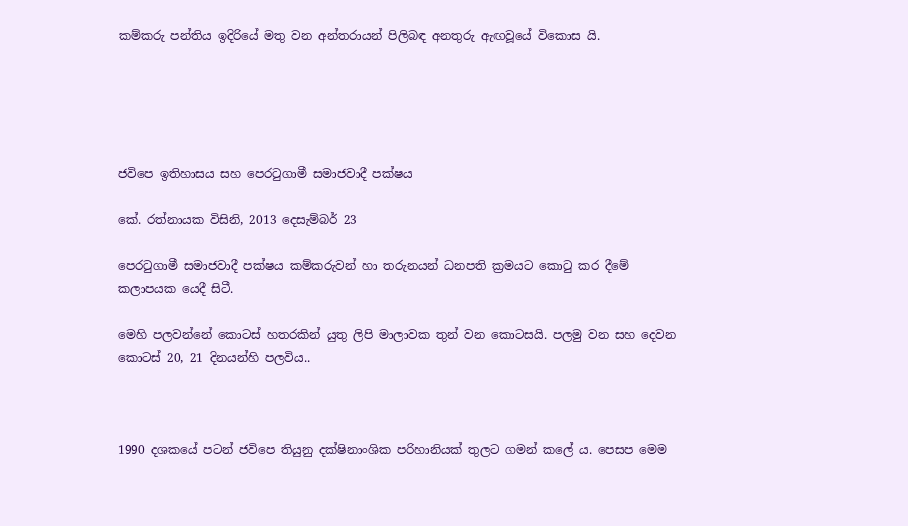කම්කරු පන්තිය ඉදිරියේ මතු වන අන්තරායන් පිලිබඳ අනතුරු ඇඟවූයේ විකොස යි.





ජවිපෙ ඉතිහාසය සහ පෙරටුගාමී සමාජවාදී පක්ෂය

කේ. රත්නායක විසිනි, 2013 දෙසැම්බර් 23

පෙරටුගාමී සමාජවාදී පක්ෂය කම්කරුවන් හා තරුනයන් ධනපති ක්‍රමයට කොටු කර දීමේ කලාපයක යෙදී සිටී.

මෙහි පලවන්නේ කොටස් හතරකින් යුතු ලිපි මාලාවක තුන් වන කොටසයි. පලමු වන සහ දෙවන කොටස් 20, 21 දිනයන්හි පලවිය..



1990 දශකයේ පටන් ජවිපෙ තියුනු දක්ෂිනාංශික පරිහානියක් තුලට ගමන් කලේ ය. පෙසප මෙම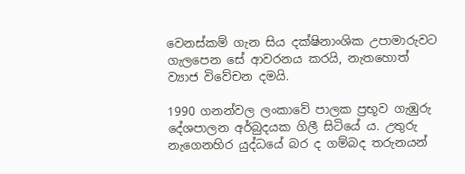වෙනස්කම් ගැන සිය දක්ෂිනාංශික උපාමාරුවට ගැලපෙන සේ ආවරනය කරයි, නැතහොත් ව්‍යාජ විවේචන දමයි.

1990 ගනන්වල ලංකාවේ පාලක ප්‍රභූව ගැඹුරු දේශපාලන අර්බුදයක ගිලී සිටියේ ය. උතුරු නැගෙනහිර යුද්ධයේ බර ද ගම්බද තරුනයන්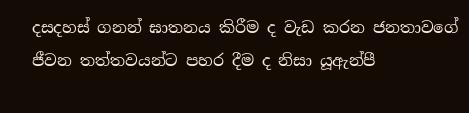දසදහස් ගනන් ඝාතනය කිරීම ද වැඩ කරන ජනතාවගේ ජීවන තත්තවයන්ට පහර දීම ද නිසා යූඇන්පී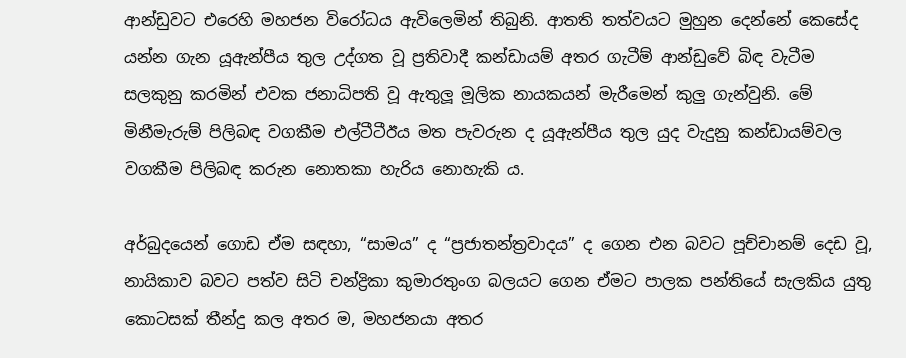ආන්ඩුවට එරෙහි මහජන විරෝධය ඇවිලෙමින් තිබුනි. ආතති තත්වයට මුහුන දෙන්නේ කෙසේද යන්න ගැන යූඇන්පීය තුල උද්ගත වූ ප්‍රතිවාදී කන්ඩායම් අතර ගැටීම් ආන්ඩුවේ බිඳ වැටීම සලකුනු කරමින් එවක ජනාධිපති වූ ඇතුලූ මූලික නායකයන් මැරීමෙන් කුලු ගැන්වුනි. මේ මිනීමැරුම් පිලිබඳ වගකීම එල්ටීටීඊය මත පැවරුන ද යූඇන්පීය තුල යුද වැදුනු කන්ඩායම්වල වගකීම පිලිබඳ කරුන නොතකා හැරිය නොහැකි ය.

අර්බුදයෙන් ගොඩ ඒම සඳහා, “සාමය” ද “ප්‍රජාතන්ත්‍රවාදය” ද ගෙන එන බවට පූච්චානම් දෙඩ වූ, නායිකාව බවට පත්ව සිටි චන්ද්‍රිකා කුමාරතුංග බලයට ගෙන ඒමට පාලක පන්තියේ සැලකිය යුතු කොටසක් තීන්දු කල අතර ම, මහජනයා අතර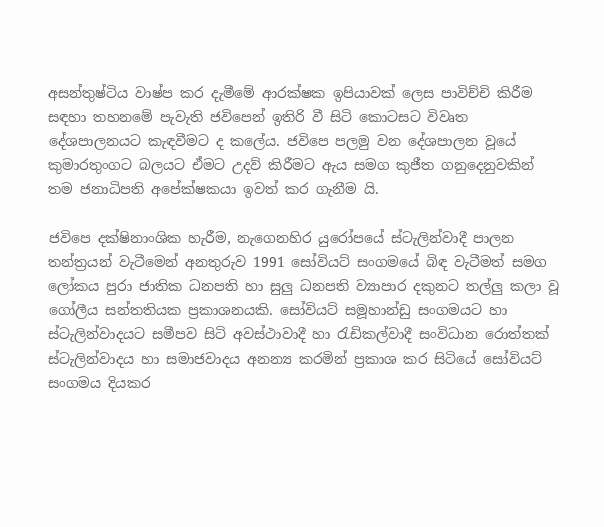අසන්තුෂ්ටිය වාෂ්ප කර දැමීමේ ආරක්ෂක ඉපියාවක් ලෙස පාවිච්චි කිරීම සඳහා තහනමේ පැවැති ජවිපෙන් ඉතිරි වී සිටි කොටසට විවෘත දේශපාලනයට කැඳවීමට ද කලේය. ජවිපෙ පලමු වන දේශපාලන වූයේ කුමාරතුංගට බලයට ඒමට උදව් කිරීමට ඇය සමග කුජීත ගනුදෙනුවකින් තම ජනාධිපති අපේක්ෂකයා ඉවත් කර ගැනීම යි.

ජවිපෙ දක්ෂිනාංශික හැරීම, නැගෙනහිර යුරෝපයේ ස්ටැලින්වාදී පාලන තන්ත්‍රයන් වැටීමෙන් අනතුරුව 1991 සෝවියට් සංගමයේ බිඳ වැටීමත් සමග ලෝකය පුරා ජාතික ධනපති හා සුලු ධනපති ව්‍යාපාර දකුනට තල්ලු කලා වූ ගෝලීය සන්තතියක ප්‍රකාශනයකි. සෝවියට් සමූහාන්ඩු සංගමයට හා ස්ටැලින්වාදයට සමීපව සිටි අවස්ථාවාදී හා රැඩිකල්වාදී සංවිධාන රොත්තක් ස්ටැලින්වාදය හා සමාජවාදය අනන්‍ය කරමින් ප්‍රකාශ කර සිටියේ සෝවියට් සංගමය දියකර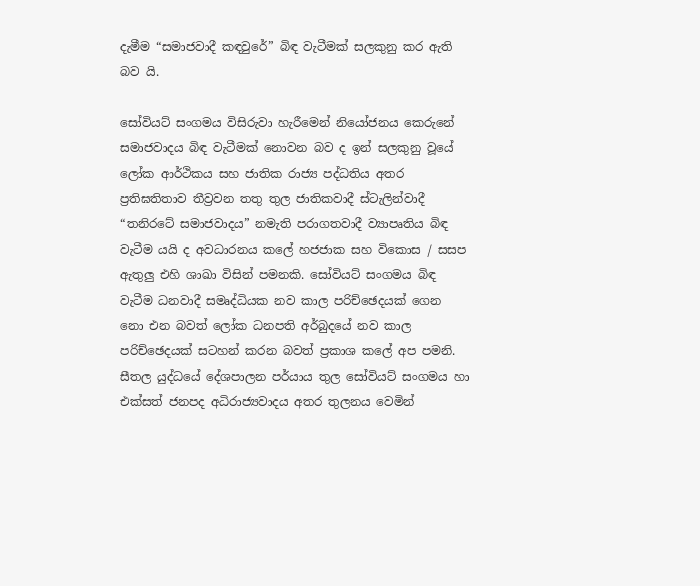දැමීම “සමාජවාදී කඳවුරේ” බිඳ වැටීමක් සලකුනු කර ඇති බව යි.

සෝවියට් සංගමය විසිරුවා හැරීමෙන් නියෝජනය කෙරුනේ සමාජවාදය බිඳ වැටීමක් නොවන බව ද ඉන් සලකුනු වූයේ ලෝක ආර්ථිකය සහ ජාතික රාජ්‍ය පද්ධතිය අතර ප්‍රතිඝතිතාව තීව්‍රවන තතු තුල ජාතිකවාදී ස්ටැලින්වාදී “තනිරටේ සමාජවාදය” නමැති පරාගතවාදී ව්‍යාපෘතිය බිඳ වැටීම යයි ද අවධාරනය කලේ හජජාක සහ විකොස / සසප ඇතුලු එහි ශාඛා විසින් පමනකි. සෝවියට් සංගමය බිඳ වැටීම ධනවාදී සමෘද්ධියක නව කාල පරිච්ඡෙදයක් ගෙන නො එන බවත් ලෝක ධනපති අර්බුදයේ නව කාල පරිච්ඡෙදයක් සටහන් කරන බවත් ප්‍රකාශ කලේ අප පමනි. සීතල යුද්ධයේ දේශපාලන පර්යාය තුල සෝවියට් සංගමය හා එක්සත් ජනපද අධිරාජ්‍යවාදය අතර තුලනය වෙමින්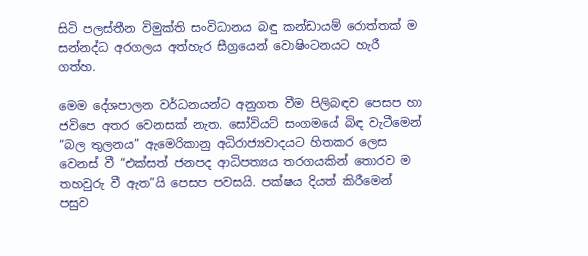සිටි පලස්තීන විමුක්ති සංවිධානය බඳු කන්ඩායම් රොත්තක් ම සන්නද්ධ අරගලය අත්හැර සීග්‍රයෙන් වොෂිංටනයට හැරී ගත්හ.

මෙම දේශපාලන වර්ධනයන්ට අනුගත වීම පිලිබඳව පෙසප හා ජවිපෙ අතර වෙනසක් නැත. සෝවියට් සංගමයේ බිඳ වැටීමෙන් “බල තුලනය” ඇමෙරිකානු අධිරාජ්‍යවාදයට හිතකර ලෙස වෙනස් වී “එක්සත් ජනපද ආධිපත්‍යය තරගයකින් තොරව ම තහවුරු වී ඇත”යි පෙසප පවසයි. පක්ෂය දියත් කිරීමෙන් පසුව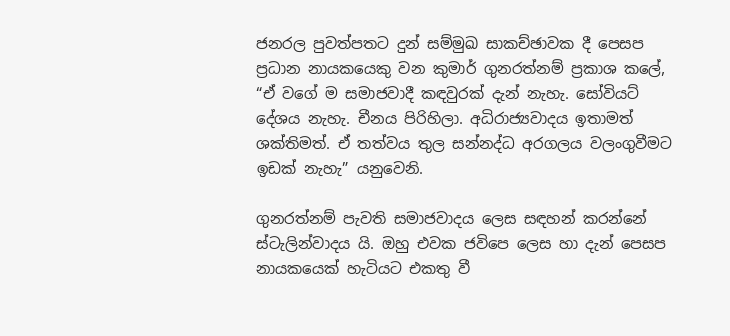ජනරල පුවත්පතට දුන් සම්මුඛ සාකච්ඡාවක දී පෙසප ප්‍රධාන නායකයෙකු වන කුමාර් ගුනරත්නම් ප්‍රකාශ කලේ, “ඒ වගේ ම සමාජවාදී කඳවුරක් දැන් නැහැ. සෝවියට් දේශය නැහැ. චීනය පිරිහිලා. අධිරාජ්‍යවාදය ඉතාමත් ශක්තිමත්. ඒ තත්වය තුල සන්නද්ධ අරගලය වලංගුවීමට ඉඩක් නැහැ” යනුවෙනි.

ගුනරත්නම් පැවති සමාජවාදය ලෙස සඳහන් කරන්නේ ස්ටැලින්වාදය යි. ඔහු එවක ජවිපෙ ලෙස හා දැන් පෙසප නායකයෙක් හැටියට එකතු වී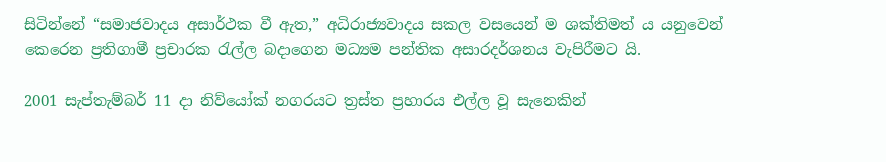සිටින්නේ “සමාජවාදය අසාර්ථක වී ඇත,” අධිරාජ්‍යවාදය සකල වසයෙන් ම ශක්තිමත් ය යනුවෙන් කෙරෙන ප්‍රතිගාමී ප්‍රචාරක රැල්ල බදාගෙන මධ්‍යම පන්තික අසාරදර්ශනය වැපිරීමට යි.

2001 සැප්තැම්බර් 11 දා නිව්යෝක් නගරයට ත්‍රස්ත ප්‍රහාරය එල්ල වූ සැනෙකින්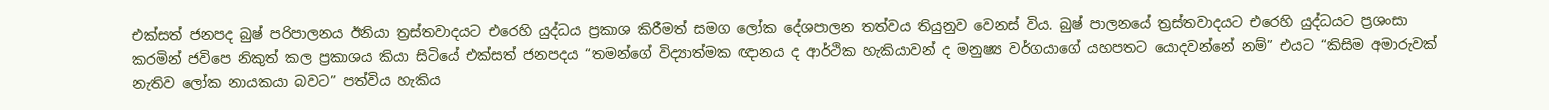එක්සත් ජනපද බුෂ් පරිපාලනය ඊනියා ත්‍රස්තවාදයට එරෙහි යුද්ධය ප්‍රකාශ කිරීමත් සමග ලෝක දේශපාලන තත්වය තියුනුව වෙනස් විය. බුෂ් පාලනයේ ත්‍රස්තවාදයට එරෙහි යුද්ධයට ප්‍රශංසා කරමින් ජවිපෙ නිකුත් කල ප්‍රකාශය කියා සිටියේ එක්සත් ජනපදය “තමන්ගේ විද්‍යාත්මක ඥානය ද ආර්ථික හැකියාවන් ද මනුෂ්‍ය වර්ගයාගේ යහපතට යොදවන්නේ නම්” එයට “කිසිම අමාරුවක් නැතිව ලෝක නායකයා බවට” පත්විය හැකිය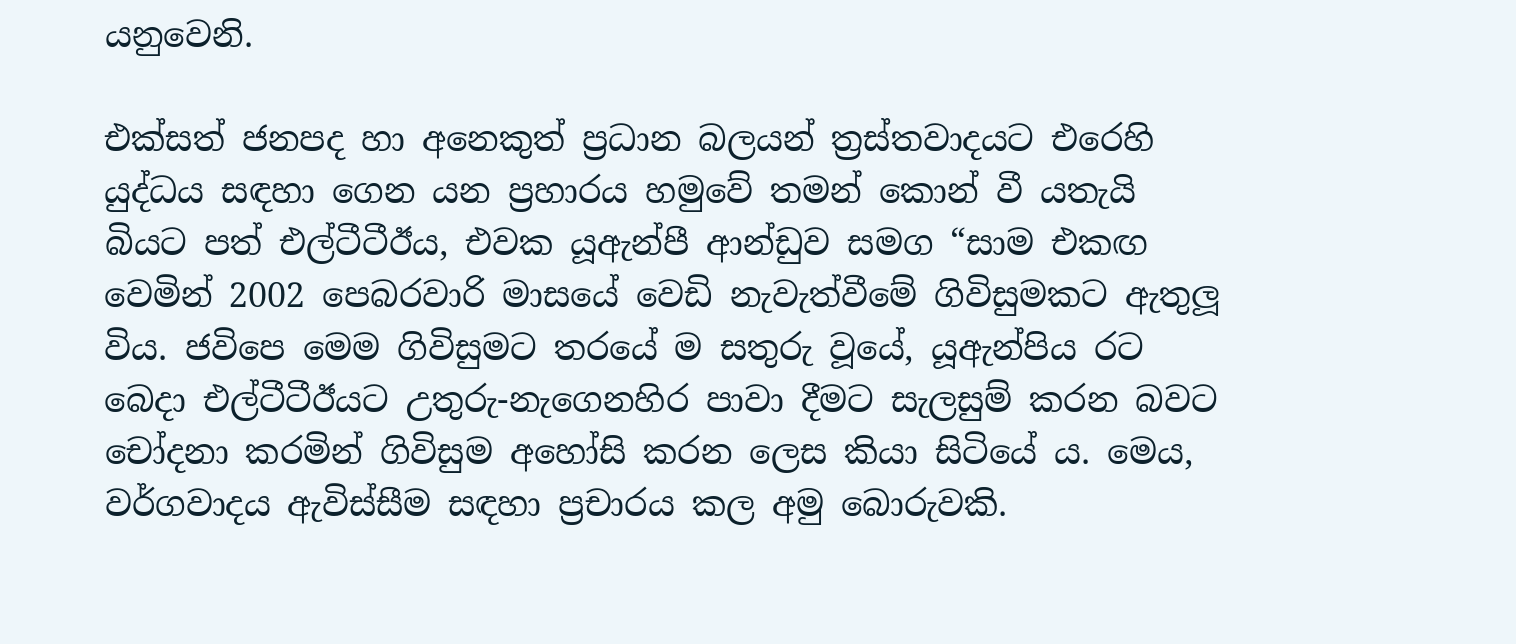යනුවෙනි.

එක්සත් ජනපද හා අනෙකුත් ප්‍රධාන බලයන් ත්‍රස්තවාදයට එරෙහි යුද්ධය සඳහා ගෙන යන ප්‍රහාරය හමුවේ තමන් කොන් වී යතැයි බියට පත් එල්ටීටීඊය, එවක යූඇන්පී ආන්ඩුව සමග “සාම එකඟ වෙමින් 2002 පෙබරවාරි මාසයේ වෙඩි නැවැත්වීමේ ගිවිසුමකට ඇතුලූ විය. ජවිපෙ මෙම ගිවිසුමට තරයේ ම සතුරු වූයේ, යූඇන්පිය රට බෙදා එල්ටීටීඊයට උතුරු-නැගෙනහිර පාවා දීමට සැලසුම් කරන බවට චෝදනා කරමින් ගිවිසුම අහෝසි කරන ලෙස කියා සිටියේ ය. මෙය, වර්ගවාදය ඇවිස්සීම සඳහා ප්‍රචාරය කල අමු බොරුවකි.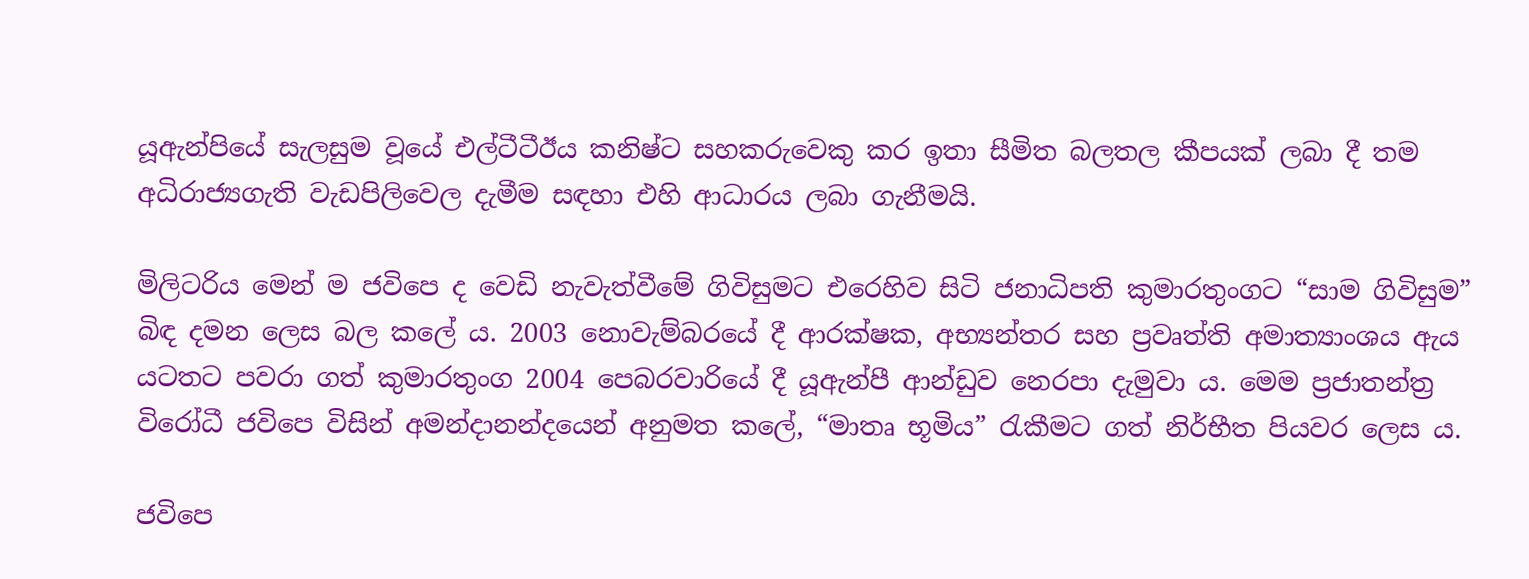යූඇන්පියේ සැලසුම වූයේ එල්ටීටීඊය කනිෂ්ට සහකරුවෙකු කර ඉතා සීමිත බලතල කීපයක් ලබා දී තම අධිරාජ්‍යගැති වැඩපිලිවෙල දැමීම සඳහා එහි ආධාරය ලබා ගැනීමයි.

මිලිටරිය මෙන් ම ජවිපෙ ද වෙඩි නැවැත්වීමේ ගිවිසුමට එරෙහිව සිටි ජනාධිපති කුමාරතුංගට “සාම ගිවිසුම” බිඳ දමන ලෙස බල කලේ ය. 2003 නොවැම්බරයේ දී ආරක්ෂක, අභ්‍යන්තර සහ ප්‍රවෘත්ති අමාත්‍යාංශය ඇය යටතට පවරා ගත් කුමාරතුංග 2004 පෙබරවාරියේ දී යූඇන්පී ආන්ඩුව නෙරපා දැමුවා ය. මෙම ප්‍රජාතන්ත්‍ර විරෝධී ජවිපෙ විසින් අමන්දානන්දයෙන් අනුමත කලේ, “මාතෘ භූමිය” රැකීමට ගත් නිර්භීත පියවර ලෙස ය.

ජවිපෙ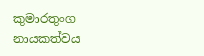කුමාරතුංග නායකත්වය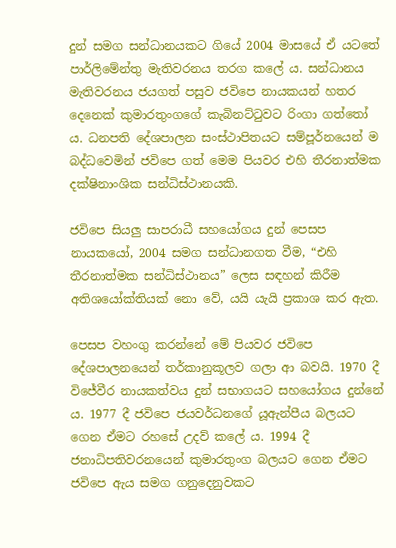දුන් සමග සන්ධානයකට ගියේ 2004 මාසයේ ඒ යටතේ පාර්ලිමේන්තු මැතිවරනය තරග කලේ ය. සන්ධානය මැතිවරනය ජයගත් පසුව ජවිපෙ නායකයන් හතර දෙනෙක් කුමාරතුංගගේ කැබිනට්ටුවට රිංගා ගත්තෝ ය. ධනපති දේශපාලන සංස්ථාපිතයට සම්පූර්නයෙන් ම බද්ධවෙමින් ජවිපෙ ගත් මෙම පියවර එහි තීරනාත්මක දක්ෂිනාංශික සන්ධිස්ථානයකි.

ජවිපෙ සියලු සාපරාධී සහයෝගය දුන් පෙසප නායකයෝ, 2004 සමග සන්ධානගත වීම, “එහි තීරනාත්මක සන්ධිස්ථානය” ලෙස සඳහන් කිරීම අතිශයෝක්තියක් නො වේ, යයි යැයි ප්‍රකාශ කර ඇත.

පෙසප වහංගු කරන්නේ මේ පියවර ජවිපෙ දේශපාලනයෙන් තර්කානුකූලව ගලා ආ බවයි. 1970 දී විජේවීර නායකත්වය දුන් සභාගයට සහයෝගය දුන්නේ ය. 1977 දී ජවිපෙ ජයවර්ධනගේ යූඇන්පීය බලයට ගෙන ඒමට රහසේ උදව් කලේ ය. 1994 දී ජනාධිපතිවරනයෙන් කුමාරතුංග බලයට ගෙන ඒමට ජවිපෙ ඇය සමග ගනුදෙනුවකට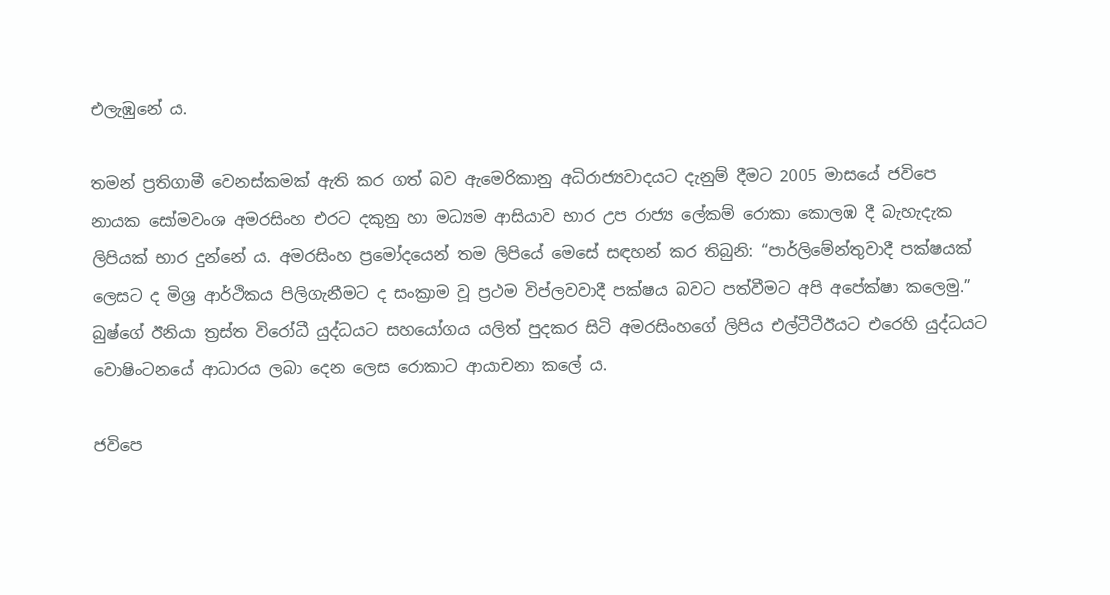එලැඹුනේ ය.

තමන් ප්‍රතිගාමී වෙනස්කමක් ඇති කර ගත් බව ඇමෙරිකානු අධිරාජ්‍යවාදයට දැනුම් දීමට 2005 මාසයේ ජවිපෙ නායක සෝමවංශ අමරසිංහ එරට දකුනු හා මධ්‍යම ආසියාව භාර උප රාජ්‍ය ලේකම් රොකා කොලඹ දී බැහැදැක ලිපියක් භාර දුන්නේ ය. අමරසිංහ ප්‍රමෝදයෙන් තම ලිපියේ මෙසේ සඳහන් කර තිබුනි: “පාර්ලිමේන්තුවාදී පක්ෂයක් ලෙසට ද මිශ්‍ර ආර්ථිකය පිලිගැනීමට ද සංක්‍රාම වූ ප්‍රථම විප්ලවවාදී පක්ෂය බවට පත්වීමට අපි අපේක්ෂා කලෙමු.” බුෂ්ගේ ඊනියා ත්‍රස්ත විරෝධී යුද්ධයට සහයෝගය යලිත් පුදකර සිටි අමරසිංහගේ ලිපිය එල්ටීටීඊයට එරෙහි යුද්ධයට වොෂිංටනයේ ආධාරය ලබා දෙන ලෙස රොකාට ආයාචනා කලේ ය.

ජවිපෙ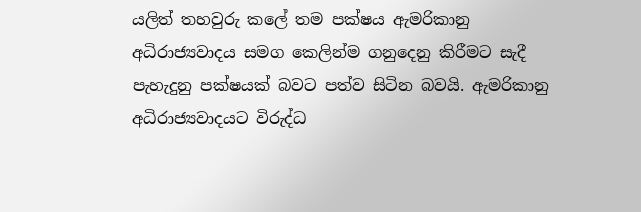යලිත් තහවුරු කලේ තම පක්ෂය ඇමරිකානු අධිරාජ්‍යවාදය සමග කෙලින්ම ගනුදෙනු කිරීමට සැදී පැහැදුනු පක්ෂයක් බවට පත්ව සිටින බවයි. ඇමරිකානු අධිරාජ්‍යවාදයට විරුද්ධ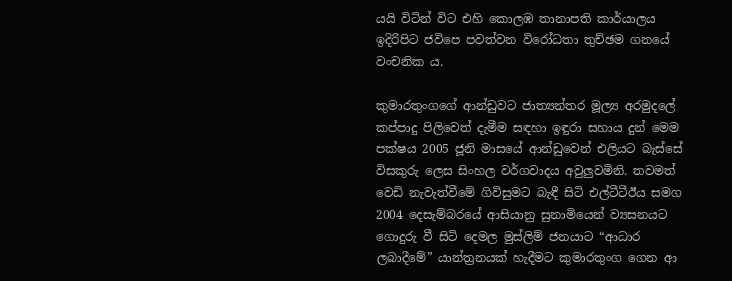යයි විටින් විට එහි කොලඹ තානාපති කාර්යාලය ඉදිරිපිට ජවිපෙ පවත්වන විරෝධතා තුච්ඡම ගනයේ වංචනික ය.

කුමාරතුංගගේ ආන්ඩුවට ජාත්‍යන්තර මූල්‍ය අරමුදලේ කප්පාදු පිලිවෙත් දැමීම සඳහා ඉඳුරා සහාය දුන් මෙම පක්ෂය 2005 ජූනි මාසයේ ආන්ඩුවෙන් එලියට බැස්සේ විසකුරු ලෙස සිංහල වර්ගවාදය අවුලුවමිනි. තවමත් වෙඩි නැවැත්වීමේ ගිවිසුමට බැඳී සිටි එල්ටීටීඊය සමග 2004 දෙසැම්බරයේ ආසියානු සුනාමියෙන් ව්‍යසනයට ගොදුරු වී සිටි දෙමල මුස්ලිම් ජනයාට “ආධාර ලබාදීමේ” යාන්ත්‍රනයක් හැදීමට කුමාරතුංග ගෙන ආ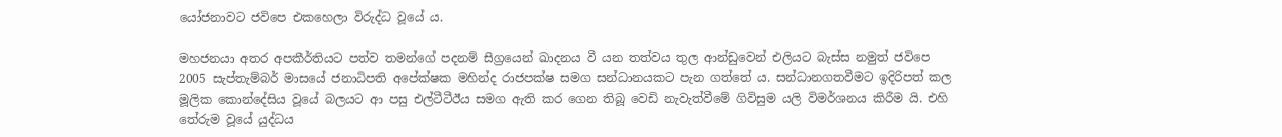යෝජනාවට ජවිපෙ එකහෙලා විරුද්ධ වූයේ ය.

මහජනයා අතර අපකීර්තියට පත්ව තමන්ගේ පදනම් සීග්‍රයෙන් ඛාදනය වී යන තත්වය තුල ආන්ඩුවෙන් එලියට බැස්ස නමුත් ජවිපෙ 2005 සැප්තැම්බර් මාසයේ ජනාධිපති අපේක්ෂක මහින්ද රාජපක්ෂ සමග සන්ධානයකට පැන ගත්තේ ය. සන්ධානගතවීමට ඉදිරිපත් කල මූලික කොන්දේසිය වූයේ බලයට ආ පසු එල්ටීටීඊය සමග ඇති කර ගෙන තිබූ වෙඩි නැවැත්වීමේ ගිවිසුම යලි විමර්ශනය කිරීම යි. එහි තේරුම වූයේ යුද්ධය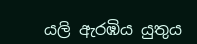යලි ඇරඹිය යුතුය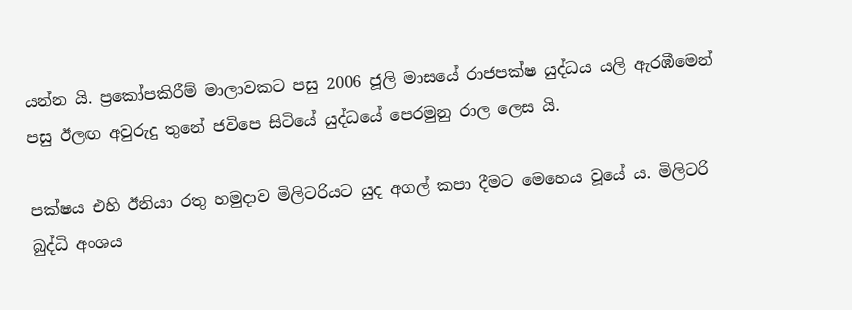යන්න යි. ප්‍රකෝපකිරීම් මාලාවකට පසු 2006 ජූලි මාසයේ රාජපක්ෂ යුද්ධය යලි ඇරඹීමෙන් පසු ඊලඟ අවුරුදු තුනේ ජවිපෙ සිටියේ යුද්ධයේ පෙරමුනු රාල ලෙස යි.

පක්ෂය එහි ඊනියා රතු හමුදාව මිලිටරියට යුද අගල් කපා දීමට මෙහෙය වූයේ ය. මිලිටරි බුද්ධි අංශය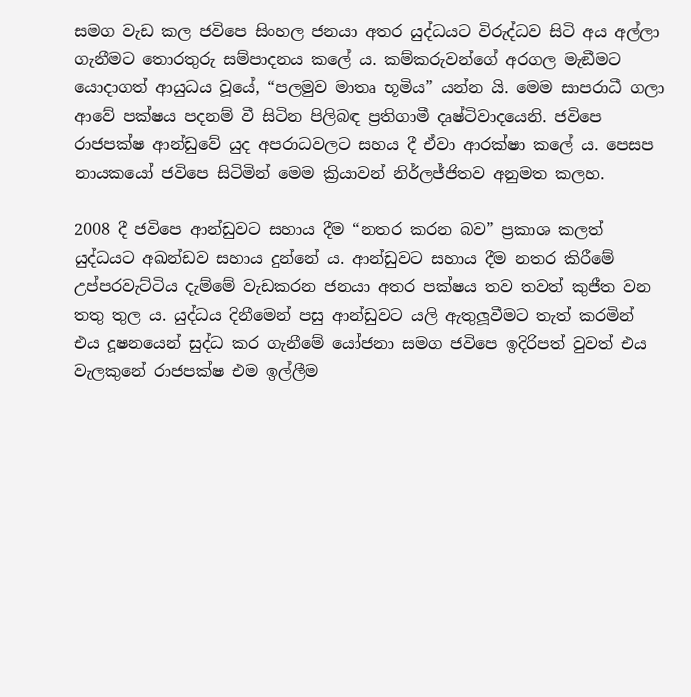සමග වැඩ කල ජවිපෙ සිංහල ජනයා අතර යුද්ධයට විරුද්ධව සිටි අය අල්ලා ගැනීමට තොරතුරු සම්පාදනය කලේ ය. කම්කරුවන්ගේ අරගල මැඞීමට යොදාගත් ආයුධය වූයේ, “පලමුව මාතෘ භූමිය” යන්න යි. මෙම සාපරාධී ගලා ආවේ පක්ෂය පදනම් වී සිටින පිලිබඳ ප්‍රතිගාමී දෘෂ්ටිවාදයෙනි. ජවිපෙ රාජපක්ෂ ආන්ඩුවේ යුද අපරාධවලට සහය දී ඒවා ආරක්ෂා කලේ ය. පෙසප නායකයෝ ජවිපෙ සිටිමින් මෙම ක්‍රියාවන් නිර්ලජ්ජිතව අනුමත කලහ.

2008 දී ජවිපෙ ආන්ඩුවට සහාය දීම “නතර කරන බව” ප්‍රකාශ කලත් යුද්ධයට අඛන්ඩව සහාය දුන්නේ ය. ආන්ඩුවට සහාය දීම නතර කිරීමේ උප්පරවැට්ටිය දැම්මේ වැඩකරන ජනයා අතර පක්ෂය තව තවත් කුජීත වන තතු තුල ය. යුද්ධය දිනීමෙන් පසු ආන්ඩුවට යලි ඇතුලූවීමට තැත් කරමින් එය දූෂනයෙන් සුද්ධ කර ගැනීමේ යෝජනා සමග ජවිපෙ ඉදිරිපත් වුවත් එය වැලකුනේ රාජපක්ෂ එම ඉල්ලීම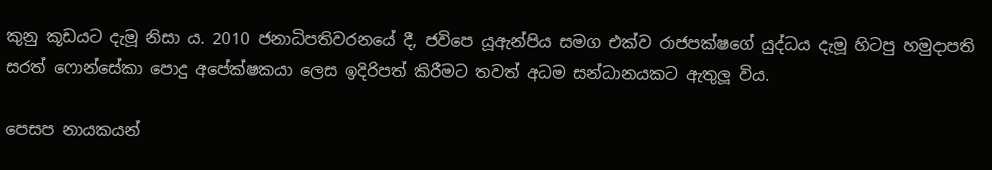කුනු කූඩයට දැමූ නිසා ය. 2010 ජනාධිපතිවරනයේ දී, ජවිපෙ යූඇන්පිය සමග එක්ව රාජපක්ෂගේ යුද්ධය දැමූ හිටපු හමුදාපති සරත් ෆොන්සේකා පොදු අපේක්ෂකයා ලෙස ඉදිරිපත් කිරීමට තවත් අධම සන්ධානයකට ඇතුලූ විය.

පෙසප නායකයන්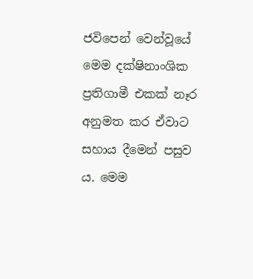ජවිපෙන් වෙන්වූයේ මෙම දක්ෂිනාංශික ප්‍රතිගාමී එකක් නෑර අනුමත කර ඒවාට සහාය දීමෙන් පසුව ය. මෙම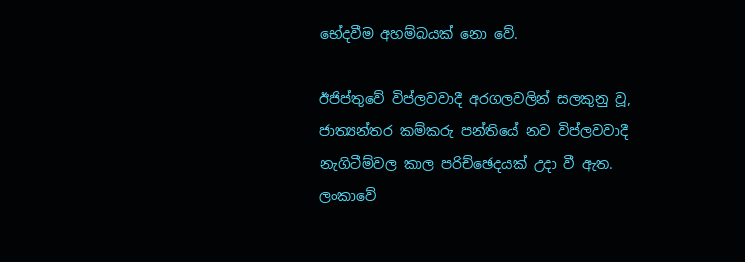භේදවීම අහම්බයක් නො වේ.

ඊජිප්තුවේ විප්ලවවාදී අරගලවලින් සලකුනු වූ, ජාත්‍යන්තර කම්කරු පන්තියේ නව විප්ලවවාදී නැගිටීම්වල කාල පරිච්ඡෙදයක් උදා වී ඇත. ලංකාවේ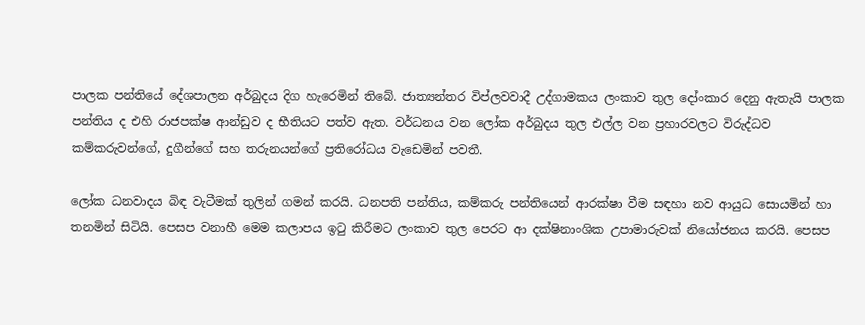පාලක පන්තියේ දේශපාලන අර්බුදය දිග හැරෙමින් තිබේ. ජාත්‍යන්තර විප්ලවවාදී උද්ගාමකය ලංකාව තුල දෝංකාර දෙනු ඇතැයි පාලක පන්තිය ද එහි රාජපක්ෂ ආන්ඩුව ද භීතියට පත්ව ඇත. වර්ධනය වන ලෝක අර්බුදය තුල එල්ල වන ප්‍රහාරවලට විරුද්ධව කම්කරුවන්ගේ, දුගීන්ගේ සහ තරුනයන්ගේ ප්‍රතිරෝධය වැඩෙමින් පවතී.

ලෝක ධනවාදය බිඳ වැටීමක් තුලින් ගමන් කරයි. ධනපති පන්තිය, කම්කරු පන්තියෙන් ආරක්ෂා වීම සඳහා නව ආයුධ සොයමින් හා තනමින් සිටියි. පෙසප වනාහී මෙම කලාපය ඉටු කිරීමට ලංකාව තුල පෙරට ආ දක්ෂිනාංශික උපාමාරුවක් නියෝජනය කරයි. පෙසප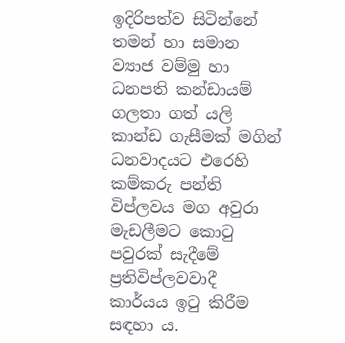ඉදිරිපත්ව සිටින්නේ තමන් හා සමාන ව්‍යාජ වම්මු හා ධනපති කන්ඩායම් ගලතා ගත් යලි කාන්ඩ ගැසීමක් මගින් ධනවාදයට එරෙහි කම්කරු පන්ති විප්ලවය මග අවුරා මැඩලීමට කොටු පවුරක් සැදීමේ ප්‍රතිවිප්ලවවාදී කාර්යය ඉටු කිරීම සඳහා ය.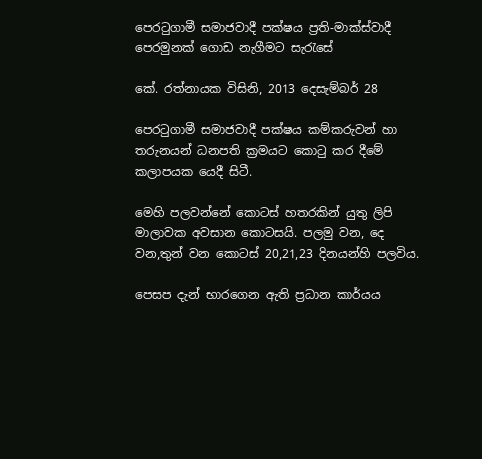පෙරටුගාමී සමාජවාදී පක්ෂය ප්‍රති-මාක්ස්වාදී පෙරමුනක් ගොඩ නැගීමට සැරැසේ

කේ. රත්නායක විසිනි, 2013 දෙසැම්බර් 28

පෙරටුගාමී සමාජවාදී පක්ෂය කම්කරුවන් හා තරුනයන් ධනපති ක්‍රමයට කොටු කර දීමේ කලාපයක යෙදී සිටී.

මෙහි පලවන්නේ කොටස් හතරකින් යුතු ලිපි මාලාවක අවසාන කොටසයි. පලමු වන, දෙ වන,තුන් වන කොටස් 20,21,23 දිනයන්හි පලවිය.

පෙසප දැන් භාරගෙන ඇති ප්‍රධාන කාර්යය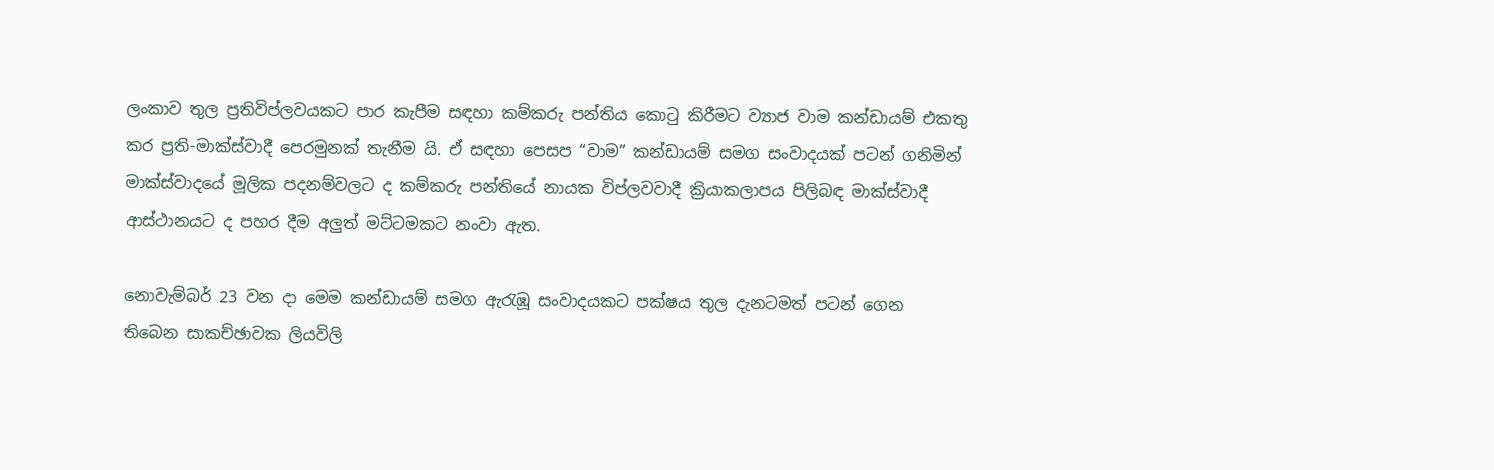ලංකාව තුල ප්‍රතිවිප්ලවයකට පාර කැපීම සඳහා කම්කරු පන්තිය කොටු කිරීමට ව්‍යාජ වාම කන්ඩායම් එකතු කර ප්‍රති-මාක්ස්වාදී පෙරමුනක් තැනීම යි. ඒ සඳහා පෙසප “වාම” කන්ඩායම් සමග සංවාදයක් පටන් ගනිමින් මාක්ස්වාදයේ මූලික පදනම්වලට ද කම්කරු පන්තියේ නායක විප්ලවවාදී ක්‍රියාකලාපය පිලිබඳ මාක්ස්වාදී ආස්ථානයට ද පහර දීම අලුත් මට්ටමකට නංවා ඇත.

නොවැම්බර් 23 වන දා මෙම කන්ඩායම් සමග ඇරැඹූ සංවාදයකට පක්ෂය තුල දැනටමත් පටන් ගෙන තිබෙන සාකච්ඡාවක ලියවිලි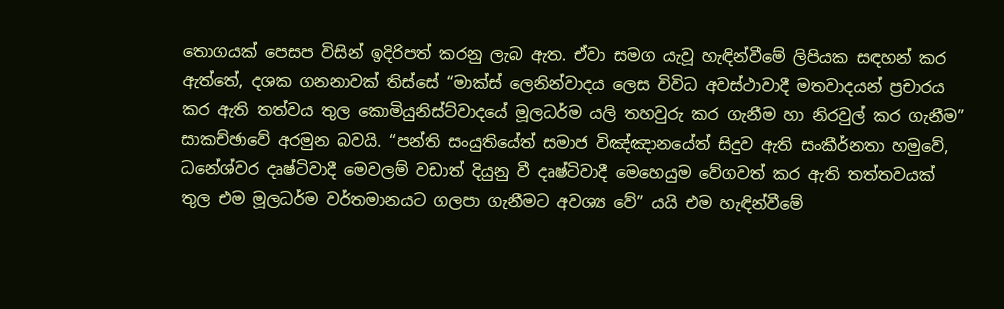තොගයක් පෙසප විසින් ඉදිරිපත් කරනු ලැබ ඇත. ඒවා සමග යැවූ හැඳින්වීමේ ලිපියක සඳහන් කර ඇත්තේ, දශක ගනනාවක් තිස්සේ “මාක්ස් ලෙනින්වාදය ලෙස විවිධ අවස්ථාවාදී මතවාදයන් ප්‍රචාරය කර ඇති තත්වය තුල කොමියුනිස්ට්වාදයේ මූලධර්ම යලි තහවුරු කර ගැනීම හා නිරවුල් කර ගැනීම” සාකච්ඡාවේ අරමුන බවයි. “පන්ති සංයුතියේත් සමාජ විඤ්ඤානයේත් සිදුව ඇති සංකීර්නතා හමුවේ, ධනේශ්වර දෘෂ්ටිවාදී මෙවලම් වඩාත් දියුනු වී දෘෂ්ටිවාදී මෙහෙයුම වේගවත් කර ඇති තත්තවයක් තුල එම මූලධර්ම වර්තමානයට ගලපා ගැනීමට අවශ්‍ය වේ” යයි එම හැඳින්වීමේ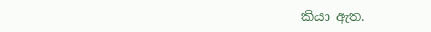කියා ඇත.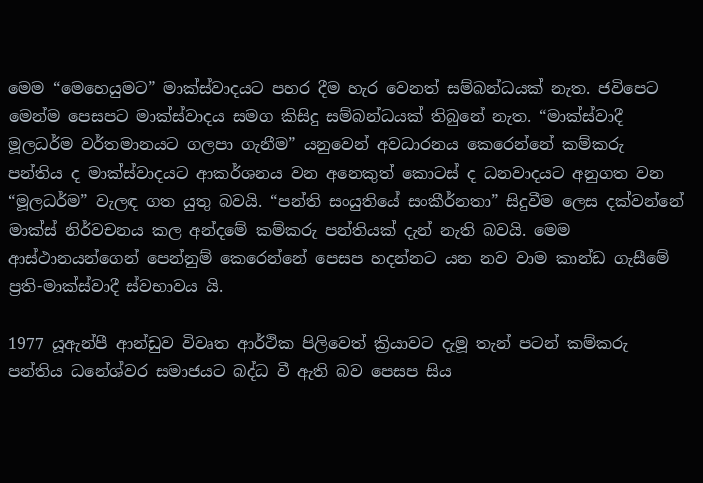මෙම “මෙහෙයුමට” මාක්ස්වාදයට පහර දීම හැර වෙනත් සම්බන්ධයක් නැත. ජවිපෙට මෙන්ම පෙසපට මාක්ස්වාදය සමග කිසිදු සම්බන්ධයක් තිබුනේ නැත. “මාක්ස්වාදී මූලධර්ම වර්තමානයට ගලපා ගැනීම” යනුවෙන් අවධාරනය කෙරෙන්නේ කම්කරු පන්තිය ද මාක්ස්වාදයට ආකර්ශනය වන අනෙකුත් කොටස් ද ධනවාදයට අනුගත වන “මූලධර්ම” වැලඳ ගත යුතු බවයි. “පන්ති සංයුතියේ සංකීර්නතා” සිදුවීම ලෙස දක්වන්නේ මාක්ස් නිර්වචනය කල අන්දමේ කම්කරු පන්තියක් දැන් නැති බවයි. මෙම ආස්ථානයන්ගෙන් පෙන්නුම් කෙරෙන්නේ පෙසප හදන්නට යන නව වාම කාන්ඩ ගැසීමේ ප්‍රති-මාක්ස්වාදී ස්වභාවය යි.

1977 යූඇන්පී ආන්ඩුව විවෘත ආර්ථික පිලිවෙත් ක්‍රියාවට දැමූ තැන් පටන් කම්කරු පන්තිය ධනේශ්වර සමාජයට බද්ධ වී ඇති බව පෙසප සිය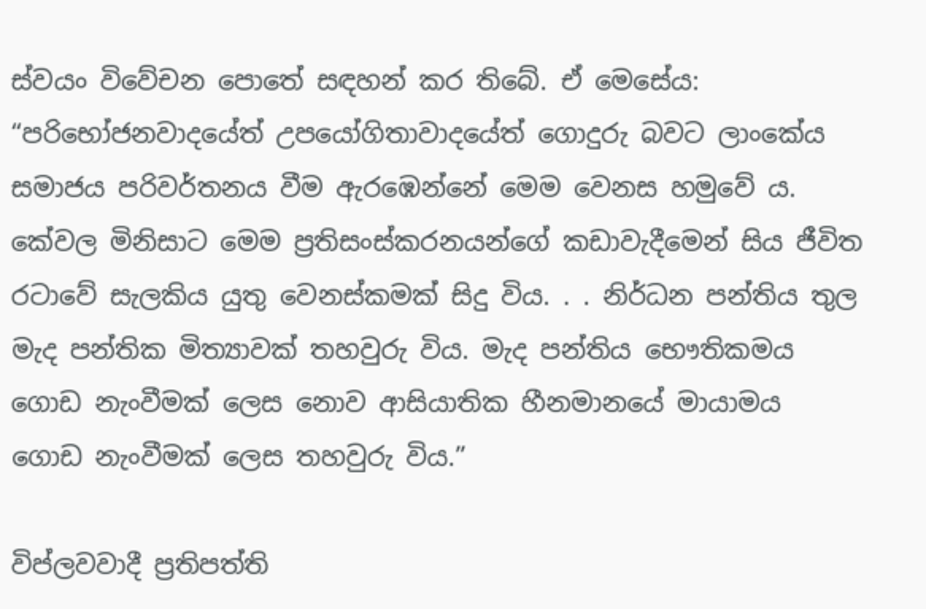ස්වයං විවේචන පොතේ සඳහන් කර තිබේ. ඒ මෙසේය: “පරිභෝජනවාදයේත් උපයෝගිතාවාදයේත් ගොදුරු බවට ලාංකේය සමාජය පරිවර්තනය වීම ඇරඹෙන්නේ මෙම වෙනස හමුවේ ය. කේවල මිනිසාට මෙම ප්‍රතිසංස්කරනයන්ගේ කඩාවැදීමෙන් සිය ජීවිත රටාවේ සැලකිය යුතු වෙනස්කමක් සිදු විය. . . නිර්ධන පන්තිය තුල මැද පන්තික මිත්‍යාවක් තහවුරු විය. මැද පන්තිය භෞතිකමය ගොඩ නැංවීමක් ලෙස නොව ආසියාතික හීනමානයේ මායාමය ගොඩ නැංවීමක් ලෙස තහවුරු විය.”

විප්ලවවාදී ප්‍රතිපත්ති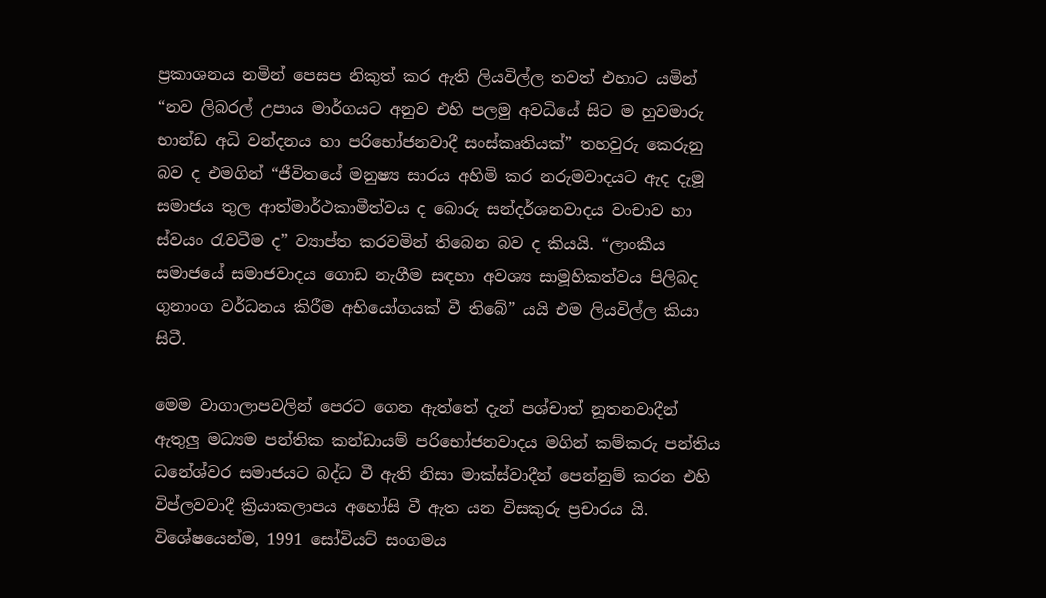ප්‍රකාශනය නමින් පෙසප නිකුත් කර ඇති ලියවිල්ල තවත් එහාට යමින් “නව ලිබරල් උපාය මාර්ගයට අනුව එහි පලමු අවධියේ සිට ම හුවමාරු භාන්ඩ අධි වන්දනය හා පරිභෝජනවාදී සංස්කෘතියක්” තහවුරු කෙරුනු බව ද එමගින් “ජීවිතයේ මනුෂ්‍ය සාරය අහිමි කර නරුමවාදයට ඇද දැමූ සමාජය තුල ආත්මාර්ථකාමීත්වය ද බොරු සන්දර්ශනවාදය වංචාව හා ස්වයං රැවටීම ද” ව්‍යාප්ත කරවමින් තිබෙන බව ද කියයි. “ලාංකීය සමාජයේ සමාජවාදය ගොඩ නැගීම සඳහා අවශ්‍ය සාමූහිකත්වය පිලිබද ගුනාංග වර්ධනය කිරීම අභියෝගයක් වී තිබේ” යයි එම ලියවිල්ල කියා සිටී.

මෙම වාගාලාපවලින් පෙරට ගෙන ඇත්තේ දැන් පශ්චාත් නූතනවාදීන් ඇතුලු මධ්‍යම පන්තික කන්ඩායම් පරිභෝජනවාදය මගින් කම්කරු පන්තිය ධනේශ්වර සමාජයට බද්ධ වී ඇති නිසා මාක්ස්වාදීන් පෙන්නුම් කරන එහි විප්ලවවාදී ක්‍රියාකලාපය අහෝසි වී ඇත යන විසකුරු ප්‍රචාරය යි. විශේෂයෙන්ම, 1991 සෝවියට් සංගමය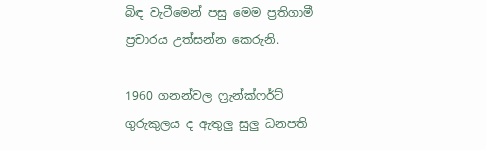බිඳ වැටීමෙන් පසු මෙම ප්‍රතිගාමී ප්‍රචාරය උත්සන්න කෙරුනි.

1960 ගනන්වල ෆ්‍රැන්ක්ෆර්ට් ගුරුකුලය ද ඇතුලු සුලු ධනපති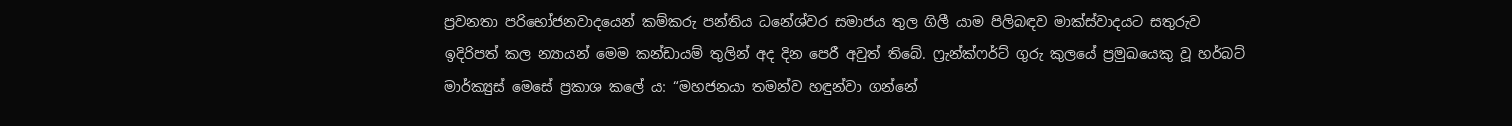ප්‍රවනතා පරිභෝජනවාදයෙන් කම්කරු පන්තිය ධනේශ්වර සමාජය තුල ගිලී යාම පිලිබඳව මාක්ස්වාදයට සතුරුව ඉදිරිපත් කල න්‍යායන් මෙම කන්ඩායම් තුලින් අද දින පෙරී අවුත් තිබේ. ෆ්‍රැන්ක්ෆර්ට් ගුරු කුලයේ ප්‍රමුඛයෙකු වූ හර්බට් මාර්ක්‍යුස් මෙසේ ප්‍රකාශ කලේ ය: “මහජනයා තමන්ව හඳුන්වා ගන්නේ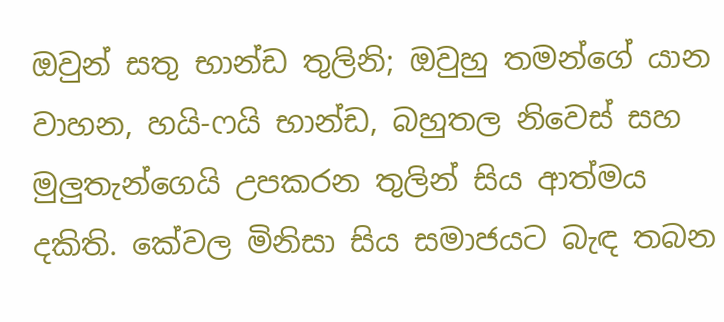ඔවුන් සතු භාන්ඩ තුලිනි; ඔවුහු තමන්ගේ යාන වාහන, හයි-ෆයි භාන්ඩ, බහුතල නිවෙස් සහ මුලුතැන්ගෙයි උපකරන තුලින් සිය ආත්මය දකිති. කේවල මිනිසා සිය සමාජයට බැඳ තබන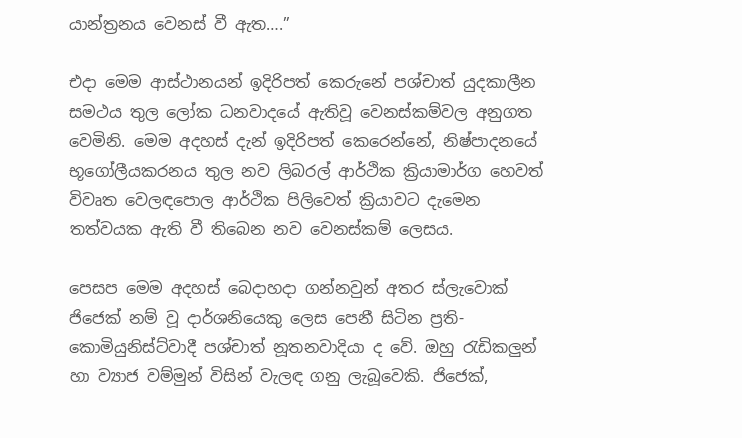යාන්ත්‍රනය වෙනස් වී ඇත….”

එදා මෙම ආස්ථානයන් ඉදිරිපත් කෙරුනේ පශ්චාත් යුදකාලීන සමථය තුල ලෝක ධනවාදයේ ඇතිවූ වෙනස්කම්වල අනුගත වෙමිනි. මෙම අදහස් දැන් ඉදිරිපත් කෙරෙන්නේ, නිෂ්පාදනයේ භූගෝලීයකරනය තුල නව ලිබරල් ආර්ථික ක්‍රියාමාර්ග හෙවත් විවෘත වෙලඳපොල ආර්ථික පිලිවෙත් ක්‍රියාවට දැමෙන තත්වයක ඇති වී තිබෙන නව වෙනස්කම් ලෙසය.

පෙසප මෙම අදහස් බෙදාහදා ගන්නවුන් අතර ස්ලැවොක් ජිජෙක් නම් වූ දාර්ශනියෙකු ලෙස පෙනී සිටින ප්‍රති-කොමියුනිස්ට්වාදී පශ්චාත් නූතනවාදියා ද වේ. ඔහු රැඩිකලුන් හා ව්‍යාජ වම්මුන් විසින් වැලඳ ගනු ලැබූවෙකි. ජිජෙක්,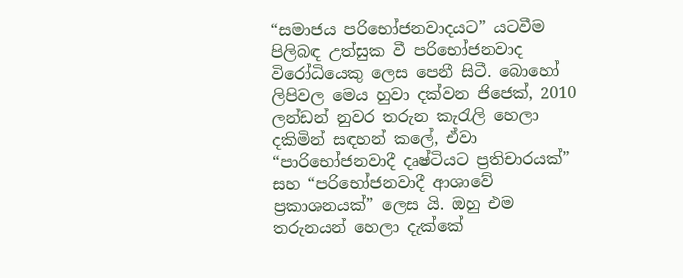“සමාජය පරිභෝජනවාදයට” යටවීම පිලිබඳ උත්සුක වී පරිභෝජනවාද විරෝධියෙකු ලෙස පෙනී සිටී. බොහෝ ලිපිවල මෙය හුවා දක්වන ජිජෙක්, 2010 ලන්ඩන් නුවර තරුන කැරැලි හෙලා දකිමින් සඳහන් කලේ, ඒවා “පාරිභෝජනවාදී දෘෂ්ටියට ප්‍රතිචාරයක්” සහ “පරිභෝජනවාදී ආශාවේ ප්‍රකාශනයක්” ලෙස යි. ඔහු එම තරුනයන් හෙලා දැක්කේ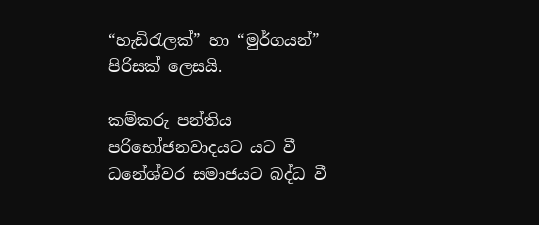“හැඩිරැලක්” හා “මුර්ගයන්” පිරිසක් ලෙසයි.

කම්කරු පන්තිය පරිභෝජනවාදයට යට වී ධනේශ්වර සමාජයට බද්ධ වී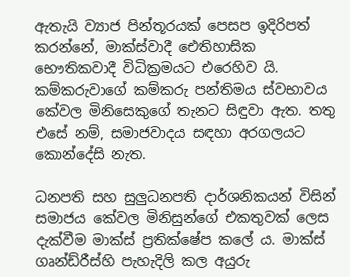ඇතැයි ව්‍යාජ පින්තූරයක් පෙසප ඉදිරිපත් කරන්නේ, මාක්ස්වාදී ඓතිහාසික භෞතිකවාදී විධික්‍රමයට එරෙහිව යි. කම්කරුවාගේ කම්කරු පන්තිමය ස්වභාවය කේවල මිනිසෙකුගේ තැනට සිඳුවා ඇත. තතු එසේ නම්, සමාජවාදය සඳහා අරගලයට කොන්දේසි නැත.

ධනපති සහ සුලුධනපති දාර්ශනිකයන් විසින් සමාජය කේවල මිනිසුන්ගේ එකතුවක් ලෙස දැක්වීම මාක්ස් ප්‍රතික්ෂේප කලේ ය. මාක්ස් ගෘන්ඩ්රීස්හි පැහැදිලි කල අයුරු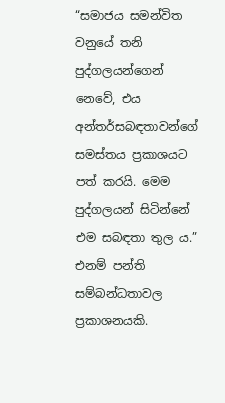“සමාජය සමන්විත වනුයේ තනි පුද්ගලයන්ගෙන් නෙවේ, එය අන්තර්සබඳතාවන්ගේ සමස්තය ප්‍රකාශයට පත් කරයි. මෙම පුද්ගලයන් සිටින්නේ එම සබඳතා තුල ය.” එනම් පන්ති සම්බන්ධතාවල ප්‍රකාශනයකි.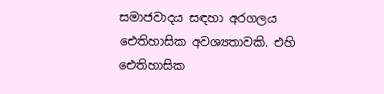සමාජවාදය සඳහා අරගලය ඓතිහාසික අවශ්‍යතාවකි. එහි ඓතිහාසික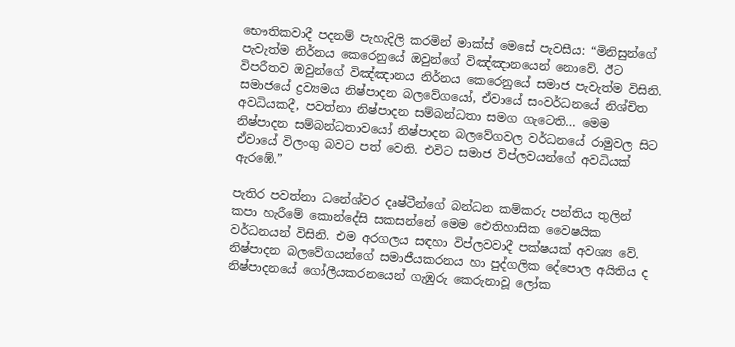භෞතිකවාදී පදනම් පැහැදිලි කරමින් මාක්ස් මෙසේ පැවසීය: “මිනිසුන්ගේ පැවැත්ම නිර්නය කෙරෙනුයේ ඔවුන්ගේ විඤ්ඤානයෙන් නොවේ. ඊට විපරීතව ඔවුන්ගේ විඤ්ඤානය නිර්නය කෙරෙනුයේ සමාජ පැවැත්ම විසිනි. සමාජයේ ද්‍රව්‍යමය නිෂ්පාදන බලවේගයෝ, ඒවායේ සංවර්ධනයේ නිශ්චිත අවධියකදී, පවත්නා නිෂ්පාදන සම්බන්ධතා සමග ගැටෙති… මෙම නිෂ්පාදන සම්බන්ධතාවයෝ නිෂ්පාදන බලවේගවල වර්ධනයේ රාමුවල සිට ඒවායේ විලංගු බවට පත් වෙති. එවිට සමාජ විප්ලවයන්ගේ අවධියක් ඇරඹේ.”

පැතිර පවත්නා ධනේශ්වර දෘෂ්ටීන්ගේ බන්ධන කම්කරු පන්තිය තුලින් කපා හැරීමේ කොන්දේසි සකසන්නේ මෙම ඓතිහාසික වෛෂයික වර්ධනයන් විසිනි. එම අරගලය සඳහා විප්ලවවාදී පක්ෂයක් අවශ්‍ය වේ. නිෂ්පාදන බලවේගයන්ගේ සමාජීයකරනය හා පුද්ගලික දේපොල අයිතිය ද නිෂ්පාදනයේ ගෝලීයකරනයෙන් ගැඹුරු කෙරුනාවූ ලෝක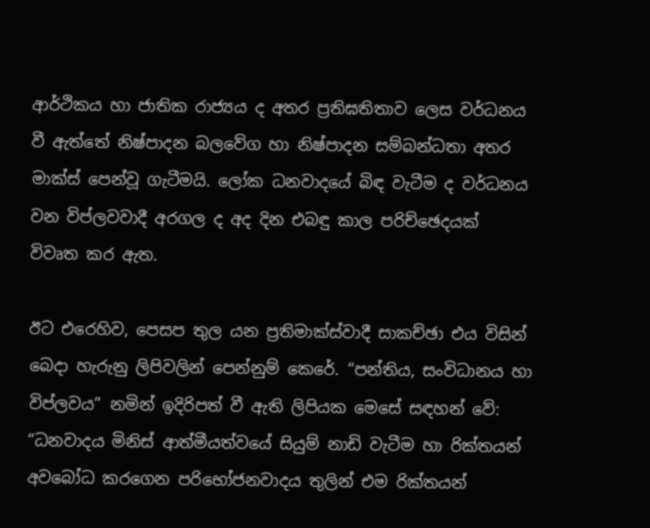ආර්ථිකය හා ජාතික රාජ්‍යය ද අතර ප්‍රතිඝතිතාව ලෙස වර්ධනය වී ඇත්තේ නිෂ්පාදන බලවේග හා නිෂ්පාදන සම්බන්ධතා අතර මාක්ස් පෙන්වූ ගැටීමයි. ලෝක ධනවාදයේ බිඳ වැටීම ද වර්ධනය වන විප්ලවවාදී අරගල ද අද දින එබඳු කාල පරිච්ඡෙදයක් විවෘත කර ඇත.

ඊට එරෙහිව, පෙසප තුල යන ප්‍රතිමාක්ස්වාදී සාකච්ඡා එය විසින් බෙදා හැරුනු ලිපිවලින් පෙන්නුම් කෙරේ. “පන්තිය, සංවිධානය හා විප්ලවය” නමින් ඉදිරිපත් වී ඇති ලිපියක මෙසේ සඳහන් වේ: “ධනවාදය මිනිස් ආත්මීයත්වයේ සියුම් නාඩි වැටීම හා රික්තයන් අවබෝධ කරගෙන පරිභෝජනවාදය තුලින් එම රික්තයන්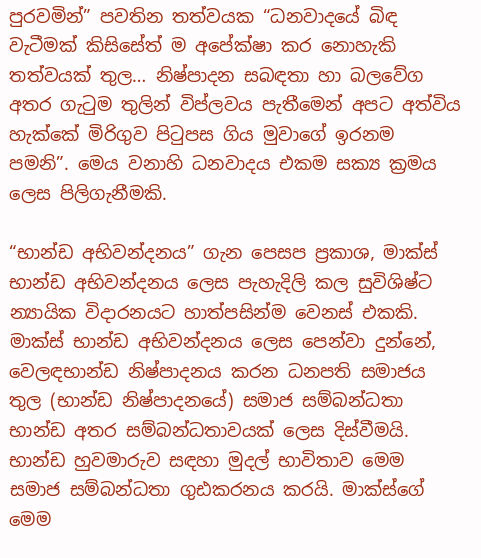පුරවමින්” පවතින තත්වයක “ධනවාදයේ බිඳ වැටීමක් කිසිසේත් ම අපේක්ෂා කර නොහැකි තත්වයක් තුල… නිෂ්පාදන සබඳතා හා බලවේග අතර ගැටුම තුලින් විප්ලවය පැතීමෙන් අපට අත්විය හැක්කේ මිරිගුව පිටුපස ගිය මුවාගේ ඉරනම පමනි”. මෙය වනාහි ධනවාදය එකම සක්‍ය ක්‍රමය ලෙස පිලිගැනීමකි.

“භාන්ඩ අභිවන්දනය” ගැන පෙසප ප්‍රකාශ, මාක්ස් භාන්ඩ අභිවන්දනය ලෙස පැහැදිලි කල සුවිශිෂ්ට න්‍යායික විදාරනයට හාත්පසින්ම වෙනස් එකකි. මාක්ස් භාන්ඩ අභිවන්දනය ලෙස පෙන්වා දුන්නේ, වෙලඳභාන්ඩ නිෂ්පාදනය කරන ධනපති සමාජය තුල (භාන්ඩ නිෂ්පාදනයේ) සමාජ සම්බන්ධතා භාන්ඩ අතර සම්බන්ධතාවයක් ලෙස දිස්වීමයි. භාන්ඩ හුවමාරුව සඳහා මුදල් භාවිතාව මෙම සමාජ සම්බන්ධතා ගුඪකරනය කරයි. මාක්ස්ගේ මෙම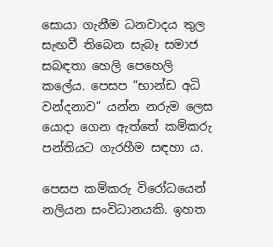සොයා ගැනීම ධනවාදය තුල සැඟවී තිබෙන සැබෑ සමාජ සබඳතා හෙලි පෙහෙලි කලේය. පෙසප “භාන්ඩ අධි වන්දනාව” යන්න නරුම ලෙස යොදා ගෙන ඇත්තේ කම්කරු පන්තියට ගැරහීම සඳහා ය.

පෙසප කම්කරු විරෝධයෙන් නලියන සංවිධානයකි. ඉහත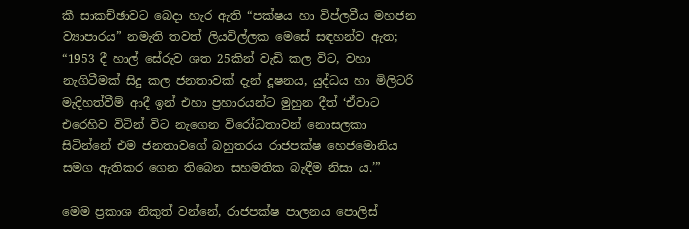කී සාකච්ඡාවට බෙදා හැර ඇති “පක්ෂය හා විප්ලවීය මහජන ව්‍යාපාරය” නමැති තවත් ලියවිල්ලක මෙසේ සඳහන්ව ඇත; “1953 දී හාල් සේරුව ශත 25කින් වැඩි කල විට, වහා නැගිටීමක් සිදු කල ජනතාවක් දැන් දූෂනය, යුද්ධය හා මිලිටරි මැදිහත්වීම් ආදී ඉන් එහා ප්‍රහාරයන්ට මුහුන දීත් ‘ඒවාට එරෙහිව විටින් විට නැගෙන විරෝධතාවන් නොසලකා සිටින්නේ එම ජනතාවගේ බහුතරය රාජපක්ෂ හෙජමොනිය සමග ඇතිකර ගෙන තිබෙන සහමතික බැඳීම නිසා ය.’”

මෙම ප්‍රකාශ නිකුත් වන්නේ, රාජපක්ෂ පාලනය පොලිස්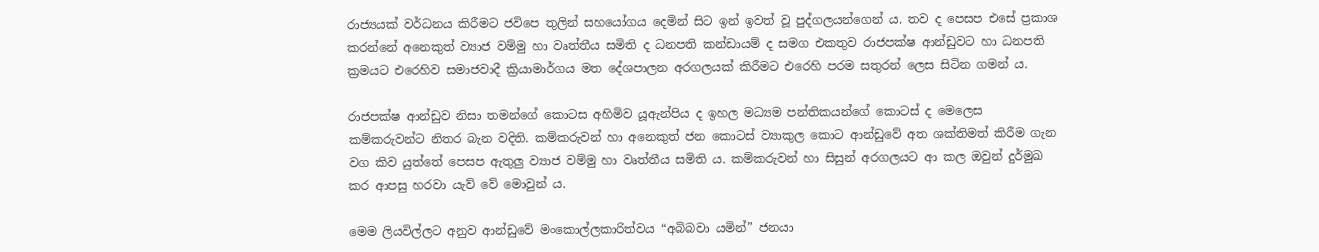රාජ්‍යයක් වර්ධනය කිරීමට ජවිපෙ තුලින් සහයෝගය දෙමින් සිට ඉන් ඉවත් වූ පුද්ගලයන්ගෙන් ය. තව ද පෙසප එසේ ප්‍රකාශ කරන්නේ අනෙකුත් ව්‍යාජ වම්මු හා වෘත්තීය සමිති ද ධනපති කන්ඩායම් ද සමග එකතුව රාජපක්ෂ ආන්ඩුවට හා ධනපති ක්‍රමයට එරෙහිව සමාජවාදී ක්‍රියාමාර්ගය මත දේශපාලන අරගලයක් කිරීමට එරෙහි පරම සතුරන් ලෙස සිටින ගමන් ය.

රාජපක්ෂ ආන්ඩුව නිසා තමන්ගේ කොටස අහිමිව යූඇන්පිය ද ඉහල මධ්‍යම පන්තිකයන්ගේ කොටස් ද මෙලෙස කම්කරුවන්ට නිතර බැන වදිති. කම්කරුවන් හා අනෙකුත් ජන කොටස් ව්‍යාකුල කොට ආන්ඩුවේ අත ශක්තිමත් කිරීම ගැන වග කිව යුත්තේ පෙසප ඇතුලු ව්‍යාජ වම්මු හා වෘත්තීය සමිති ය. කම්කරුවන් හා සිසුන් අරගලයට ආ කල ඔවුන් දුර්මුඛ කර ආපසු හරවා යැව්‍ වේ මොවුන් ය.

මෙම ලියවිල්ලට අනුව ආන්ඩුවේ මංකොල්ලකාරිත්වය “අබිබවා යමින්” ජනයා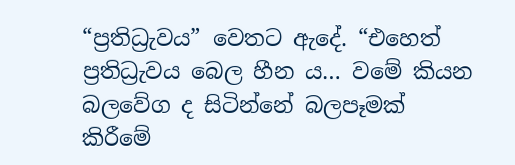“ප්‍රතිධ්‍රැවය” වෙතට ඇදේ. “එහෙත් ප්‍රතිධ්‍රැවය බෙල හීන ය… වමේ කියන බලවේග ද සිටින්නේ බලපෑමක් කිරීමේ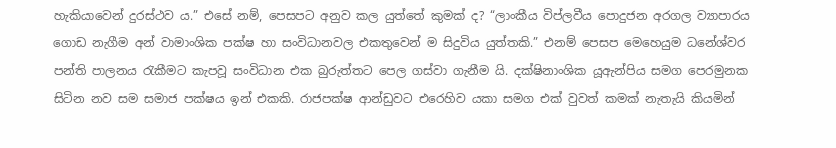හැකියාවෙන් දුරස්ථව ය.” එසේ නම්, පෙසපට අනුව කල යුත්තේ කුමක් ද? “ලාංකීය විප්ලවීය පොදුජන අරගල ව්‍යාපාරය ගොඩ නැගීම අන් වාමාංශික පක්ෂ හා සංවිධානවල එකතුවෙන් ම සිදුවිය යුත්තකි.” එනම් පෙසප මෙහෙයුම ධනේශ්වර පන්ති පාලනය රැකීමට කැපවූ සංවිධාන එක බුරුත්තට පෙල ගස්වා ගැනීම යි. දක්ෂිනාංශික යූඇන්පිය සමග පෙරමුනක සිටින නව සම සමාජ පක්ෂය ඉන් එකකි. රාජපක්ෂ ආන්ඩුවට එරෙහිව යකා සමග එක් වුවත් කමක් නැතැයි කියමින්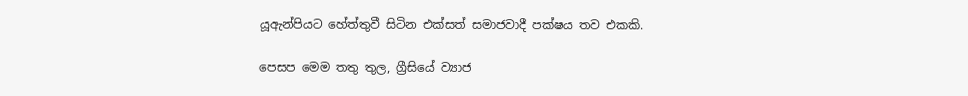යූඇන්පියට හේත්තුවී සිටින එක්සත් සමාජවාදී පක්ෂය තව එකකි.

පෙසප මෙම තතු තුල, ග්‍රීසියේ ව්‍යාජ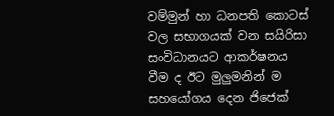වම්මුන් හා ධනපති කොටස් වල සභාගයක් වන සයිරිසා සංවිධානයට ආකර්ෂනය වීම ද ඊට මුලුමනින් ම සහයෝගය දෙන ජිජෙක්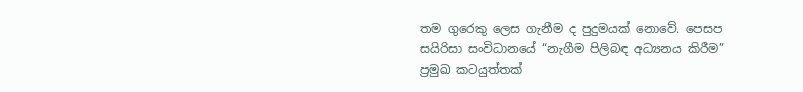තම ගුරෙකු ලෙස ගැනීම ද පුදුමයක් නොවේ. පෙසප සයිරිසා සංවිධානයේ “නැගීම පිලිබඳ අධ්‍යනය කිරීම” ප්‍රමුඛ කටයුත්තක්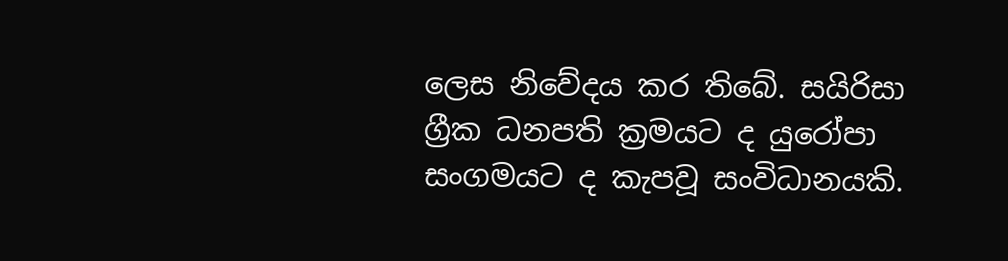ලෙස නිවේදය කර තිබේ. සයිරිසා ග්‍රීක ධනපති ක්‍රමයට ද යුරෝපා සංගමයට ද කැපවූ සංවිධානයකි.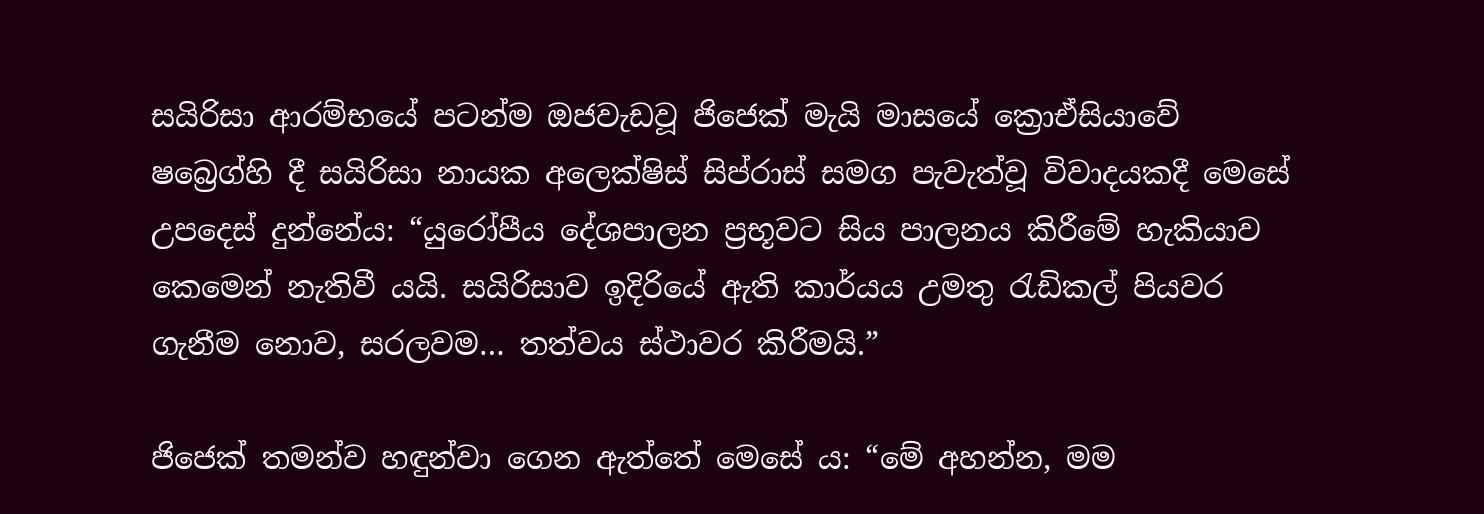සයිරිසා ආරම්භයේ පටන්ම ඔජවැඩවූ ජිජෙක් මැයි මාසයේ ක්‍රොඒසියාවේ ෂබ්‍රෙග්හි දී සයිරිසා නායක අලෙක්ෂිස් සිප්රාස් සමග පැවැත්වූ විවාදයකදී මෙසේ උපදෙස් දුන්නේය: “යුරෝපීය දේශපාලන ප්‍රභූවට සිය පාලනය කිරීමේ හැකියාව කෙමෙන් නැතිවී යයි. සයිරිසාව ඉදිරියේ ඇති කාර්යය උමතු රැඩිකල් පියවර ගැනීම නොව, සරලවම… තත්වය ස්ථාවර කිරීමයි.”

ජිජෙක් තමන්ව හඳුන්වා ගෙන ඇත්තේ මෙසේ ය: “මේ අහන්න, මම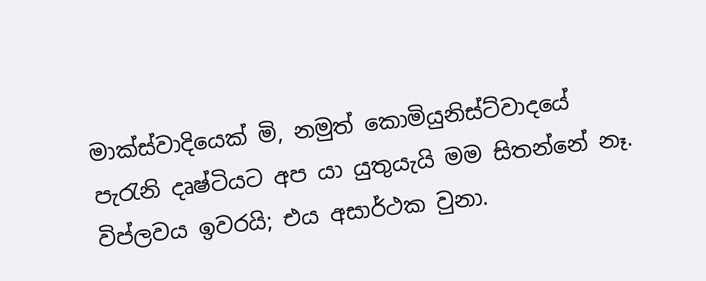මාක්ස්වාදියෙක් මි, නමුත් කොමියුනිස්ට්වාදයේ පැරැනි දෘෂ්ටියට අප යා යුතුයැයි මම සිතන්නේ නෑ. විප්ලවය ඉවරයි; එය අසාර්ථක වුනා.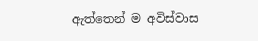ඇත්තෙන් ම අවිස්වාස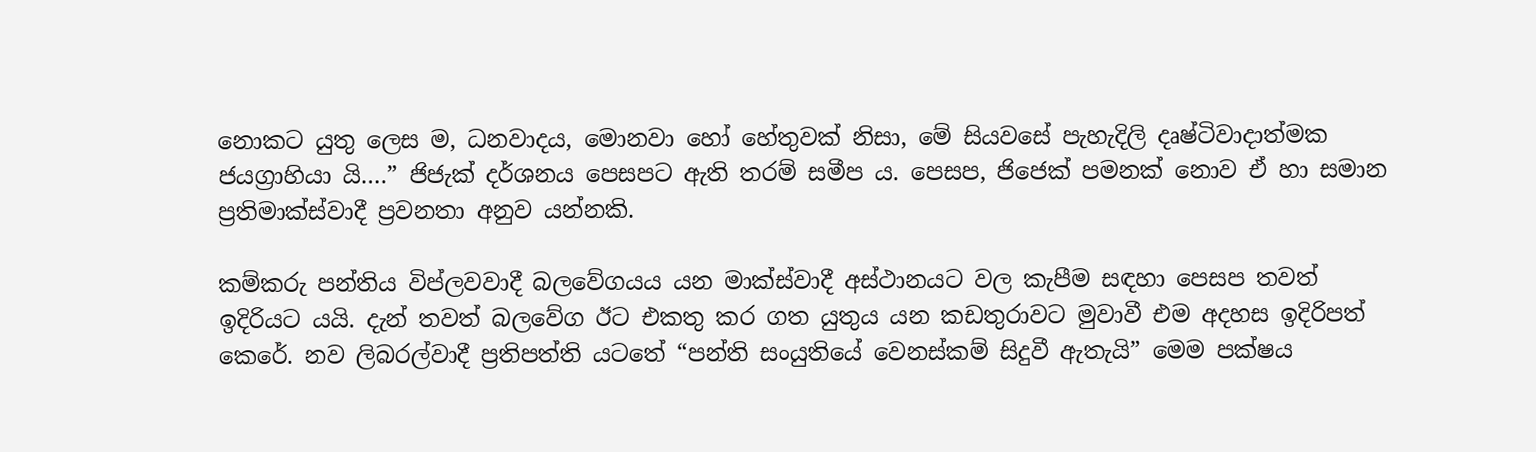නොකට යුතු ලෙස ම, ධනවාදය, මොනවා හෝ හේතුවක් නිසා, මේ සියවසේ පැහැදිලි දෘෂ්ටිවාදාත්මක ජයග්‍රාහියා යි….” ජිජැක් දර්ශනය පෙසපට ඇති තරම් සමීප ය. පෙසප, ජිජෙක් පමනක් නොව ඒ හා සමාන ප්‍රතිමාක්ස්වාදී ප්‍රවනතා අනුව යන්නකි.

කම්කරු පන්තිය විප්ලවවාදී බලවේගයය යන මාක්ස්වාදී අස්ථානයට වල කැපීම සඳහා පෙසප තවත් ඉදිරියට යයි. දැන් තවත් බලවේග ඊට එකතු කර ගත යුතුය යන කඩතුරාවට මුවාවී එම අදහස ඉදිරිපත් කෙරේ. නව ලිබරල්වාදී ප්‍රතිපත්ති යටතේ “පන්ති සංයුතියේ වෙනස්කම් සිදුවී ඇතැයි” මෙම පක්ෂය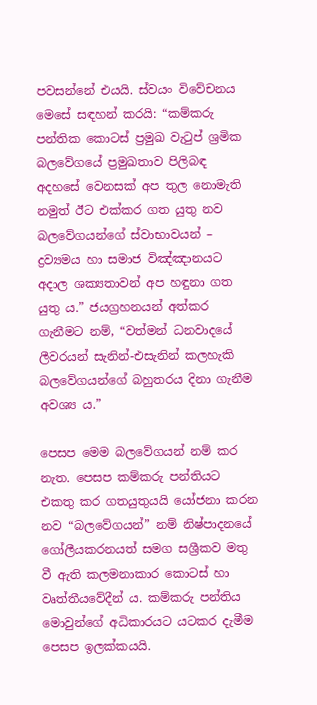පවසන්නේ එයයි. ස්වයං විවේචනය මෙසේ සඳහන් කරයි: “කම්කරු පන්තික කොටස් ප්‍රමුඛ වැටුප් ශ්‍රමික බලවේගයේ ප්‍රමුඛතාව පිලිබඳ අදහසේ වෙනසක් අප තුල නොමැති නමුත් ඊට එක්කර ගත යුතු නව බලවේගයන්ගේ ස්වාභාවයන් – ද්‍රව්‍යමය හා සමාජ විඤ්ඤානයට අදාල ශක්‍යතාවන් අප හඳුනා ගත යුතු ය.” ජයග්‍රහනයන් අත්කර ගැනීමට නම්, “වත්මන් ධනවාදයේ ලීවරයන් සැනින්-එසැනින් කලහැකි බලවේගයන්ගේ බහුතරය දිනා ගැනීම අවශ්‍ය ය.”

පෙසප මෙම බලවේගයන් නම් කර නැත. පෙසප කම්කරු පන්තියට එකතු කර ගතයුතුයයි යෝජනා කරන නව “බලවේගයන්” නම් නිෂ්පාදනයේ ගෝලීයකරනයත් සමග සශ්‍රීකව මතු වී ඇති කලමනාකාර කොටස් හා වෘත්තීයවේදීන් ය. කම්කරු පන්තිය මොවුන්ගේ අධිකාරයට යටකර දැමීම පෙසප ඉලක්කයයි.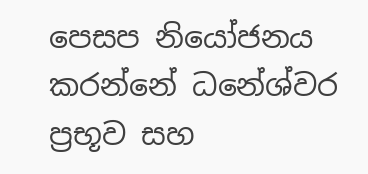පෙසප නියෝජනය කරන්නේ ධනේශ්වර ප්‍රභූව සහ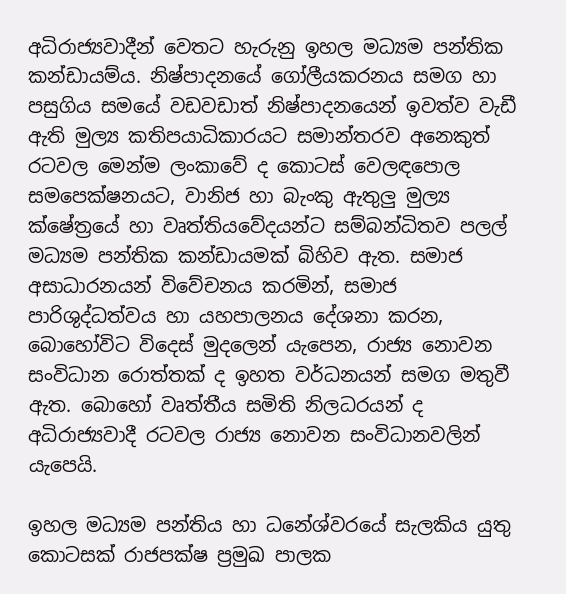අධිරාජ්‍යවාදීන් වෙතට හැරුනු ඉහල මධ්‍යම පන්තික කන්ඩායම්ය. නිෂ්පාදනයේ ගෝලීයකරනය සමග හා පසුගිය සමයේ වඩවඩාත් නිෂ්පාදනයෙන් ඉවත්ව වැඩී ඇති මුල්‍ය කතිපයාධිකාරයට සමාන්තරව අනෙකුත් රටවල මෙන්ම ලංකාවේ ද කොටස් වෙලඳපොල සමපෙක්ෂනයට, වානිජ හා බැංකු ඇතුලු මුල්‍ය ක්ෂේත්‍රයේ හා වෘත්තියවේදයන්ට සම්බන්ධිතව පලල් මධ්‍යම පන්තික කන්ඩායමක් බිහිව ඇත. සමාජ අසාධාරනයන් විවේචනය කරමින්, සමාජ පාරිශුද්ධත්වය හා යහපාලනය දේශනා කරන, බොහෝවිට විදෙස් මුදලෙන් යැපෙන, රාජ්‍ය නොවන සංවිධාන රොත්තක් ද ඉහත වර්ධනයන් සමග මතුවී ඇත. බොහෝ වෘත්තීය සමිති නිලධරයන් ද අධිරාජ්‍යවාදී රටවල රාජ්‍ය නොවන සංවිධානවලින් යැපෙයි.

ඉහල මධ්‍යම පන්තිය හා ධනේශ්වරයේ සැලකිය යුතු කොටසක් රාජපක්ෂ ප්‍රමුඛ පාලක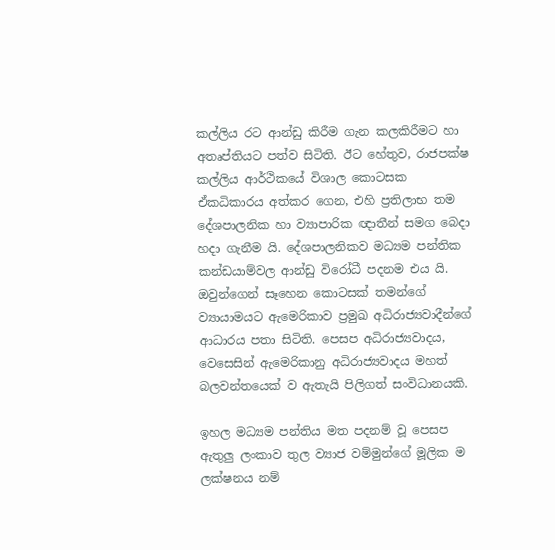කල්ලිය රට ආන්ඩු කිරීම ගැන කලකිරීමට හා අතෘප්තියට පත්ව සිටිති. ඊට හේතුව, රාජපක්ෂ කල්ලිය ආර්ථිකයේ විශාල කොටසක ඒකධිකාරය අත්කර ගෙන, එහි ප්‍රතිලාභ තම දේශපාලනික හා ව්‍යාපාරික ඥාතීන් සමග බෙදා හදා ගැනීම යි. දේශපාලනිකව මධ්‍යම පන්තික කන්ඩයාම්වල ආන්ඩු විරෝධී පදනම එය යි. ඔවුන්ගෙන් සෑහෙන කොටසක් තමන්ගේ ව්‍යායාමයට ඇමෙරිකාව ප්‍රමුඛ අධිරාජ්‍යවාදීන්ගේ ආධාරය පතා සිටිති. පෙසප අධිරාජ්‍යවාදය, වෙසෙසින් ඇමෙරිකානු අධිරාජ්‍යවාදය මහත් බලවන්තයෙක් ව ඇතැයි පිලිගත් සංවිධානයකි.

ඉහල මධ්‍යම පන්තිය මත පදනම් වූ පෙසප ඇතුලු ලංකාව තුල ව්‍යාජ වම්මුන්ගේ මූලික ම ලක්ෂනය නම්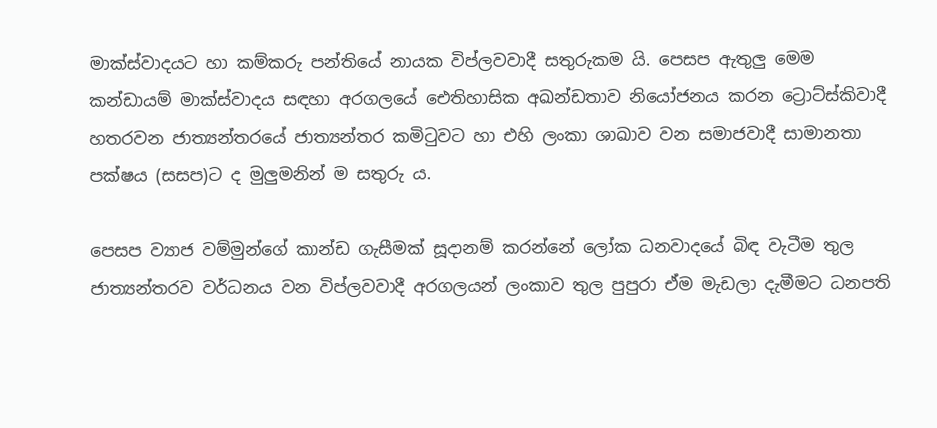මාක්ස්වාදයට හා කම්කරු පන්තියේ නායක විප්ලවවාදී සතුරුකම යි. පෙසප ඇතුලු මෙම කන්ඩායම් මාක්ස්වාදය සඳහා අරගලයේ ඓතිහාසික අඛන්ඩතාව නියෝජනය කරන ට්‍රොට්ස්කිවාදී හතරවන ජාත්‍යන්තරයේ ජාත්‍යන්තර කමිටුවට හා එහි ලංකා ශාඛාව වන සමාජවාදී සාමානතා පක්ෂය (සසප)ට ද මුලුමනින් ම සතුරු ය.

පෙසප ව්‍යාජ වම්මුන්ගේ කාන්ඩ ගැසීමක් සූදානම් කරන්නේ ලෝක ධනවාදයේ බිඳ වැටීම තුල ජාත්‍යන්තරව වර්ධනය වන විප්ලවවාදී අරගලයන් ලංකාව තුල පුපුරා ඒම මැඩලා දැමීමට ධනපති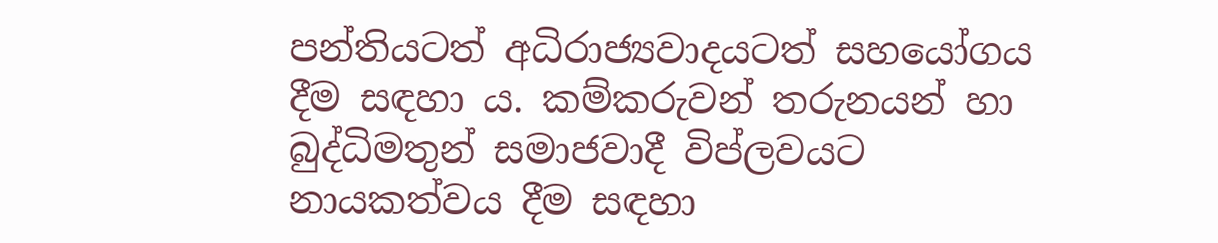පන්තියටත් අධිරාජ්‍යවාදයටත් සහයෝගය දීම සඳහා ය. කම්කරුවන් තරුනයන් හා බුද්ධිමතුන් සමාජවාදී විප්ලවයට නායකත්වය දීම සඳහා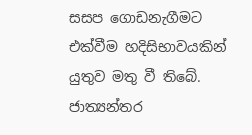සසප ගොඩනැගීමට එක්වීම හදිසිභාවයකින් යුතුව මතු වී තිබේ. ජාත්‍යන්තර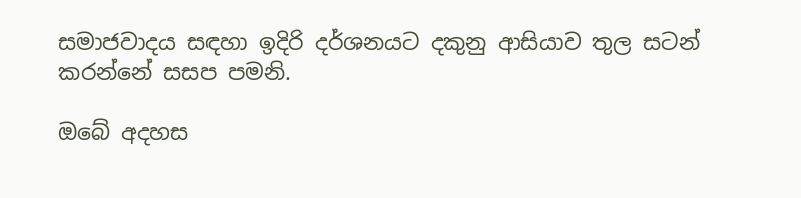සමාජවාදය සඳහා ඉදිරි දර්ශනයට දකුනු ආසියාව තුල සටන් කරන්නේ සසප පමනි.

ඔබේ අදහස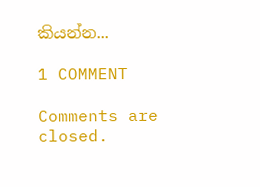කියන්න...

1 COMMENT

Comments are closed.